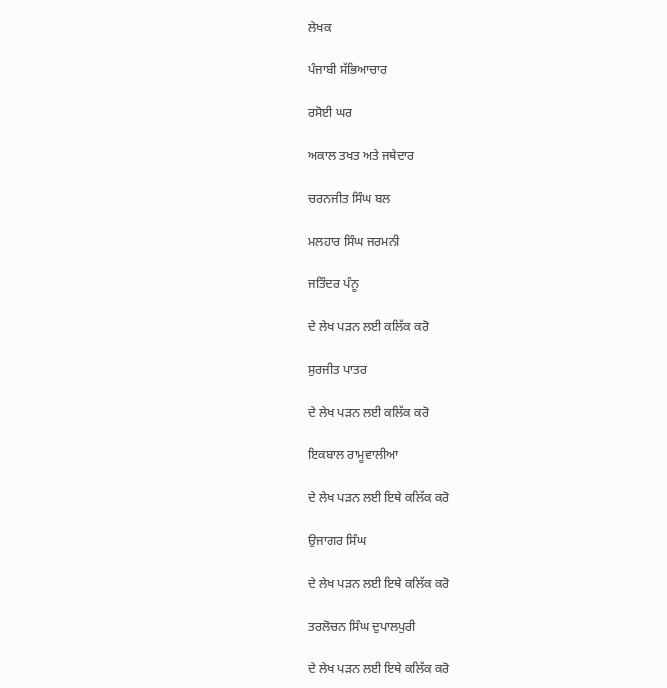ਲੇਖਕ

ਪੰਜਾਬੀ ਸੱਭਿਆਚਾਰ

ਰਸੋਈ ਘਰ

ਅਕਾਲ ਤਖਤ ਅਤੇ ਜਥੇਦਾਰ

ਚਰਨਜੀਤ ਸਿੰਘ ਬਲ

ਮਲਹਾਰ ਸਿੰਘ ਜਰਮਨੀ

ਜਤਿੰਦਰ ਪੰਨੂ

ਦੇ ਲੇਖ ਪੜਨ ਲਈ ਕਲਿੱਕ ਕਰੋ

ਸੁਰਜੀਤ ਪਾਤਰ

ਦੇ ਲੇਖ ਪੜਨ ਲਈ ਕਲਿੱਕ ਕਰੋ

ਇਕਬਾਲ ਰਾਮੂਵਾਲੀਆ

ਦੇ ਲੇਖ ਪੜਨ ਲਈ ਇਥੇ ਕਲਿੱਕ ਕਰੋ

ਉਜਾਗਰ ਸਿੰਘ

ਦੇ ਲੇਖ ਪੜਨ ਲਈ ਇਥੇ ਕਲਿੱਕ ਕਰੋ

ਤਰਲੋਚਨ ਸਿੰਘ ਦੁਪਾਲਪੁਰੀ

ਦੇ ਲੇਖ ਪੜਨ ਲਈ ਇਥੇ ਕਲਿੱਕ ਕਰੋ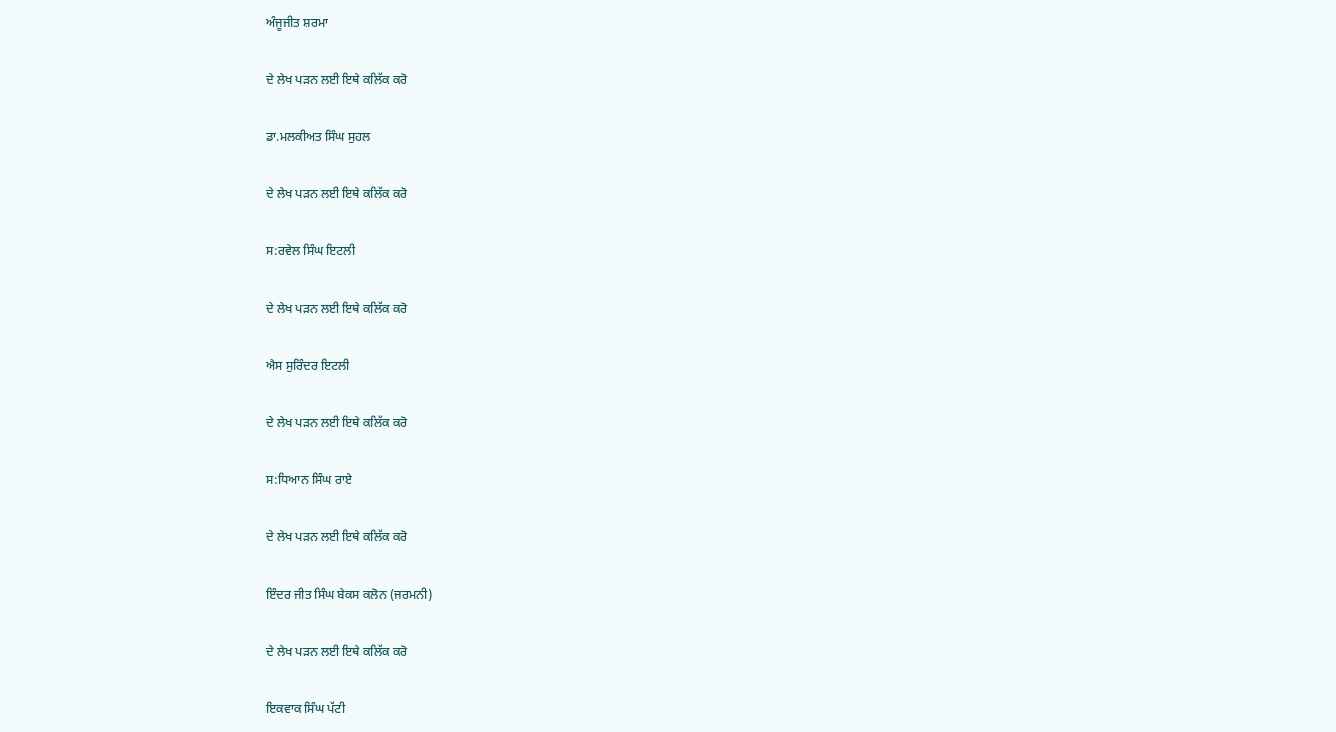ਅੰਜੂਜੀਤ ਸ਼ਰਮਾ

ਦੇ ਲੇਖ ਪੜਨ ਲਈ ਇਥੇ ਕਲਿੱਕ ਕਰੋ

ਡਾ.ਮਲਕੀਅਤ ਸਿੰਘ ਸੁਹਲ

ਦੇ ਲੇਖ ਪੜਨ ਲਈ ਇਥੇ ਕਲਿੱਕ ਕਰੋ

ਸ:ਰਵੇਲ ਸਿੰਘ ਇਟਲੀ

ਦੇ ਲੇਖ ਪੜਨ ਲਈ ਇਥੇ ਕਲਿੱਕ ਕਰੋ

ਐਸ ਸੁਰਿੰਦਰ ਇਟਲੀ

ਦੇ ਲੇਖ ਪੜਨ ਲਈ ਇਥੇ ਕਲਿੱਕ ਕਰੋ

ਸ:ਧਿਆਨ ਸਿੰਘ ਰਾਏ

ਦੇ ਲੇਖ ਪੜਨ ਲਈ ਇਥੇ ਕਲਿੱਕ ਕਰੋ

ਇੰਦਰ ਜੀਤ ਸਿੰਘ ਬੇਕਸ ਕਲੋਨ (ਜਰਮਨੀ)

ਦੇ ਲੇਖ ਪੜਨ ਲਈ ਇਥੇ ਕਲਿੱਕ ਕਰੋ

ਇਕਵਾਕ ਸਿੰਘ ਪੱਟੀ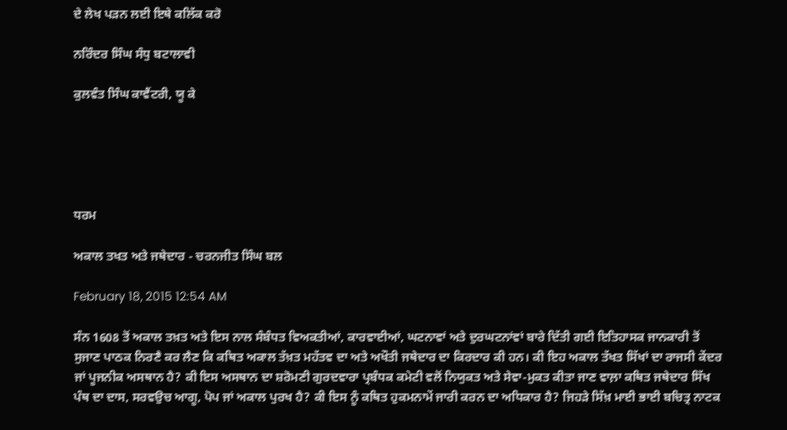ਦੇ ਲੇਖ ਪੜਨ ਲਈ ਇਥੇ ਕਲਿੱਕ ਕਰੋ

ਨਰਿੰਦਰ ਸਿੰਘ ਸੰਧੁ ਬਟਾਲਾਵੀ

ਕੁਲਵੰਤ ਸਿੰਘ ਕਾਵੈਂਟਰੀ, ਯੂ ਕੇ





ਧਰਮ

ਅਕਾਲ ਤਖਤ ਅਤੇ ਜਥੇਦਾਰ - ਚਰਨਜੀਤ ਸਿੰਘ ਬਲ

February 18, 2015 12:54 AM

ਸੰਨ 1608 ਤੋਂ ਅਕਾਲ ਤਖ਼ਤ ਅਤੇ ਇਸ ਨਾਲ ਸੰਬੰਧਤ ਵਿਅਕਤੀਆਂ, ਕਾਰਵਾਈਆਂ, ਘਟਨਾਵਾਂ ਅਤੇ ਦੁਰਘਟਨਾਂਵਾਂ ਬਾਰੇ ਦਿੱਤੀ ਗਈ ਇਤਿਹਾਸਕ ਜਾਨਕਾਰੀ ਤੋਂ ਸੁਜਾਣ ਪਾਠਕ ਨਿਰਣੈ ਕਰ ਲੈਣ ਕਿ ਕਥਿਤ ਅਕਾਲ ਤੱਖ਼ਤ ਮਹੱਤਵ ਦਾ ਅਤੇ ਅਖੌਤੀ ਜਥੇਦਾਰ ਦਾ ਕਿਰਦਾਰ ਕੀ ਹਨ। ਕੀ ਇਹ ਅਕਾਲ ਤੱਖਤ ਸਿੱਖਾਂ ਦਾ ਰਾਜਸੀ ਕੇਂਦਰ ਜਾਂ ਪੂਜਨੀਕ ਅਸਥਾਨ ਹੈ? ਕੀ ਇਸ ਅਸਥਾਨ ਦਾ ਸ਼ਰੋਮਣੀ ਗੁਰਦਵਾਰਾ ਪ੍ਰਬੰਧਕ ਕਮੇਟੀ ਵਲੋਂ ਨਿਯੁਕਤ ਅਤੇ ਸੇਵਾ-ਮੁਕਤ ਕੀਤਾ ਜਾਣ ਵਾਲ਼ਾ ਕਥਿਤ ਜਥੇਦਾਰ ਸਿੱਖ ਪੰਥ ਦਾ ਦਾਸ, ਸਰਵਉਚ ਆਗੂ, ਪੋਪ ਜਾਂ ਅਕਾਲ ਪੁਰਖ ਹੈ? ਕੀ ਇਸ ਨੂੰ ਕਥਿਤ ਹੁਕਮਨਾਮੇਂ ਜਾਰੀ ਕਰਨ ਦਾ ਅਧਿਕਾਰ ਹੈ? ਜਿਹੜੇ ਸਿੱਖ਼ ਮਾਈ ਭਾਈ ਬਚਿਤ੍ਰ ਨਾਟਕ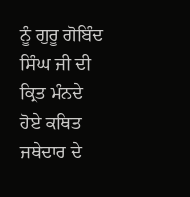ਨੂੰ ਗੁਰੂ ਗੋਬਿੰਦ ਸਿੰਘ ਜੀ ਦੀ ਕ੍ਰਿਤ ਮੰਨਦੇ ਹੋਏ ਕਥਿਤ ਜਥੇਦਾਰ ਦੇ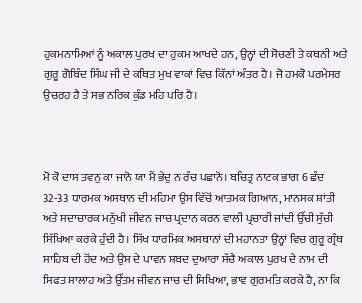ਹੁਕਮਨਾਮਿਆਂ ਨੂੰ ਅਕਾਲ ਪੁਰਖ ਦਾ ਹੁਕਮ ਆਖਦੇ ਹਨ, ਉਨ੍ਹਾਂ ਦੀ ਸੋਚਣੀ ਤੇ ਕਥਨੀ ਅਤੇ ਗੁਰੂ ਗੋਬਿੰਦ ਸਿੰਘ ਜੀ ਦੇ ਕਥਿਤ ਮੁਖ ਵਾਕਾਂ ਵਿਚ ਕਿੱਨਾਂ ਅੰਤਰ ਹੈ। ਜੋ ਹਮਕੋ ਪਰਮੇਸਰ ਉਚਰਹ ਹੈ ਤੇ ਸਭ ਨਰਿਕ ਕੁੰਡ ਮਹਿ ਪਰਿ ਹੈ।



ਮੋ ਕੋ ਦਾਸ ਤਵਨੁ ਕਾ ਜਾਨੋ ਯਾ ਮੈਂ ਭੇਦੁ ਨ ਰੰਚ ਪਛਾਨੋ। ਬਚਿਤ੍ਰ ਨਾਟਕ ਭਾਗ 6 ਛੰਦ 32-33 ਧਾਰਮਕ ਅਸਥਾਨ ਦੀ ਮਹਿਮਾ ਉਸ ਵਿੱਚੋਂ ਆਤਮਕ ਗਿਆਨ, ਮਾਨਸਕ ਸ਼ਾਂਤੀ ਅਤੇ ਸਦਾਚਾਰਕ ਮਨੁੱਖੀ ਜੀਵਨ ਜਾਚ ਪ੍ਰਦਾਨ ਕਰਨ ਵਾਲੀ ਪ੍ਰਚਾਰੀ ਜਾਂਦੀ ਉੱਚੀ ਸੁੱਚੀ ਸਿੱਖਿਆ ਕਰਕੇ ਹੁੰਦੀ ਹੈ। ਸਿੱਖ ਧਾਰਮਿਕ ਅਸਥਾਨਾਂ ਦੀ ਮਹਾਨਤਾ ਉਨ੍ਹਾਂ ਵਿਚ ਗੁਰੂ ਗ੍ਰੰਥ ਸਾਹਿਬ ਦੀ ਹੋਂਦ ਅਤੇ ਉਸ ਦੇ ਪਾਵਨ ਸ਼ਬਦ ਦੁਆਰਾ ਸੱਚੈ ਅਕਾਲ ਪੁਰਖ ਦੇ ਨਾਮ ਦੀ ਸਿਫਤ ਸਾਲਾਹ ਅਤੇ ਉੱਤਮ ਜੀਵਨ ਜਾਚ ਦੀ ਸਿਖਿਆ, ਭਾਵ ਗੁਰਮਤਿ ਕਰਕੇ ਹੈ, ਨਾ ਕਿ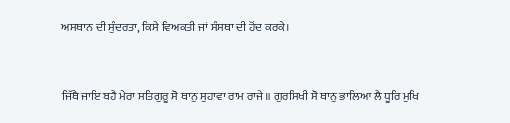ਅਸਥਾਨ ਦੀ ਸੁੰਦਰਤਾ, ਕਿਸੇ ਵਿਅਕਤੀ ਜਾਂ ਸੰਸਥਾ ਦੀ ਹੋਂਦ ਕਰਕੇ।



ਜਿੱਥੈ ਜਾਇ ਬਹੈ ਮੇਰਾ ਸਤਿਗੁਰੂ ਸੋ ਥਾਨੁ ਸੁਹਾਵਾ ਰਾਮ ਰਾਜੇ॥ ਗੁਰਸਿਖੀ ਸੋ ਥਾਨੁ ਭਾਲਿਆ ਲੈ ਧੂਰਿ ਮੁਖਿ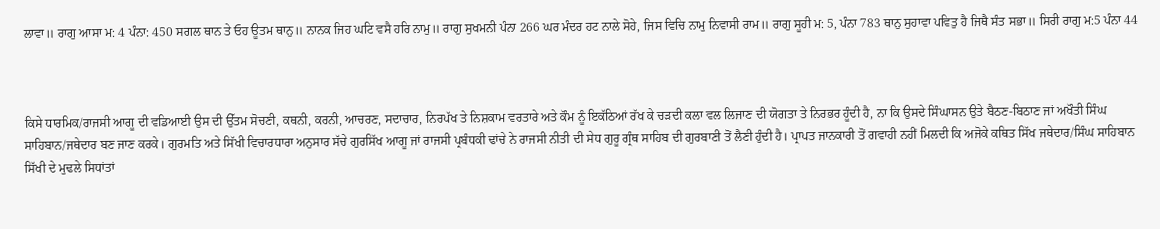ਲਾਵਾ॥ ਰਾਗੁ ਆਸਾ ਮ: 4 ਪੰਨਾ: 450 ਸਗਲ ਥਾਨ ਤੇ ਓਹ ਊਤਮ ਥਾਨੁ॥ ਨਾਨਕ ਜਿਹ ਘਟਿ ਵਸੈ ਹਰਿ ਨਾਮੁ॥ ਰਾਗੁ ਸੁਖਮਨੀ ਪੰਨਾ 266 ਘਰ ਮੰਦਰ ਹਟ ਨਾਲੇ ਸੋਹੇ, ਜਿਸ ਵਿਚਿ ਨਾਮੁ ਨਿਵਾਸੀ ਰਾਮ॥ ਰਾਗੁ ਸੂਹੀ ਮ: 5, ਪੰਨਾ 783 ਥਾਨੁ ਸੁਹਾਵਾ ਪਵਿਤੁ ਹੈ ਜਿਥੈ ਸੰਤ ਸਭਾ॥ ਸਿਰੀ ਰਾਗੁ ਮ:5 ਪੰਨਾ 44



ਕਿਸੇ ਧਾਰਮਿਕ/ਰਾਜਸੀ ਆਗੂ ਦੀ ਵਡਿਆਈ ਉਸ ਦੀ ਉੱਤਮ ਸੋਚਣੀ, ਕਥਨੀ, ਕਰਨੀ, ਆਚਰਣ, ਸਦਾਚਾਰ, ਨਿਰਪੱਖ ਤੇ ਨਿਸ਼ਕਾਮ ਵਰਤਾਰੇ ਅਤੇ ਕੌਮ ਨੂੰ ਇਕੱਠਿਆਂ ਰੱਖ ਕੇ ਚੜਦੀ ਕਲਾ ਵਲ ਲਿਜਾਣ ਦੀ ਯੋਗਤਾ ਤੇ ਨਿਰਭਰ ਹੂੰਦੀ ਹੈ, ਨਾ ਕਿ ਉਸਦੇ ਸਿੰਘਾਸਨ ਉਤੇ ਬੈਠਣ-ਬਿਠਾਣ ਜਾਂ ਅਖੌਤੀ ਸਿੰਘ ਸਾਹਿਬਾਨ/ਜਥੇਦਾਰ ਬਣ ਜਾਣ ਕਰਕੇ। ਗੁਰਮਤਿ ਅਤੇ ਸਿੱਖੀ ਵਿਚਾਰਧਾਰਾ ਅਨੁਸਾਰ ਸੱਚੇ ਗੁਰਸਿੱਖ ਆਗੂ ਜਾਂ ਰਾਜਸੀ ਪ੍ਰਬੰਧਕੀ ਢਾਂਚੇ ਨੇ ਰਾਜਸੀ ਨੀਤੀ ਦੀ ਸੇਧ ਗੁਰੂ ਗ੍ਰੰਥ ਸਾਹਿਬ ਦੀ ਗੁਰਬਾਣੀ ਤੋਂ ਲੈਣੀ ਹੁੰਦੀ ਹੈ। ਪ੍ਰਾਪਤ ਜਾਨਕਾਰੀ ਤੋਂ ਗਵਾਹੀ ਨਹੀਂ ਮਿਲਦੀ ਕਿ ਅਜੋਕੇ ਕਥਿਤ ਸਿੱਖ ਜਥੇਦਾਰ/ਸਿੰਘ ਸਾਹਿਬਾਨ ਸਿੱਖੀ ਦੇ ਮੁਢਲੇ ਸਿਧਾਂਤਾਂ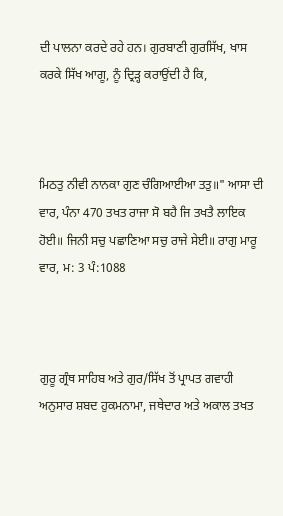ਦੀ ਪਾਲਨਾ ਕਰਦੇ ਰਹੇ ਹਨ। ਗੁਰਬਾਣੀ ਗੁਰਸਿੱਖ, ਖਾਸ ਕਰਕੇ ਸਿੱਖ ਆਗੂ, ਨੂੰ ਦ੍ਰਿੜ੍ਹ ਕਰਾਉਂਦੀ ਹੈ ਕਿ,



ਮਿਠਤੁ ਨੀਵੀ ਨਾਨਕਾ ਗੁਣ ਚੰਗਿਆਈਆ ਤਤੁ॥" ਆਸਾ ਦੀ ਵਾਰ, ਪੰਨਾ 470 ਤਖਤ ਰਾਜਾ ਸੋ ਬਹੈ ਜਿ ਤਖਤੈ ਲਾਇਕ ਹੋਈ॥ ਜਿਨੀ ਸਚੁ ਪਛਾਣਿਆ ਸਚੁ ਰਾਜੇ ਸੇਈ॥ ਰਾਗੁ ਮਾਰੂ ਵਾਰ, ਮ: 3 ਪੰ:1088



ਗੁਰੂ ਗ੍ਰੰਥ ਸਾਹਿਬ ਅਤੇ ਗੁਰ/ਸਿੱਖ ਤੋਂ ਪ੍ਰਾਪਤ ਗਵਾਹੀ ਅਨੁਸਾਰ ਸ਼ਬਦ ਹੁਕਮਨਾਮਾ, ਜਥੇਦਾਰ ਅਤੇ ਅਕਾਲ ਤਖਤ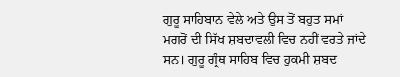ਗੁਰੂ ਸਾਹਿਬਾਨ ਵੇਲੇ ਅਤੇ ਉਸ ਤੋਂ ਬਹੁਤ ਸਮਾਂ ਮਗਰੋਂ ਦੀ ਸਿੱਖ ਸ਼ਬਦਾਵਲੀ ਵਿਚ ਨਹੀਂ ਵਰਤੇ ਜਾਂਦੇ ਸਨ। ਗੁਰੂ ਗ੍ਰੰਥ ਸਾਹਿਬ ਵਿਚ ਹੁਕਮੀ ਸ਼ਬਦ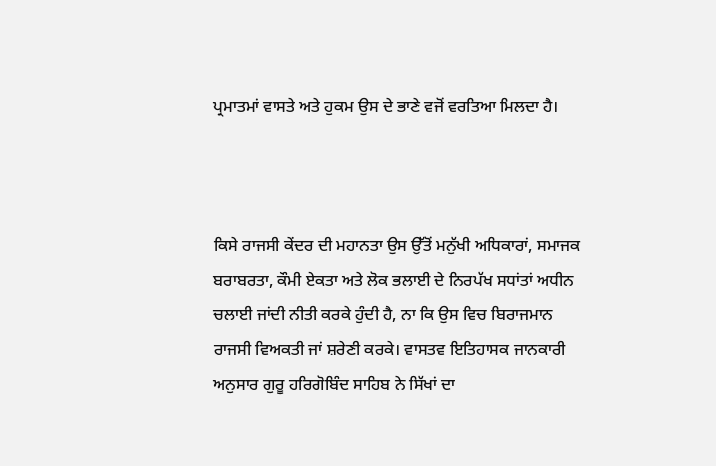ਪ੍ਰਮਾਤਮਾਂ ਵਾਸਤੇ ਅਤੇ ਹੁਕਮ ਉਸ ਦੇ ਭਾਣੇ ਵਜੋਂ ਵਰਤਿਆ ਮਿਲਦਾ ਹੈ।



ਕਿਸੇ ਰਾਜਸੀ ਕੇਂਦਰ ਦੀ ਮਹਾਨਤਾ ਉਸ ਉੱਤੋਂ ਮਨੁੱਖੀ ਅਧਿਕਾਰਾਂ, ਸਮਾਜਕ ਬਰਾਬਰਤਾ, ਕੌਮੀ ਏਕਤਾ ਅਤੇ ਲੋਕ ਭਲਾਈ ਦੇ ਨਿਰਪੱਖ ਸਧਾਂਤਾਂ ਅਧੀਨ ਚਲਾਈ ਜਾਂਦੀ ਨੀਤੀ ਕਰਕੇ ਹੁੰਦੀ ਹੈ, ਨਾ ਕਿ ਉਸ ਵਿਚ ਬਿਰਾਜਮਾਨ ਰਾਜਸੀ ਵਿਅਕਤੀ ਜਾਂ ਸ਼ਰੇਣੀ ਕਰਕੇ। ਵਾਸਤਵ ਇਤਿਹਾਸਕ ਜਾਨਕਾਰੀ ਅਨੁਸਾਰ ਗੁਰੂ ਹਰਿਗੋਬਿੰਦ ਸਾਹਿਬ ਨੇ ਸਿੱਖਾਂ ਦਾ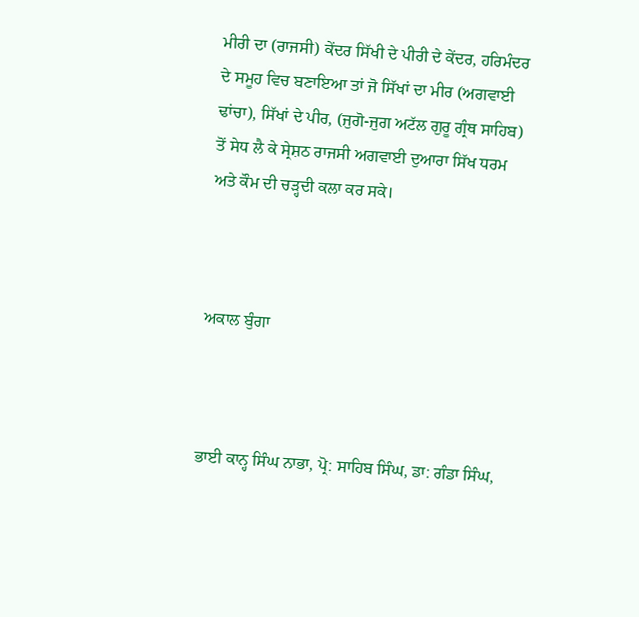ਮੀਰੀ ਦਾ (ਰਾਜਸੀ) ਕੇਂਦਰ ਸਿੱਖੀ ਦੇ ਪੀਰੀ ਦੇ ਕੇਂਦਰ, ਹਰਿਮੰਦਰ ਦੇ ਸਮੂਹ ਵਿਚ ਬਣਾਇਆ ਤਾਂ ਜੋ ਸਿੱਖਾਂ ਦਾ ਮੀਰ (ਅਗਵਾਈ ਢਾਂਚਾ), ਸਿੱਖਾਂ ਦੇ ਪੀਰ, (ਜੁਗੋ-ਜੁਗ ਅਟੱਲ ਗੁਰੂ ਗ੍ਰੰਥ ਸਾਹਿਬ) ਤੋਂ ਸੇਧ ਲੈ ਕੇ ਸ੍ਰੇਸ਼ਠ ਰਾਜਸੀ ਅਗਵਾਈ ਦੁਆਰਾ ਸਿੱਖ ਧਰਮ ਅਤੇ ਕੌਮ ਦੀ ਚੜ੍ਹਦੀ ਕਲਾ ਕਰ ਸਕੇ।



ਅਕਾਲ ਬੁੰਗਾ



ਭਾਈ ਕਾਨ੍ਹ ਸਿੰਘ ਨਾਭਾ, ਪ੍ਰੋ: ਸਾਹਿਬ ਸਿੰਘ, ਡਾ: ਗੰਡਾ ਸਿੰਘ,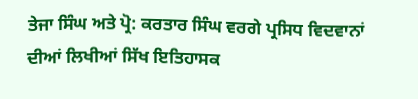ਤੇਜਾ ਸਿੰਘ ਅਤੇ ਪ੍ਰੋ: ਕਰਤਾਰ ਸਿੰਘ ਵਰਗੇ ਪ੍ਰਸਿਧ ਵਿਦਵਾਨਾਂ ਦੀਆਂ ਲਿਖੀਆਂ ਸਿੱਖ ਇਤਿਹਾਸਕ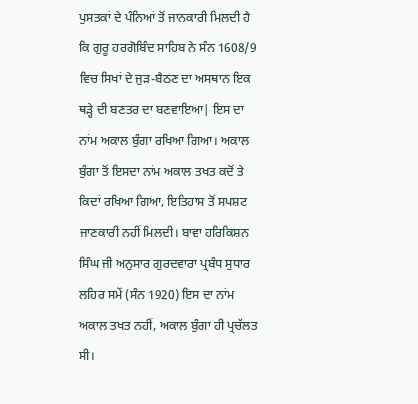ਪੁਸਤਕਾਂ ਦੇ ਪੰਨਿਆਂ ਤੋਂ ਜਾਨਕਾਰੀ ਮਿਲਦੀ ਹੈ ਕਿ ਗੁਰੂ ਹਰਗੋਬਿੰਦ ਸਾਹਿਬ ਨੇ ਸੰਨ 1608/9 ਵਿਚ ਸਿਖਾਂ ਦੇ ਜੁੜ-ਬੈਠਣ ਦਾ ਅਸਥਾਨ ਇਕ ਥੜ੍ਹੇ ਦੀ ਬਣਤਰ ਦਾ ਬਣਵਾਇਆ| ਇਸ ਦਾ ਨਾਂਮ ਅਕਾਲ ਬੁੰਗਾ ਰਖਿਆ ਗਿਆ। ਅਕਾਲ ਬੁੰਗਾ ਤੋਂ ਇਸਦਾ ਨਾਂਮ ਅਕਾਲ ਤਖਤ ਕਦੋਂ ਤੇ ਕਿਦਾਂ ਰਖਿਆ ਗਿਆ, ਇਤਿਹਾਸ ਤੋਂ ਸਪਸ਼ਟ ਜਾਣਕਾਰੀ ਨਹੀਂ ਮਿਲਦੀ। ਬਾਵਾ ਹਰਿਕਿਸ਼ਨ ਸਿੰਘ ਜੀ ਅਨੁਸਾਰ ਗੁਰਦਵਾਰਾ ਪ੍ਰਬੰਧ ਸੁਧਾਰ ਲਹਿਰ ਸਮੇਂ (ਸੰਨ 1920) ਇਸ ਦਾ ਨਾਂਮ ਅਕਾਲ ਤਖਤ ਨਹੀਂ, ਅਕਾਲ ਬੁੰਗਾ ਹੀ ਪ੍ਰਚੱਲਤ ਸੀ।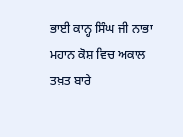ਭਾਈ ਕਾਨ੍ਹ ਸਿੰਘ ਜੀ ਨਾਭਾ ਮਹਾਨ ਕੋਸ਼ ਵਿਚ ਅਕਾਲ ਤਖ਼ਤ ਬਾਰੇ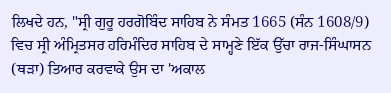ਲਿਖਦੇ ਹਨ, "ਸ੍ਰੀ ਗੁਰੂ ਹਰਗੋਬਿੰਦ ਸਾਹਿਬ ਨੇ ਸੰਮਤ 1665 (ਸੰਨ 1608/9) ਵਿਚ ਸ੍ਰੀ ਅੰਮ੍ਰਿਤਸਰ ਹਰਿਮੰਦਿਰ ਸਾਹਿਬ ਦੇ ਸਾਮ੍ਹਣੇ ਇੱਕ ਉੱਚਾ ਰਾਜ-ਸਿੰਘਾਸਨ (ਥੜਾ) ਤਿਆਰ ਕਰਵਾਕੇ ਉਸ ਦਾ 'ਅਕਾਲ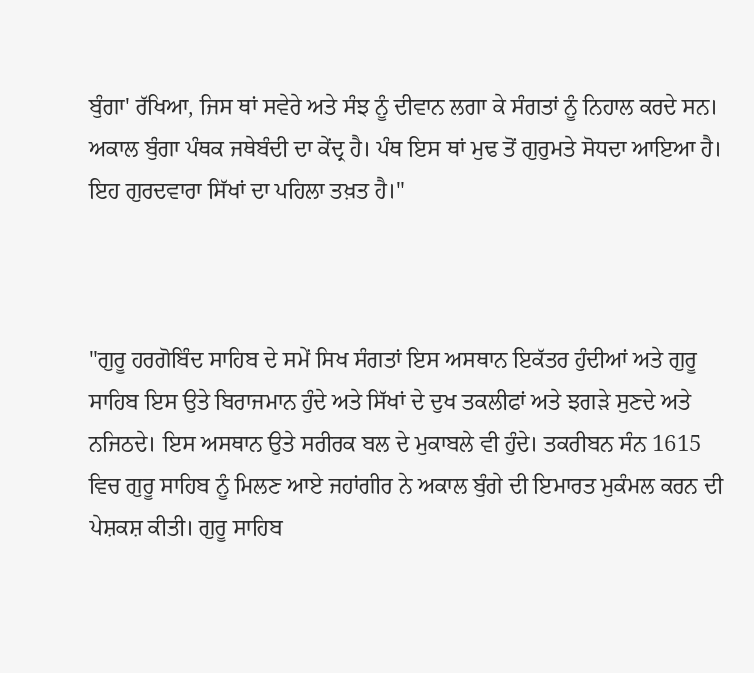ਬੁੰਗਾ' ਰੱਖਿਆ, ਜਿਸ ਥਾਂ ਸਵੇਰੇ ਅਤੇ ਸੰਝ ਨੂੰ ਦੀਵਾਨ ਲਗਾ ਕੇ ਸੰਗਤਾਂ ਨੂੰ ਨਿਹਾਲ ਕਰਦੇ ਸਨ। ਅਕਾਲ ਬੁੰਗਾ ਪੰਥਕ ਜਥੇਬੰਦੀ ਦਾ ਕੇਂਦ੍ਰ ਹੈ। ਪੰਥ ਇਸ ਥਾਂ ਮੁਢ ਤੋਂ ਗੁਰੁਮਤੇ ਸੋਧਦਾ ਆਇਆ ਹੈ। ਇਹ ਗੁਰਦਵਾਰਾ ਸਿੱਖਾਂ ਦਾ ਪਹਿਲਾ ਤਖ਼ਤ ਹੈ।"



"ਗੁਰੂ ਹਰਗੋਬਿੰਦ ਸਾਹਿਬ ਦੇ ਸਮੇਂ ਸਿਖ ਸੰਗਤਾਂ ਇਸ ਅਸਥਾਨ ਇਕੱਤਰ ਹੁੰਦੀਆਂ ਅਤੇ ਗੁਰੂ ਸਾਹਿਬ ਇਸ ਉਤੇ ਬਿਰਾਜਮਾਨ ਹੁੰਦੇ ਅਤੇ ਸਿੱਖਾਂ ਦੇ ਦੁਖ ਤਕਲੀਫਾਂ ਅਤੇ ਝਗੜੇ ਸੁਣਦੇ ਅਤੇ ਨਜਿਠਦੇ। ਇਸ ਅਸਥਾਨ ਉਤੇ ਸਰੀਰਕ ਬਲ ਦੇ ਮੁਕਾਬਲੇ ਵੀ ਹੁੰਦੇ। ਤਕਰੀਬਨ ਸੰਨ 1615 ਵਿਚ ਗੁਰੂ ਸਾਹਿਬ ਨੂੰ ਮਿਲਣ ਆਏ ਜਹਾਂਗੀਰ ਨੇ ਅਕਾਲ ਬੁੰਗੇ ਦੀ ਇਮਾਰਤ ਮੁਕੰਮਲ ਕਰਨ ਦੀ ਪੇਸ਼ਕਸ਼ ਕੀਤੀ। ਗੁਰੂ ਸਾਹਿਬ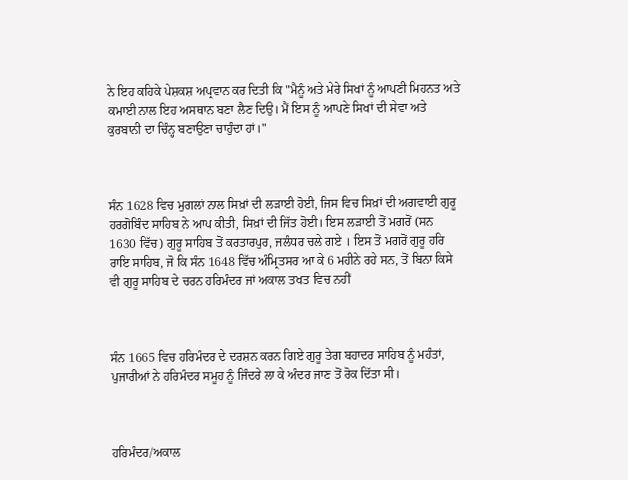ਨੇ ਇਹ ਕਹਿਕੇ ਪੇਸ਼ਕਸ਼ ਅਪ੍ਰਵਾਨ ਕਰ ਦਿਤੀ ਕਿ "ਮੈਨੂੰ ਅਤੇ ਮੇਰੇ ਸਿਖਾਂ ਨੂੰ ਆਪਣੀ ਮਿਹਨਤ ਅਤੇ ਕਮਾਈ ਨਾਲ ਇਹ ਅਸਥਾਨ ਬਣਾ ਲੈਣ ਦਿਉ। ਮੈਂ ਇਸ ਨੂੰ ਆਪਣੇ ਸਿਖਾਂ ਦੀ ਸੇਵਾ ਅਤੇ ਕੁਰਬਾਨੀ ਦਾ ਚਿੰਨ੍ਹ ਬਣਾਉਣਾ ਚਾਹੁੰਦਾ ਹਾਂ।"



ਸੰਨ 1628 ਵਿਚ ਮੁਗਲਾਂ ਨਾਲ ਸਿਖ਼ਾਂ ਦੀ ਲੜਾਈ ਹੋਈ, ਜਿਸ ਵਿਚ ਸਿਖ਼ਾਂ ਦੀ ਅਗਵਾਈ ਗੁਰੂ ਹਰਗੋਬਿੰਦ ਸਾਹਿਬ ਨੇ ਆਪ ਕੀਤੀ, ਸਿਖ਼ਾਂ ਦੀ ਜਿੱਤ ਹੋਈ। ਇਸ ਲੜਾਈ ਤੋਂ ਮਗਰੋਂ (ਸਨ 1630 ਵਿੱਚ) ਗੁਰੂ ਸਾਹਿਬ ਤੋਂ ਕਰਤਾਰਪੁਰ, ਜਲੰਧਰ ਚਲੇ ਗਏ । ਇਸ ਤੋਂ ਮਗਰੋਂ ਗੁਰੂ ਹਰਿ ਰਾਇ ਸਾਹਿਬ, ਜੋ ਕਿ ਸੰਨ 1648 ਵਿੱਚ ਅੰਮ੍ਰਿਤਸਰ ਆ ਕੇ 6 ਮਹੀਨੇ ਰਹੇ ਸਨ, ਤੋਂ ਬਿਨਾ ਕਿਸੇ ਵੀ ਗੁਰੂ ਸਾਹਿਬ ਦੇ ਚਰਨ ਹਰਿਮੰਦਰ ਜਾਂ ਅਕਾਲ ਤਖਤ ਵਿਚ ਨਹੀਂ



ਸੰਨ 1665 ਵਿਚ ਹਰਿਮੰਦਰ ਦੇ ਦਰਸ਼ਨ ਕਰਨ ਗਿਏ ਗੁਰੂ ਤੇਗ ਬਹਾਦਰ ਸਾਹਿਬ ਨੂੰ ਮਹੰਤਾਂ, ਪੁਜਾਰੀਆਂ ਨੇ ਹਰਿਮੰਦਰ ਸਮੂਹ ਨੂੰ ਜਿੰਦਰੇ ਲਾ ਕੇ ਅੰਦਰ ਜਾਣ ਤੋਂ ਰੋਕ ਦਿੱਤਾ ਸੀ।



ਹਰਿਮੰਦਰ/ਅਕਾਲ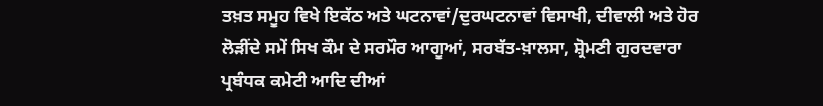ਤਖ਼ਤ ਸਮੂਹ ਵਿਖੇ ਇਕੱਠ ਅਤੇ ਘਟਨਾਵਾਂ/ਦੁਰਘਟਨਾਵਾਂ ਵਿਸਾਖੀ, ਦੀਵਾਲੀ ਅਤੇ ਹੋਰ ਲੋੜੀਂਦੇ ਸਮੇਂ ਸਿਖ ਕੌਮ ਦੇ ਸਰਮੌਰ ਆਗੂਆਂ, ਸਰਬੱਤ-ਖ਼ਾਲਸਾ, ਸ਼੍ਰੋਮਣੀ ਗੁਰਦਵਾਰਾ ਪ੍ਰਬੰਧਕ ਕਮੇਟੀ ਆਦਿ ਦੀਆਂ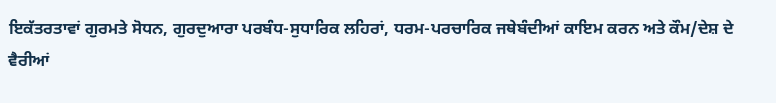ਇਕੱਤਰਤਾਵਾਂ ਗੁਰਮਤੇ ਸੋਧਨ, ਗੁਰਦੁਆਰਾ ਪਰਬੰਧ-ਸੁਧਾਰਿਕ ਲਹਿਰਾਂ, ਧਰਮ-ਪਰਚਾਰਿਕ ਜਥੇਬੰਦੀਆਂ ਕਾਇਮ ਕਰਨ ਅਤੇ ਕੌਮ/ਦੇਸ਼ ਦੇ ਵੈਰੀਆਂ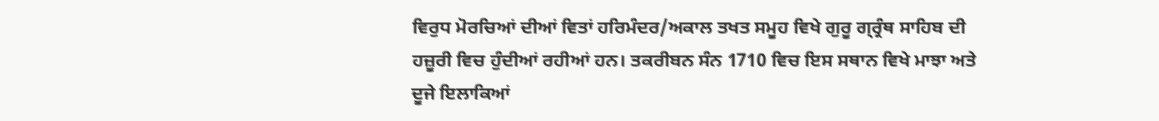ਵਿਰੁਧ ਮੋਰਚਿਆਂ ਦੀਆਂ ਵਿਤਾਂ ਹਰਿਮੰਦਰ/ਅਕਾਲ ਤਖਤ ਸਮੂਹ ਵਿਖੇ ਗੁਰੂ ਗ੍ਰ੍ਰੰਥ ਸਾਹਿਬ ਦੀ ਹਜ਼ੂਰੀ ਵਿਚ ਹੁੰਦੀਆਂ ਰਹੀਆਂ ਹਨ। ਤਕਰੀਬਨ ਸੰਨ 1710 ਵਿਚ ਇਸ ਸਥਾਨ ਵਿਖੇ ਮਾਝਾ ਅਤੇ ਦੂਜੇ ਇਲਾਕਿਆਂ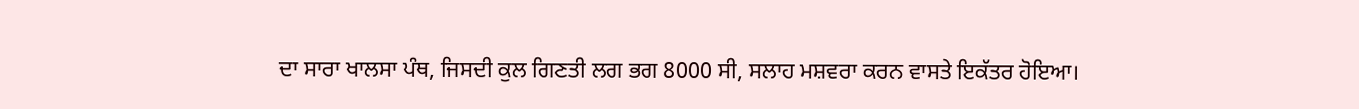ਦਾ ਸਾਰਾ ਖਾਲਸਾ ਪੰਥ, ਜਿਸਦੀ ਕੁਲ ਗਿਣਤੀ ਲਗ ਭਗ 8000 ਸੀ, ਸਲਾਹ ਮਸ਼ਵਰਾ ਕਰਨ ਵਾਸਤੇ ਇਕੱਤਰ ਹੋਇਆ।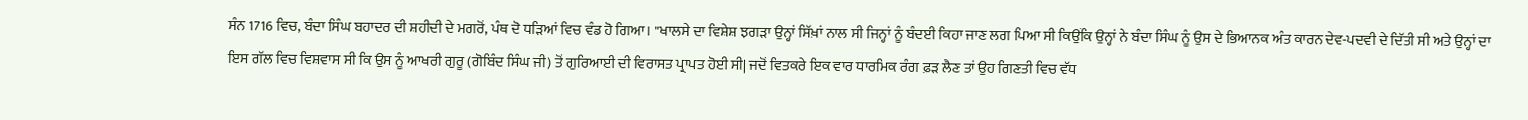ਸੰਨ 1716 ਵਿਚ, ਬੰਦਾ ਸਿੰਘ ਬਹਾਦਰ ਦੀ ਸ਼ਹੀਦੀ ਦੇ ਮਗਰੋਂ, ਪੰਥ ਦੋ ਧੜਿਆਂ ਵਿਚ ਵੰਡ ਹੋ ਗਿਆ। "ਖਾਲਸੇ ਦਾ ਵਿਸ਼ੇਸ਼ ਝਗੜਾ ਉਨ੍ਹਾਂ ਸਿੱਖ਼ਾਂ ਨਾਲ ਸੀ ਜਿਨ੍ਹਾਂ ਨੂੰ ਬੰਦਈ ਕਿਹਾ ਜਾਣ ਲਗ ਪਿਆ ਸੀ ਕਿਉਂਕਿ ਉਨ੍ਹਾਂ ਨੇ ਬੰਦਾ ਸਿੰਘ ਨੂੰ ਉਸ ਦੇ ਭਿਆਨਕ ਅੰਤ ਕਾਰਨ ਦੇਵ-ਪਦਵੀ ਦੇ ਦਿੱਤੀ ਸੀ ਅਤੇ ਉਨ੍ਹਾਂ ਦਾ ਇਸ ਗੱਲ ਵਿਚ ਵਿਸ਼ਵਾਸ ਸੀ ਕਿ ਉਸ ਨੂੰ ਆਖਰੀ ਗੁਰੂ (ਗੋਬਿੰਦ ਸਿੰਘ ਜੀ) ਤੋਂ ਗੁਰਿਆਈ ਦੀ ਵਿਰਾਸਤ ਪ੍ਰਾਪਤ ਹੋਈ ਸੀ| ਜਦੋਂ ਵਿਤਕਰੇ ਇਕ ਵਾਰ ਧਾਰਮਿਕ ਰੰਗ ਫ਼ੜ ਲੈਣ ਤਾਂ ਉਹ ਗਿਣਤੀ ਵਿਚ ਵੱਧ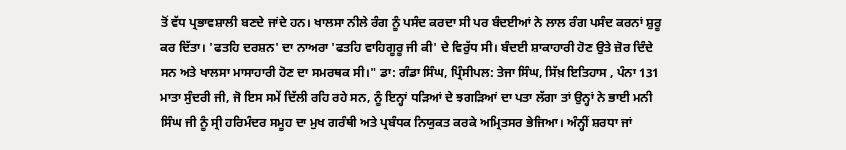ਤੋਂ ਵੱਧ ਪ੍ਰਭਾਵਸ਼ਾਲੀ ਬਣਦੇ ਜਾਂਦੇ ਹਨ। ਖਾਲਸਾ ਨੀਲੇ ਰੰਗ ਨੂੰ ਪਸੰਦ ਕਰਦਾ ਸੀ ਪਰ ਬੰਦਈਆਂ ਨੇ ਲਾਲ ਰੰਗ ਪਸੰਦ ਕਰਨਾਂ ਸ਼ੁਰੂ ਕਰ ਦਿੱਤਾ। 'ਫਤਹਿ ਦਰਸ਼ਨ' ਦਾ ਨਾਅਰਾ 'ਫਤਹਿ ਵਾਹਿਗੂਰੂ ਜੀ ਕੀ' ਦੇ ਵਿਰੁੱਧ ਸੀ। ਬੰਦਈ ਸ਼ਾਕਾਹਾਰੀ ਹੋਣ ਉਤੇ ਜ਼ੋਰ ਦਿੰਦੇ ਸਨ ਅਤੇ ਖਾਲਸਾ ਮਾਸਾਹਾਰੀ ਹੋਣ ਦਾ ਸਮਰਥਕ ਸੀ।" ਡਾ: ਗੰਡਾ ਸਿੰਘ, ਪ੍ਰਿੰਸੀਪਲ: ਤੇਜਾ ਸਿੰਘ, ਸਿੱਖ਼ ਇਤਿਹਾਸ , ਪੰਨਾ 131 ਮਾਤਾ ਸੁੰਦਰੀ ਜੀ, ਜੋ ਇਸ ਸਮੇਂ ਦਿੱਲੀ ਰਹਿ ਰਹੇ ਸਨ, ਨੂੰ ਇਨ੍ਹਾਂ ਧੜਿਆਂ ਦੇ ਝਗੜਿਆਂ ਦਾ ਪਤਾ ਲੱਗਾ ਤਾਂ ਉਨ੍ਹਾਂ ਨੇ ਭਾਈ ਮਨੀ ਸਿੰਘ ਜੀ ਨੂੰ ਸ੍ਰੀ ਹਰਿਮੰਦਰ ਸਮੂਹ ਦਾ ਮੁਖ ਗਰੰਥੀ ਅਤੇ ਪ੍ਰਬੰਧਕ ਨਿਯੁਕਤ ਕਰਕੇ ਅਮ੍ਰਿਤਸਰ ਭੇਜਿਆ। ਅੰਨ੍ਹੀਂ ਸ਼ਰਧਾ ਜਾਂ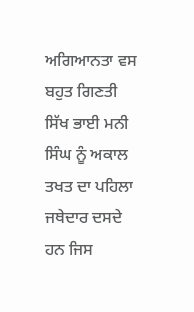ਅਗਿਆਨਤਾ ਵਸ ਬਹੁਤ ਗਿਣਤੀ ਸਿੱਖ ਭਾਈ ਮਨੀ ਸਿੰਘ ਨੂੰ ਅਕਾਲ ਤਖਤ ਦਾ ਪਹਿਲਾ ਜਥੇਦਾਰ ਦਸਦੇ ਹਨ ਜਿਸ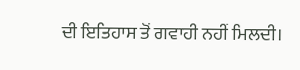ਦੀ ਇਤਿਹਾਸ ਤੋਂ ਗਵਾਹੀ ਨਹੀਂ ਮਿਲਦੀ।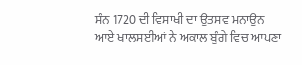ਸੰਨ 1720 ਦੀ ਵਿਸਾਖੀ ਦਾ ਉਤਸਵ ਮਨਾਉਨ ਆਏ ਖਾਲਸਈਆਂ ਨੇ ਅਕਾਲ ਬੁੰਗੇ ਵਿਚ ਆਪਣਾ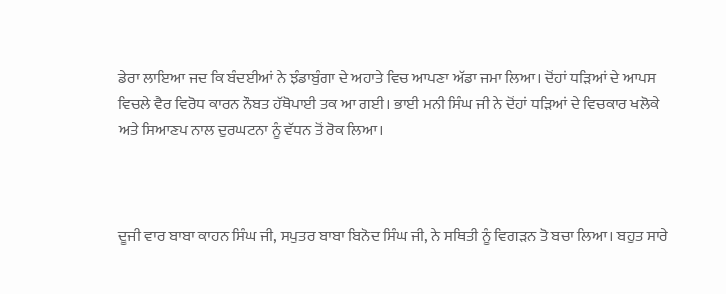ਡੇਰਾ ਲਾਇਆ ਜਦ ਕਿ ਬੰਦਈਆਂ ਨੇ ਝੰਡਾਬੁੰਗਾ ਦੇ ਅਹਾਤੇ ਵਿਚ ਆਪਣਾ ਅੱਡਾ ਜਮਾ ਲਿਆ। ਦੋਂਹਾਂ ਧੜਿਆਂ ਦੇ ਆਪਸ ਵਿਚਲੇ ਵੈਰ ਵਿਰੋਧ ਕਾਰਨ ਨੌਬਤ ਹੱਥੋਪਾਈ ਤਕ ਆ ਗਈ। ਭਾਈ ਮਨੀ ਸਿੰਘ ਜੀ ਨੇ ਦੋਂਹਾਂ ਧੜਿਆਂ ਦੇ ਵਿਚਕਾਰ ਖਲੋਕੇ ਅਤੇ ਸਿਆਣਪ ਨਾਲ ਦੁਰਘਟਨਾ ਨੂੰ ਵੱਧਨ ਤੋਂ ਰੋਕ ਲਿਆ।



ਦੂਜੀ ਵਾਰ ਬਾਬਾ ਕਾਹਨ ਸਿੰਘ ਜੀ, ਸਪੁਤਰ ਬਾਬਾ ਬਿਨੋਦ ਸਿੰਘ ਜੀ, ਨੇ ਸਥਿਤੀ ਨੂੰ ਵਿਗੜਨ ਤੋ ਬਚਾ ਲਿਆ। ਬਹੁਤ ਸਾਰੇ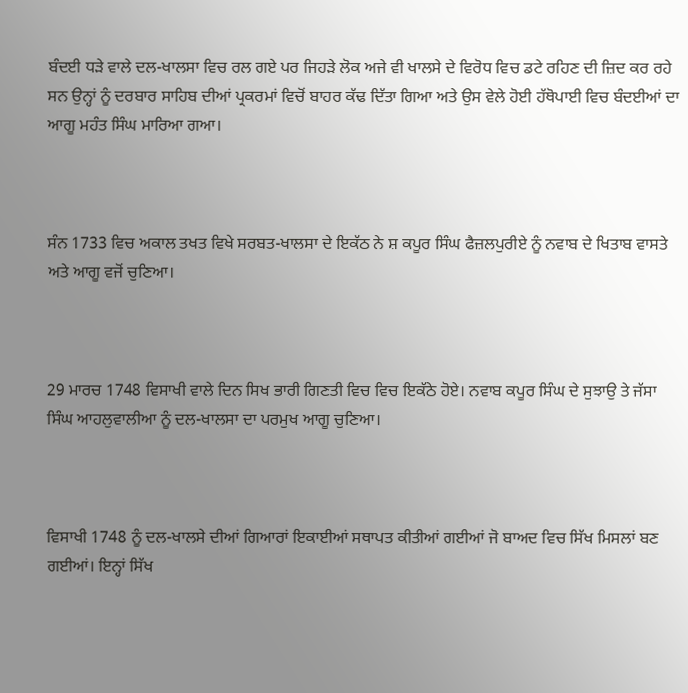ਬੰਦਈ ਧੜੇ ਵਾਲੇ ਦਲ-ਖਾਲਸਾ ਵਿਚ ਰਲ ਗਏ ਪਰ ਜਿਹੜੇ ਲੋਕ ਅਜੇ ਵੀ ਖਾਲਸੇ ਦੇ ਵਿਰੋਧ ਵਿਚ ਡਟੇ ਰਹਿਣ ਦੀ ਜ਼ਿਦ ਕਰ ਰਹੇ ਸਨ ਉਨ੍ਹਾਂ ਨੂੰ ਦਰਬਾਰ ਸਾਹਿਬ ਦੀਆਂ ਪ੍ਰਕਰਮਾਂ ਵਿਚੋਂ ਬਾਹਰ ਕੱਢ ਦਿੱਤਾ ਗਿਆ ਅਤੇ ਉਸ ਵੇਲੇ ਹੋਈ ਹੱਥੋਪਾਈ ਵਿਚ ਬੰਦਈਆਂ ਦਾ ਆਗੂ ਮਹੰਤ ਸਿੰਘ ਮਾਰਿਆ ਗਆ।



ਸੰਨ 1733 ਵਿਚ ਅਕਾਲ ਤਖਤ ਵਿਖੇ ਸਰਬਤ-ਖਾਲਸਾ ਦੇ ਇਕੱਠ ਨੇ ਸ਼ ਕਪੂਰ ਸਿੰਘ ਫੈਜ਼ਲਪੁਰੀਏ ਨੂੰ ਨਵਾਬ ਦੇ ਖਿਤਾਬ ਵਾਸਤੇ ਅਤੇ ਆਗੂ ਵਜੋਂ ਚੁਣਿਆ।



29 ਮਾਰਚ 1748 ਵਿਸਾਖੀ ਵਾਲੇ ਦਿਨ ਸਿਖ ਭਾਰੀ ਗਿਣਤੀ ਵਿਚ ਵਿਚ ਇਕੱਠੇ ਹੋਏ। ਨਵਾਬ ਕਪੂਰ ਸਿੰਘ ਦੇ ਸੁਝਾਉ ਤੇ ਜੱਸਾ ਸਿੰਘ ਆਹਲੁਵਾਲੀਆ ਨੂੰ ਦਲ-ਖਾਲਸਾ ਦਾ ਪਰਮੁਖ ਆਗੂ ਚੁਣਿਆ।



ਵਿਸਾਖੀ 1748 ਨੂੰ ਦਲ-ਖਾਲਸੇ ਦੀਆਂ ਗਿਆਰਾਂ ਇਕਾਈਆਂ ਸਥਾਪਤ ਕੀਤੀਆਂ ਗਈਆਂ ਜੋ ਬਾਅਦ ਵਿਚ ਸਿੱਖ ਮਿਸਲਾਂ ਬਣ ਗਈਆਂ। ਇਨ੍ਹਾਂ ਸਿੱਖ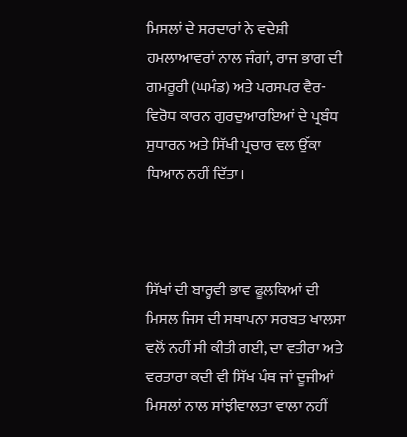ਮਿਸਲਾਂ ਦੇ ਸਰਦਾਰਾਂ ਨੇ ਵਦੇਸ਼ੀ ਹਮਲਾਆਵਰਾਂ ਨਾਲ ਜੰਗਾਂ, ਰਾਜ ਭਾਗ ਦੀ ਗਮਰੂਰੀ (ਘਮੰਡ) ਅਤੇ ਪਰਸਪਰ ਵੈਰ-ਵਿਰੋਧ ਕਾਰਨ ਗੁਰਦੁਆਰਇਆਂ ਦੇ ਪ੍ਰਬੰਧ ਸੁਧਾਰਨ ਅਤੇ ਸਿੱਖੀ ਪ੍ਰਚਾਰ ਵਲ ਉੱਕਾ ਧਿਆਨ ਨਹੀਂ ਦਿੱਤਾ।



ਸਿੱਖਾਂ ਦੀ ਬਾਰ੍ਹਵੀ ਭਾਵ ਫੂਲਕਿਆਂ ਦੀ ਮਿਸਲ ਜਿਸ ਦੀ ਸਥਾਪਨਾ ਸਰਬਤ ਖਾਲਸਾ ਵਲੋਂ ਨਹੀਂ ਸੀ ਕੀਤੀ ਗਈ, ਦਾ ਵਤੀਰਾ ਅਤੇ ਵਰਤਾਰਾ ਕਦੀ ਵੀ ਸਿੱਖ ਪੰਥ ਜਾਂ ਦੂਜੀਆਂ ਮਿਸਲਾਂ ਨਾਲ ਸਾਂਝੀਵਾਲਤਾ ਵਾਲਾ ਨਹੀਂ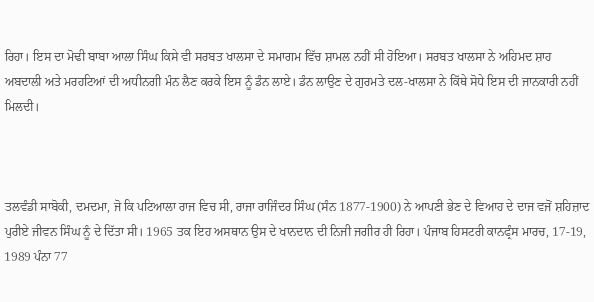ਰਿਹਾ। ਇਸ ਦਾ ਮੋਢੀ ਬਾਬਾ ਆਲਾ ਸਿੰਘ ਕਿਸੇ ਵੀ ਸਰਬਤ ਖਾਲਸਾ ਦੇ ਸਮਾਗਮ ਵਿੱਚ ਸ਼ਾਮਲ ਨਹੀਂ ਸੀ ਹੋਇਆ। ਸਰਬਤ ਖਾਲਸਾ ਨੇ ਅਹਿਮਦ ਸ਼ਾਹ ਅਬਦਾਲੀ ਅਤੇ ਮਰਹਟਿਆਂ ਦੀ ਅਧੀਨਗੀ ਮੰਨ ਲੈਣ ਕਰਕੇ ਇਸ ਨੂੰ ਡੰਨ ਲਾਏ। ਡੰਨ ਲਾਉਣ ਦੇ ਗੁਰਮਤੇ ਦਲ-ਖਾਲਸਾ ਨੇ ਕਿੱਥੇ ਸੋਧੇ ਇਸ ਦੀ ਜਾਨਕਾਰੀ ਨਹੀਂ ਮਿਲਦੀ।



ਤਲਵੰਡੀ ਸਾਬੋਕੀ, ਦਮਦਮਾ, ਜੋ ਕਿ ਪਟਿਆਲਾ ਰਾਜ ਵਿਚ ਸੀ, ਰਾਜਾ ਰਾਜਿੰਦਰ ਸਿੰਘ (ਸੰਨ 1877-1900) ਨੇ ਆਪਣੀ ਭੇਣ ਦੇ ਵਿਆਹ ਦੇ ਦਾਜ ਵਜੋਂ ਸ਼ਹਿਜ਼ਾਦ ਪੁਰੀਏ ਜੀਵਨ ਸਿੰਘ ਨੂੰ ਦੇ ਦਿੱਤਾ ਸੀ। 1965 ਤਕ ਇਹ ਅਸਥਾਨ ਉਸ ਦੇ ਖਾਨਦਾਨ ਦੀ ਨਿਜੀ ਜਗੀਰ ਹੀ ਰਿਹਾ। ਪੰਜਾਬ ਹਿਸਟਰੀ ਕਾਨਫ੍ਰੰਸ ਮਾਰਚ, 17-19, 1989 ਪੰਨਾ 77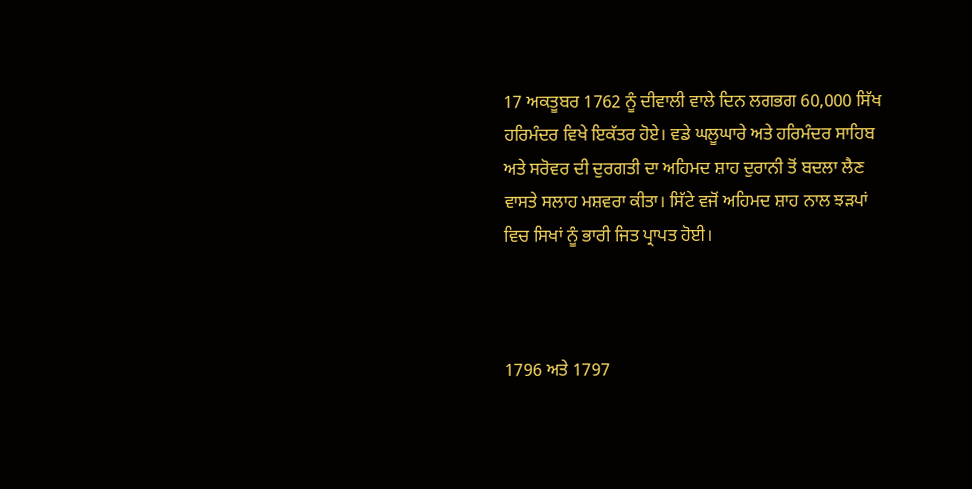17 ਅਕਤੂਬਰ 1762 ਨੂੰ ਦੀਵਾਲੀ ਵਾਲੇ ਦਿਨ ਲਗਭਗ 60,000 ਸਿੱਖ ਹਰਿਮੰਦਰ ਵਿਖੇ ਇਕੱਤਰ ਹੋਏ। ਵਡੇ ਘਲੂਘਾਰੇ ਅਤੇ ਹਰਿਮੰਦਰ ਸਾਹਿਬ ਅਤੇ ਸਰੋਵਰ ਦੀ ਦੁਰਗਤੀ ਦਾ ਅਹਿਮਦ ਸ਼ਾਹ ਦੁਰਾਨੀ ਤੋਂ ਬਦਲਾ ਲੈਣ ਵਾਸਤੇ ਸਲਾਹ ਮਸ਼ਵਰਾ ਕੀਤਾ। ਸਿੱਟੇ ਵਜੋਂ ਅਹਿਮਦ ਸ਼ਾਹ ਨਾਲ ਝੜਪਾਂ ਵਿਚ ਸਿਖਾਂ ਨੂੰ ਭਾਰੀ ਜਿਤ ਪ੍ਰਾਪਤ ਹੋਈ।



1796 ਅਤੇ 1797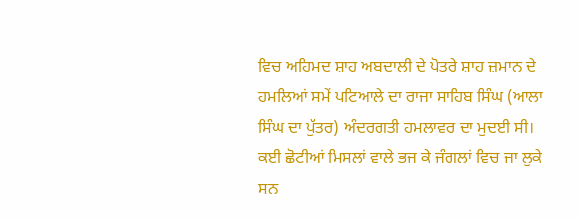ਵਿਚ ਅਹਿਮਦ ਸ਼ਾਹ ਅਬਦਾਲੀ ਦੇ ਪੋਤਰੇ ਸ਼ਾਹ ਜ਼ਮਾਨ ਦੇ ਹਮਲਿਆਂ ਸਮੇਂ ਪਟਿਆਲੇ ਦਾ ਰਾਜਾ ਸਾਹਿਬ ਸਿੰਘ (ਆਲਾ ਸਿੰਘ ਦਾ ਪੁੱਤਰ) ਅੰਦਰਗਤੀ ਹਮਲਾਵਰ ਦਾ ਮੁਦਈ ਸੀ। ਕਈ ਛੋਟੀਆਂ ਮਿਸਲਾਂ ਵਾਲੇ ਭਜ ਕੇ ਜੰਗਲਾਂ ਵਿਚ ਜਾ ਲੁਕੇ ਸਨ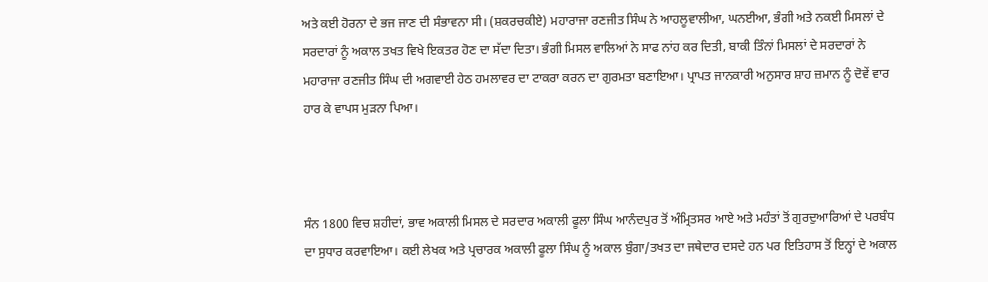ਅਤੇ ਕਈ ਹੋਰਨਾ ਦੇ ਭਜ ਜਾਣ ਦੀ ਸੰਭਾਵਨਾ ਸੀ। (ਸ਼ਕਰਚਕੀਏ) ਮਹਾਰਾਜਾ ਰਣਜੀਤ ਸਿੰਘ ਨੇ ਆਹਲੂਵਾਲੀਆ, ਘਨਈਆ, ਭੰਗੀ ਅਤੇ ਨਕਈ ਮਿਸਲਾਂ ਦੇ ਸਰਦਾਰਾਂ ਨੂੰ ਅਕਾਲ ਤਖਤ ਵਿਖੇ ਇਕਤਰ ਹੋਣ ਦਾ ਸੱਦਾ ਦਿਤਾ। ਭੰਗੀ ਮਿਸਲ ਵਾਲਿਆਂ ਨੇ ਸਾਫ ਨਾਂਹ ਕਰ ਦਿਤੀ, ਬਾਕੀ ਤਿੰਨਾਂ ਮਿਸਲਾਂ ਦੇ ਸਰਦਾਰਾਂ ਨੇ ਮਹਾਰਾਜਾ ਰਣਜੀਤ ਸਿੰਘ ਦੀ ਅਗਵਾਈ ਹੇਠ ਹਮਲਾਵਰ ਦਾ ਟਾਕਰਾ ਕਰਨ ਦਾ ਗੁਰਮਤਾ ਬਣਾਇਆ। ਪ੍ਰਾਪਤ ਜਾਨਕਾਰੀ ਅਨੁਸਾਰ ਸ਼ਾਹ ਜ਼ਮਾਨ ਨੂੰ ਦੋਵੇਂ ਵਾਰ ਹਾਰ ਕੇ ਵਾਪਸ ਮੁੜਨਾ ਪਿਆ।



ਸੰਨ 1800 ਵਿਚ ਸ਼ਹੀਦਾਂ, ਭਾਵ ਅਕਾਲੀ ਮਿਸਲ ਦੇ ਸਰਦਾਰ ਅਕਾਲੀ ਫੂਲਾ ਸਿੰਘ ਆਨੰਦਪੁਰ ਤੋਂ ਅੰਮ੍ਰਿਤਸਰ ਆਏ ਅਤੇ ਮਹੰਤਾਂ ਤੋਂ ਗੁਰਦੁਆਰਿਆਂ ਦੇ ਪਰਬੰਧ ਦਾ ਸੁਧਾਰ ਕਰਵਾਇਆ। ਕਈ ਲੇਖਕ ਅਤੇ ਪ੍ਰਚਾਰਕ ਅਕਾਲੀ ਫੂਲਾ ਸਿੰਘ ਨੂੰ ਅਕਾਲ ਬੁੰਗਾ/ਤਖਤ ਦਾ ਜਥੇਦਾਰ ਦਸਦੇ ਹਨ ਪਰ ਇਤਿਹਾਸ ਤੋਂ ਇਨ੍ਹਾਂ ਦੇ ਅਕਾਲ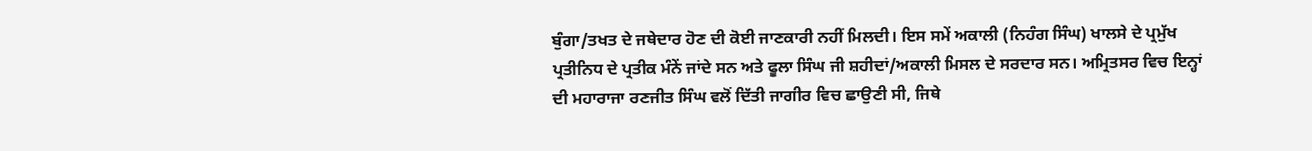ਬੁੰਗਾ/ਤਖਤ ਦੇ ਜਥੇਦਾਰ ਹੋਣ ਦੀ ਕੋਈ ਜਾਣਕਾਰੀ ਨਹੀਂ ਮਿਲਦੀ। ਇਸ ਸਮੇਂ ਅਕਾਲੀ (ਨਿਹੰਗ ਸਿੰਘ) ਖਾਲਸੇ ਦੇ ਪ੍ਰਮੁੱਖ ਪ੍ਰਤੀਨਿਧ ਦੇ ਪ੍ਰਤੀਕ ਮੰਨੇਂ ਜਾਂਦੇ ਸਨ ਅਤੇ ਫੂਲਾ ਸਿੰਘ ਜੀ ਸ਼ਹੀਦਾਂ/ਅਕਾਲੀ ਮਿਸਲ ਦੇ ਸਰਦਾਰ ਸਨ। ਅਮ੍ਰਿਤਸਰ ਵਿਚ ਇਨ੍ਹਾਂ ਦੀ ਮਹਾਰਾਜਾ ਰਣਜੀਤ ਸਿੰਘ ਵਲੋਂ ਦਿੱਤੀ ਜਾਗੀਰ ਵਿਚ ਛਾਉਣੀ ਸੀ, ਜਿਥੇ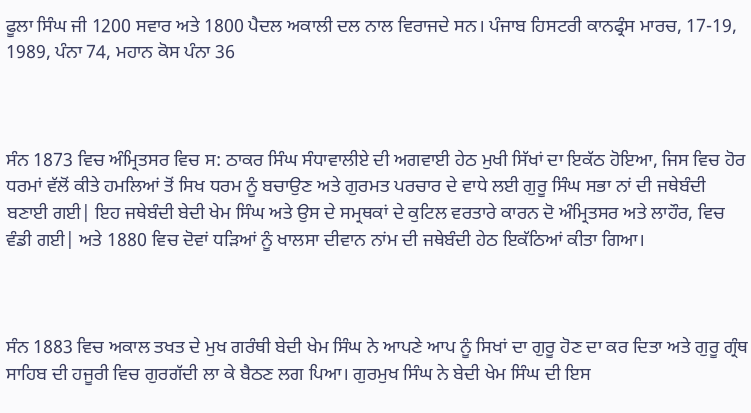ਫੂਲਾ ਸਿੰਘ ਜੀ 1200 ਸਵਾਰ ਅਤੇ 1800 ਪੈਦਲ ਅਕਾਲੀ ਦਲ ਨਾਲ ਵਿਰਾਜਦੇ ਸਨ। ਪੰਜਾਬ ਹਿਸਟਰੀ ਕਾਨਫ੍ਰੰਸ ਮਾਰਚ, 17-19, 1989, ਪੰਨਾ 74, ਮਹਾਨ ਕੋਸ ਪੰਨਾ 36



ਸੰਨ 1873 ਵਿਚ ਅੰਮ੍ਰਿਤਸਰ ਵਿਚ ਸ: ਠਾਕਰ ਸਿੰਘ ਸੰਧਾਵਾਲੀਏ ਦੀ ਅਗਵਾਈ ਹੇਠ ਮੁਖੀ ਸਿੱਖਾਂ ਦਾ ਇਕੱਠ ਹੋਇਆ, ਜਿਸ ਵਿਚ ਹੋਰ ਧਰਮਾਂ ਵੱਲੋਂ ਕੀਤੇ ਹਮਲਿਆਂ ਤੋਂ ਸਿਖ ਧਰਮ ਨੂੰ ਬਚਾਉਣ ਅਤੇ ਗੁਰਮਤ ਪਰਚਾਰ ਦੇ ਵਾਧੇ ਲਈ ਗੁਰੂ ਸਿੰਘ ਸਭਾ ਨਾਂ ਦੀ ਜਥੇਬੰਦੀ ਬਣਾਈ ਗਈ| ਇਹ ਜਥੇਬੰਦੀ ਬੇਦੀ ਖੇਮ ਸਿੰਘ ਅਤੇ ਉਸ ਦੇ ਸਮ੍ਰਥਕਾਂ ਦੇ ਕੁਟਿਲ ਵਰਤਾਰੇ ਕਾਰਨ ਦੋ ਅੰਮ੍ਰਿਤਸਰ ਅਤੇ ਲਾਹੌਰ, ਵਿਚ ਵੰਡੀ ਗਈ| ਅਤੇ 1880 ਵਿਚ ਦੋਵਾਂ ਧੜਿਆਂ ਨੂੰ ਖਾਲਸਾ ਦੀਵਾਨ ਨਾਂਮ ਦੀ ਜਥੇਬੰਦੀ ਹੇਠ ਇਕੱਠਿਆਂ ਕੀਤਾ ਗਿਆ।



ਸੰਨ 1883 ਵਿਚ ਅਕਾਲ ਤਖਤ ਦੇ ਮੁਖ ਗਰੰਥੀ ਬੇਦੀ ਖੇਮ ਸਿੰਘ ਨੇ ਆਪਣੇ ਆਪ ਨੂੰ ਸਿਖਾਂ ਦਾ ਗੁਰੂ ਹੋਣ ਦਾ ਕਰ ਦਿਤਾ ਅਤੇ ਗੁਰੂ ਗ੍ਰੰਥ ਸਾਹਿਬ ਦੀ ਹਜੂਰੀ ਵਿਚ ਗੁਰਗੱਦੀ ਲਾ ਕੇ ਬੈਠਣ ਲਗ ਪਿਆ। ਗੁਰਮੁਖ ਸਿੰਘ ਨੇ ਬੇਦੀ ਖੇਮ ਸਿੰਘ ਦੀ ਇਸ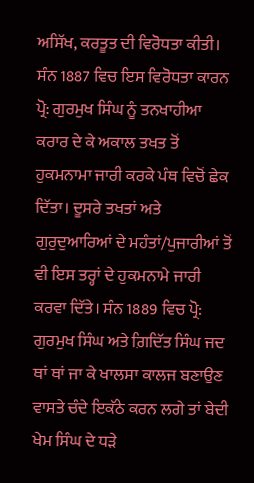ਅਸਿੱਖ, ਕਰਤੂਤ ਦੀ ਵਿਰੋਧਤਾ ਕੀਤੀ। ਸੰਨ 1887 ਵਿਚ ਇਸ ਵਿਰੋਧਤਾ ਕਾਰਨ ਪ੍ਰੋ: ਗੁਰਮੁਖ ਸਿੰਘ ਨੂੰ ਤਨਖਾਹੀਆ ਕਰਾਰ ਦੇ ਕੇ ਅਕਾਲ ਤਖਤ ਤੋਂ ਹੁਕਮਨਾਮਾ ਜਾਰੀ ਕਰਕੇ ਪੰਥ ਵਿਚੋਂ ਛੇਕ ਦਿੱਤਾ। ਦੂਸਰੇ ਤਖਤਾਂ ਅਤੇ ਗੁਰੁਦੁਆਰਿਆਂ ਦੇ ਮਹੰਤਾਂ/ਪੁਜਾਰੀਆਂ ਤੋਂ ਵੀ ਇਸ ਤਰ੍ਹਾਂ ਦੇ ਹੁਕਮਨਾਮੇ ਜਾਰੀ ਕਰਵਾ ਦਿੱਤੇ। ਸੰਨ 1889 ਵਿਚ ਪ੍ਰੋ: ਗੁਰਮੁਖ ਸਿੰਘ ਅਤੇ ਗ਼ਿਦਿੱਤ ਸਿੰਘ ਜਦ ਥਾਂ ਥਾਂ ਜਾ ਕੇ ਖਾਲਸਾ ਕਾਲਜ ਬਣਾਉਣ ਵਾਸਤੇ ਚੰਦੇ ਇਕੱਠੇ ਕਰਨ ਲਗੇ ਤਾਂ ਬੇਦੀ ਖੇਮ ਸਿੰਘ ਦੇ ਧੜੇ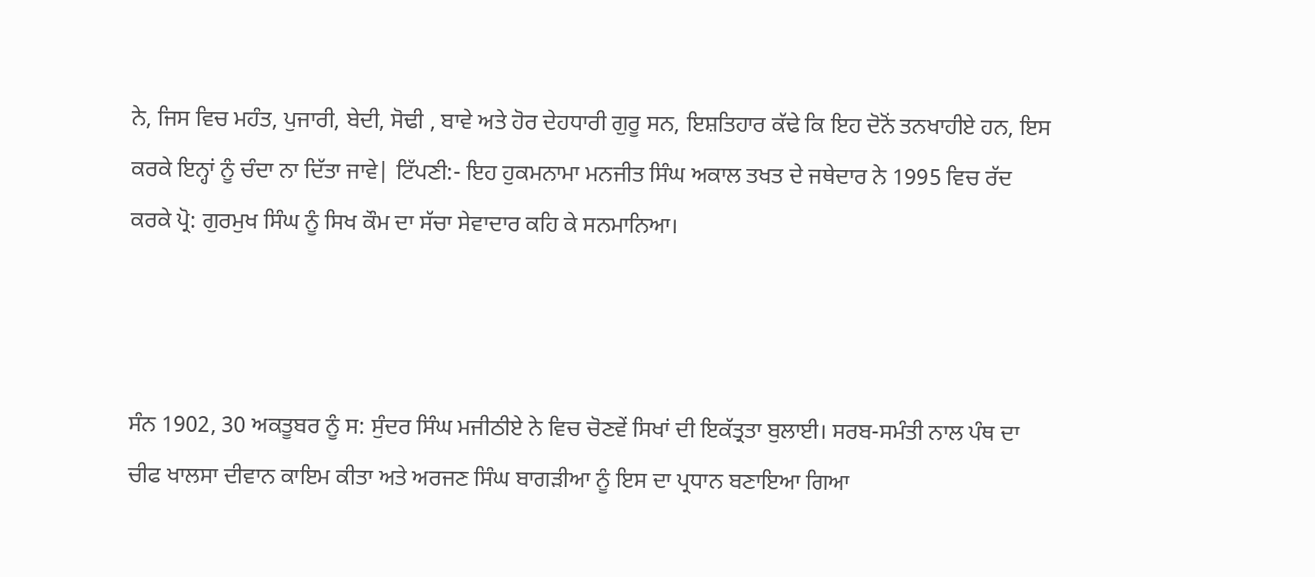ਨੇ, ਜਿਸ ਵਿਚ ਮਹੰਤ, ਪੁਜਾਰੀ, ਬੇਦੀ, ਸੋਢੀ , ਬਾਵੇ ਅਤੇ ਹੋਰ ਦੇਹਧਾਰੀ ਗੁਰੂ ਸਨ, ਇਸ਼ਤਿਹਾਰ ਕੱਢੇ ਕਿ ਇਹ ਦੋਨੋਂ ਤਨਖਾਹੀਏ ਹਨ, ਇਸ ਕਰਕੇ ਇਨ੍ਹਾਂ ਨੂੰ ਚੰਦਾ ਨਾ ਦਿੱਤਾ ਜਾਵੇ| ਟਿੱਪਣੀ:- ਇਹ ਹੁਕਮਨਾਮਾ ਮਨਜੀਤ ਸਿੰਘ ਅਕਾਲ ਤਖਤ ਦੇ ਜਥੇਦਾਰ ਨੇ 1995 ਵਿਚ ਰੱਦ ਕਰਕੇ ਪ੍ਰੋ: ਗੁਰਮੁਖ ਸਿੰਘ ਨੂੰ ਸਿਖ ਕੌਮ ਦਾ ਸੱਚਾ ਸੇਵਾਦਾਰ ਕਹਿ ਕੇ ਸਨਮਾਨਿਆ।



ਸੰਨ 1902, 30 ਅਕਤੂਬਰ ਨੂੰ ਸ: ਸੁੰਦਰ ਸਿੰਘ ਮਜੀਠੀਏ ਨੇ ਵਿਚ ਚੋਣਵੇਂ ਸਿਖਾਂ ਦੀ ਇਕੱਤ੍ਰਤਾ ਬੁਲਾਈ। ਸਰਬ-ਸਮੰਤੀ ਨਾਲ ਪੰਥ ਦਾ ਚੀਫ ਖਾਲਸਾ ਦੀਵਾਨ ਕਾਇਮ ਕੀਤਾ ਅਤੇ ਅਰਜਣ ਸਿੰਘ ਬਾਗੜੀਆ ਨੂੰ ਇਸ ਦਾ ਪ੍ਰਧਾਨ ਬਣਾਇਆ ਗਿਆ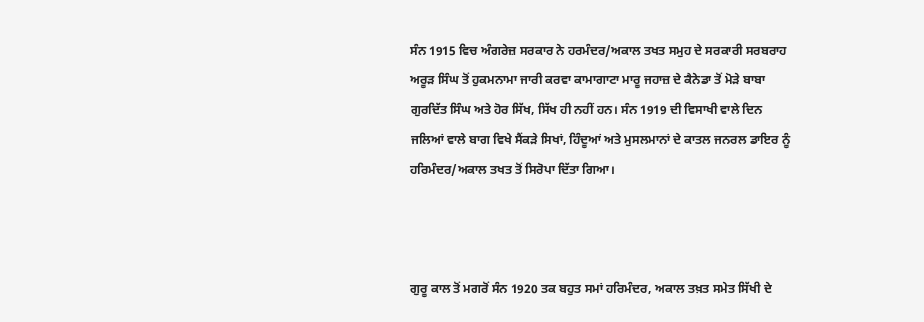ਸੰਨ 1915 ਵਿਚ ਅੰਗਰੇਜ਼ ਸਰਕਾਰ ਨੇ ਹਰਮੰਦਰ/ਅਕਾਲ ਤਖਤ ਸਮੁਹ ਦੇ ਸਰਕਾਰੀ ਸਰਬਰਾਹ ਅਰੂੜ ਸਿੰਘ ਤੋਂ ਹੁਕਮਨਾਮਾ ਜਾਰੀ ਕਰਵਾ ਕਾਮਾਗਾਟਾ ਮਾਰੂ ਜਹਾਜ਼ ਦੇ ਕੈਨੇਡਾ ਤੋਂ ਮੋੜੇ ਬਾਬਾ ਗੁਰਦਿੱਤ ਸਿੰਘ ਅਤੇ ਹੋਰ ਸਿੱਖ, ਸਿੱਖ ਹੀ ਨਹੀਂ ਹਨ। ਸੰਨ 1919 ਦੀ ਵਿਸਾਖੀ ਵਾਲੇ ਦਿਨ ਜਲਿਆਂ ਵਾਲੇ ਬਾਗ ਵਿਖੇ ਸੈਂਕੜੇ ਸਿਖਾਂ, ਹਿੰਦੂਆਂ ਅਤੇ ਮੁਸਲਮਾਨਾਂ ਦੇ ਕਾਤਲ ਜਨਰਲ ਡਾਇਰ ਨੂੰ ਹਰਿਮੰਦਰ/ਅਕਾਲ ਤਖਤ ਤੋਂ ਸਿਰੋਪਾ ਦਿੱਤਾ ਗਿਆ।



ਗੁਰੂ ਕਾਲ ਤੋਂ ਮਗਰੋਂ ਸੰਨ 1920 ਤਕ ਬਹੁਤ ਸਮਾਂ ਹਰਿਮੰਦਰ, ਅਕਾਲ ਤਖ਼ਤ ਸਮੇਤ ਸਿੱਖੀ ਦੇ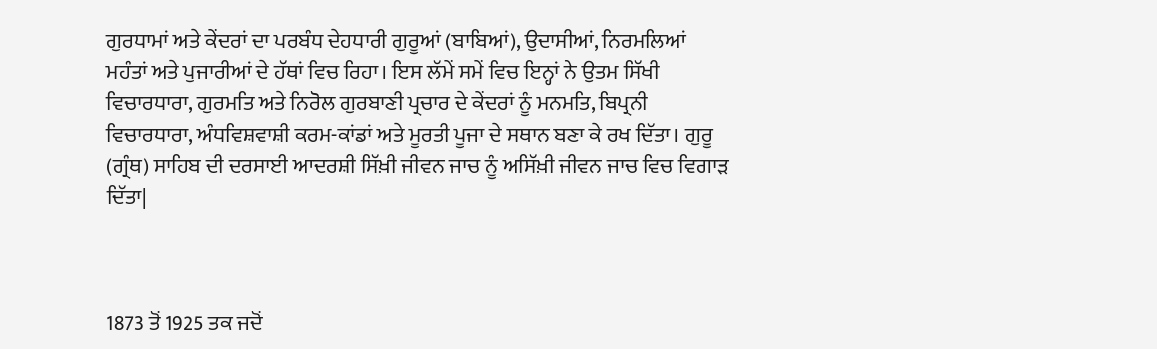ਗੁਰਧਾਮਾਂ ਅਤੇ ਕੇਂਦਰਾਂ ਦਾ ਪਰਬੰਧ ਦੇਹਧਾਰੀ ਗੁਰੂਆਂ (ਬਾਬਿਆਂ), ਉਦਾਸੀਆਂ, ਨਿਰਮਲਿਆਂ ਮਹੰਤਾਂ ਅਤੇ ਪੁਜਾਰੀਆਂ ਦੇ ਹੱਥਾਂ ਵਿਚ ਰਿਹਾ। ਇਸ ਲੱਮੇਂ ਸਮੇਂ ਵਿਚ ਇਨ੍ਹਾਂ ਨੇ ਉਤਮ ਸਿੱਖੀ ਵਿਚਾਰਧਾਰਾ, ਗੁਰਮਤਿ ਅਤੇ ਨਿਰੋਲ ਗੁਰਬਾਣੀ ਪ੍ਰਚਾਰ ਦੇ ਕੇਂਦਰਾਂ ਨੂੰ ਮਨਮਤਿ, ਬਿਪ੍ਰਨੀ ਵਿਚਾਰਧਾਰਾ, ਅੰਧਵਿਸ਼ਵਾਸ਼ੀ ਕਰਮ-ਕਾਂਡਾਂ ਅਤੇ ਮੂਰਤੀ ਪੂਜਾ ਦੇ ਸਥਾਨ ਬਣਾ ਕੇ ਰਖ ਦਿੱਤਾ। ਗੁਰੂ (ਗ੍ਰੰਥ) ਸਾਹਿਬ ਦੀ ਦਰਸਾਈ ਆਦਰਸ਼ੀ ਸਿੱਖ਼ੀ ਜੀਵਨ ਜਾਚ ਨੂੰ ਅਸਿੱਖ਼ੀ ਜੀਵਨ ਜਾਚ ਵਿਚ ਵਿਗਾੜ ਦਿੱਤਾ|



1873 ਤੋਂ 1925 ਤਕ ਜਦੋਂ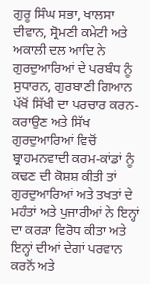ਗੁਰੂ ਸਿੰਘ ਸਭਾ, ਖਾਲਸਾ ਦੀਵਾਨ, ਸ੍ਰੋਮਣੀ ਕਮੇਟੀ ਅਤੇ ਅਕਾਲੀ ਦਲ ਆਦਿ ਨੇ ਗੁਰਦੁਆਰਿਆਂ ਦੇ ਪਰਬੰਧ ਨੂੰ ਸੁਧਾਰਨ, ਗੁਰਬਾਣੀ ਗਿਆਨ ਪੱਖੋਂ ਸਿੱਖੀ ਦਾ ਪਰਚਾਰ ਕਰਨ-ਕਰਾਉਣ ਅਤੇ ਸਿੱਖ ਗੁਰਦੁਆਰਿਆਂ ਵਿਚੋਂ ਬ੍ਰਾਹਮਨਵਾਦੀ ਕਰਮ-ਕਾਂਡਾਂ ਨੂੰ ਕਢਣ ਦੀ ਕੋਸ਼ਸ਼ ਕੀਤੀ ਤਾਂ ਗੁਰਦੁਆਰਿਆਂ ਅਤੇ ਤਖਤਾਂ ਦੇ ਮਹੰਤਾਂ ਅਤੇ ਪੁਜਾਰੀਆਂ ਨੇ ਇਨ੍ਹਾਂ ਦਾ ਕਰੜਾ ਵਿਰੋਧ ਕੀਤਾ ਅਤੇ ਇਨ੍ਹਾਂ ਦੀਆਂ ਦੇਗਾਂ ਪਰਵਾਨ ਕਰਨੋਂ ਅਤੇ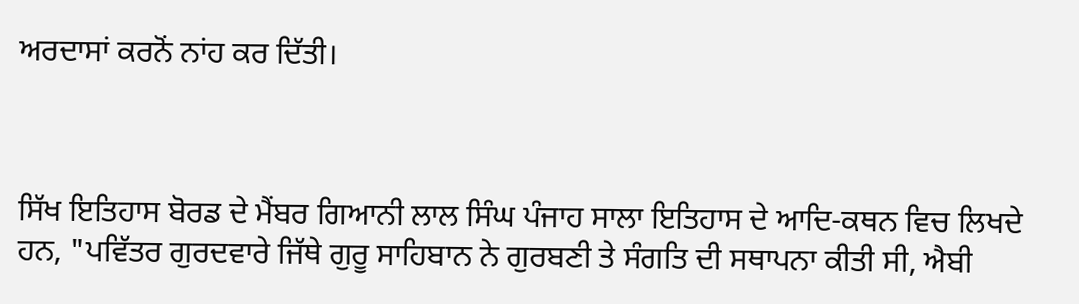ਅਰਦਾਸਾਂ ਕਰਨੋਂ ਨਾਂਹ ਕਰ ਦਿੱਤੀ।



ਸਿੱਖ ਇਤਿਹਾਸ ਬੋਰਡ ਦੇ ਮੈਂਬਰ ਗਿਆਨੀ ਲਾਲ ਸਿੰਘ ਪੰਜਾਹ ਸਾਲਾ ਇਤਿਹਾਸ ਦੇ ਆਦਿ-ਕਥਨ ਵਿਚ ਲਿਖਦੇ ਹਨ, "ਪਵਿੱਤਰ ਗੁਰਦਵਾਰੇ ਜਿੱਥੇ ਗੁਰੂ ਸਾਹਿਬਾਨ ਨੇ ਗੁਰਬਣੀ ਤੇ ਸੰਗਤਿ ਦੀ ਸਥਾਪਨਾ ਕੀਤੀ ਸੀ, ਐਬੀ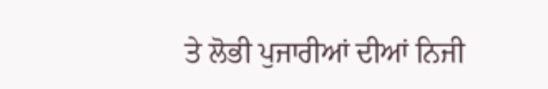ਤੇ ਲੋਭੀ ਪੁਜਾਰੀਆਂ ਦੀਆਂ ਨਿਜੀ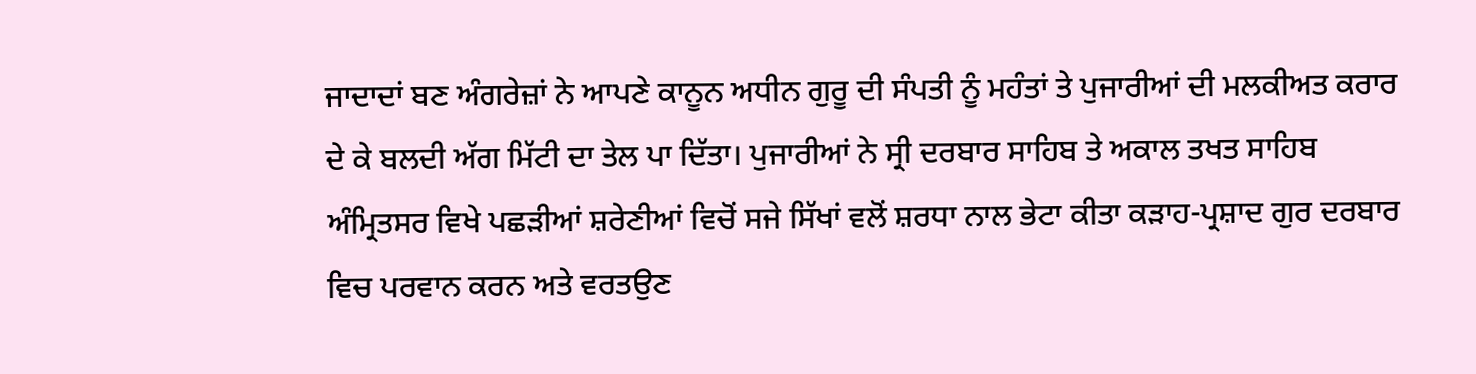ਜਾਦਾਦਾਂ ਬਣ ਅੰਗਰੇਜ਼ਾਂ ਨੇ ਆਪਣੇ ਕਾਨੂਨ ਅਧੀਨ ਗੁਰੂ ਦੀ ਸੰਪਤੀ ਨੂੰ ਮਹੰਤਾਂ ਤੇ ਪੁਜਾਰੀਆਂ ਦੀ ਮਲਕੀਅਤ ਕਰਾਰ ਦੇ ਕੇ ਬਲਦੀ ਅੱਗ ਮਿੱਟੀ ਦਾ ਤੇਲ ਪਾ ਦਿੱਤਾ। ਪੁਜਾਰੀਆਂ ਨੇ ਸ੍ਰੀ ਦਰਬਾਰ ਸਾਹਿਬ ਤੇ ਅਕਾਲ ਤਖਤ ਸਾਹਿਬ ਅੰਮ੍ਰਿਤਸਰ ਵਿਖੇ ਪਛੜੀਆਂ ਸ਼ਰੇਣੀਆਂ ਵਿਚੋਂ ਸਜੇ ਸਿੱਖਾਂ ਵਲੋਂ ਸ਼ਰਧਾ ਨਾਲ ਭੇਟਾ ਕੀਤਾ ਕੜਾਹ-ਪ੍ਰਸ਼ਾਦ ਗੁਰ ਦਰਬਾਰ ਵਿਚ ਪਰਵਾਨ ਕਰਨ ਅਤੇ ਵਰਤਉਣ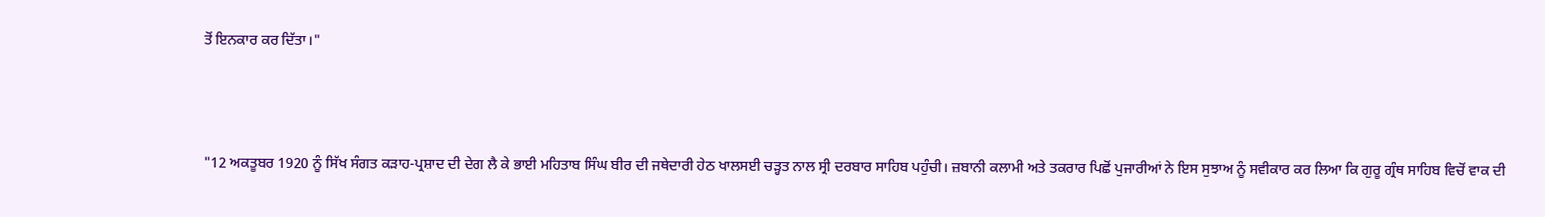ਤੋਂ ਇਨਕਾਰ ਕਰ ਦਿੱਤਾ।"



"12 ਅਕਤੂਬਰ 1920 ਨੂੰ ਸਿੱਖ ਸੰਗਤ ਕੜਾਹ-ਪ੍ਰਸ਼ਾਦ ਦੀ ਦੇਗ ਲੈ ਕੇ ਭਾਈ ਮਹਿਤਾਬ ਸਿੰਘ ਬੀਰ ਦੀ ਜਥੇਦਾਰੀ ਹੇਠ ਖਾਲਸਈ ਚੜ੍ਹਤ ਨਾਲ ਸ੍ਰੀ ਦਰਬਾਰ ਸਾਹਿਬ ਪਹੁੰਚੀ। ਜ਼ਬਾਨੀ ਕਲਾਮੀ ਅਤੇ ਤਕਰਾਰ ਪਿਛੋਂ ਪੁਜਾਰੀਆਂ ਨੇ ਇਸ ਸੁਝਾਅ ਨੂੰ ਸਵੀਕਾਰ ਕਰ ਲਿਆ ਕਿ ਗੁਰੂ ਗ੍ਰੰਥ ਸਾਹਿਬ ਵਿਚੋਂ ਵਾਕ ਦੀ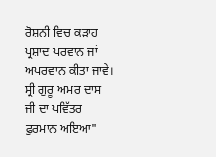ਰੋਸ਼ਨੀ ਵਿਚ ਕੜਾਹ ਪ੍ਰਸ਼ਾਦ ਪਰਵਾਨ ਜਾਂ ਅਪਰਵਾਨ ਕੀਤਾ ਜਾਵੇ। ਸ੍ਰੀ ਗੁਰੂ ਅਮਰ ਦਾਸ ਜੀ ਦਾ ਪਵਿੱਤਰ ਫੁਰਮਾਨ ਅਇਆ"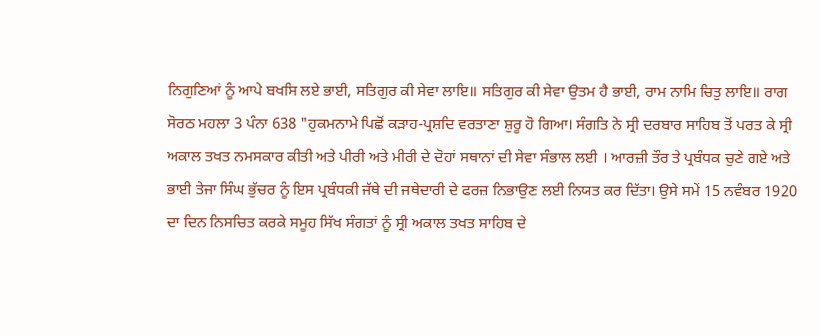ਨਿਗੁਣਿਆਂ ਨੂੰ ਆਪੇ ਬਖਸਿ ਲਏ ਭਾਈ, ਸਤਿਗੁਰ ਕੀ ਸੇਵਾ ਲਾਇ॥ ਸਤਿਗੁਰ ਕੀ ਸੇਵਾ ਉਤਮ ਹੈ ਭਾਈ, ਰਾਮ ਨਾਮਿ ਚਿਤੁ ਲਾਇ॥ ਰਾਗ ਸੋਰਠ ਮਹਲਾ 3 ਪੰਨਾ 638 "ਹੁਕਮਨਾਮੇ ਪਿਛੋਂ ਕੜਾਹ-ਪ੍ਰਸ਼ਦਿ ਵਰਤਾਣਾ ਸ਼ੁਰੂ ਹੋ ਗਿਆ। ਸੰਗਤਿ ਨੇ ਸ੍ਰੀ ਦਰਬਾਰ ਸਾਹਿਬ ਤੋਂ ਪਰਤ ਕੇ ਸ੍ਰੀ ਅਕਾਲ ਤਖਤ ਨਮਸਕਾਰ ਕੀਤੀ ਅਤੇ ਪੀਰੀ ਅਤੇ ਮੀਰੀ ਦੇ ਦੋਹਾਂ ਸਥਾਨਾਂ ਦੀ ਸੇਵਾ ਸੰਭਾਲ ਲਈ । ਆਰਜ਼ੀ ਤੌਰ ਤੇ ਪ੍ਰਬੰਧਕ ਚੁਣੇ ਗਏ ਅਤੇ ਭਾਈ ਤੇਜਾ ਸਿੰਘ ਭੁੱਚਰ ਨੂੰ ਇਸ ਪ੍ਰਬੰਧਕੀ ਜੱਥੇ ਦੀ ਜਥੇਦਾਰੀ ਦੇ ਫਰਜ਼ ਨਿਭਾਉਣ ਲਈ ਨਿਯਤ ਕਰ ਦਿੱਤਾ। ਉਸੇ ਸਮੇਂ 15 ਨਵੰਬਰ 1920 ਦਾ ਦਿਨ ਨਿਸਚਿਤ ਕਰਕੇ ਸਮੂਹ ਸਿੱਖ ਸੰਗਤਾਂ ਨੂੰ ਸ੍ਰੀ ਅਕਾਲ ਤਖਤ ਸਾਹਿਬ ਦੇ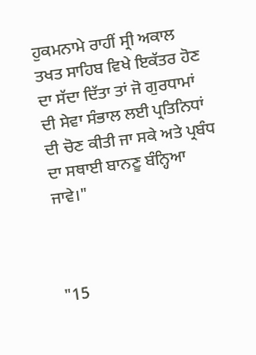ਹੁਕਮਨਾਮੇ ਰਾਹੀਂ ਸ੍ਰੀ ਅਕਾਲ ਤਖਤ ਸਾਹਿਬ ਵਿਖੇ ਇਕੱਤਰ ਹੋਣ ਦਾ ਸੱਦਾ ਦਿੱਤਾ ਤਾਂ ਜੋ ਗੁਰਧਾਮਾਂ ਦੀ ਸੇਵਾ ਸੰਭਾਲ ਲਈ ਪ੍ਰਤਿਨਿਧਾਂ ਦੀ ਚੋਣ ਕੀਤੀ ਜਾ ਸਕੇ ਅਤੇ ਪ੍ਰਬੰਧ ਦਾ ਸਥਾਈ ਬਾਨਣੂ ਬੰਨ੍ਹਿਆ ਜਾਵੇ।"



"15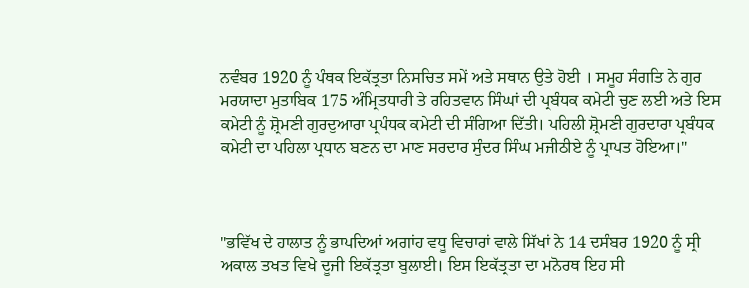ਨਵੰਬਰ 1920 ਨੂੰ ਪੰਥਕ ਇਕੱਤ੍ਰਤਾ ਨਿਸਚਿਤ ਸਮੇਂ ਅਤੇ ਸਥਾਨ ਉਤੇ ਹੋਈ । ਸਮੂਹ ਸੰਗਤਿ ਨੇ ਗੁਰ ਮਰਯਾਦਾ ਮੁਤਾਬਿਕ 175 ਅੰਮ੍ਰਿਤਧਾਰੀ ਤੇ ਰਹਿਤਵਾਨ ਸਿੰਘਾਂ ਦੀ ਪ੍ਰਬੰਧਕ ਕਮੇਟੀ ਚੁਣ ਲਈ ਅਤੇ ਇਸ ਕਮੇਟੀ ਨੂੰ ਸ਼੍ਰੋਮਣੀ ਗੁਰਦੁਆਰਾ ਪ੍ਰਪੰਧਕ ਕਮੇਟੀ ਦੀ ਸੰਗਿਆ ਦਿੱਤੀ। ਪਹਿਲੀ ਸ਼੍ਰੋਮਣੀ ਗੁਰਦਾਰਾ ਪ੍ਰਬੰਧਕ ਕਮੇਟੀ ਦਾ ਪਹਿਲਾ ਪ੍ਰਧਾਨ ਬਣਨ ਦਾ ਮਾਣ ਸਰਦਾਰ ਸੁੰਦਰ ਸਿੰਘ ਮਜੀਠੀਏ ਨੂੰ ਪ੍ਰਾਪਤ ਹੋਇਆ।"



"ਭਵਿੱਖ ਦੇ ਹਾਲਾਤ ਨੂੰ ਭਾਪਦਿਆਂ ਅਗਾਂਹ ਵਧੂ ਵਿਚਾਰਾਂ ਵਾਲੇ ਸਿੱਖਾਂ ਨੇ 14 ਦਸੰਬਰ 1920 ਨੂੰ ਸ੍ਰੀ ਅਕਾਲ ਤਖਤ ਵਿਖੇ ਦੂਜੀ ਇਕੱਤ੍ਰਤਾ ਬੁਲਾਈ। ਇਸ ਇਕੱਤ੍ਰਤਾ ਦਾ ਮਨੋਰਥ ਇਹ ਸੀ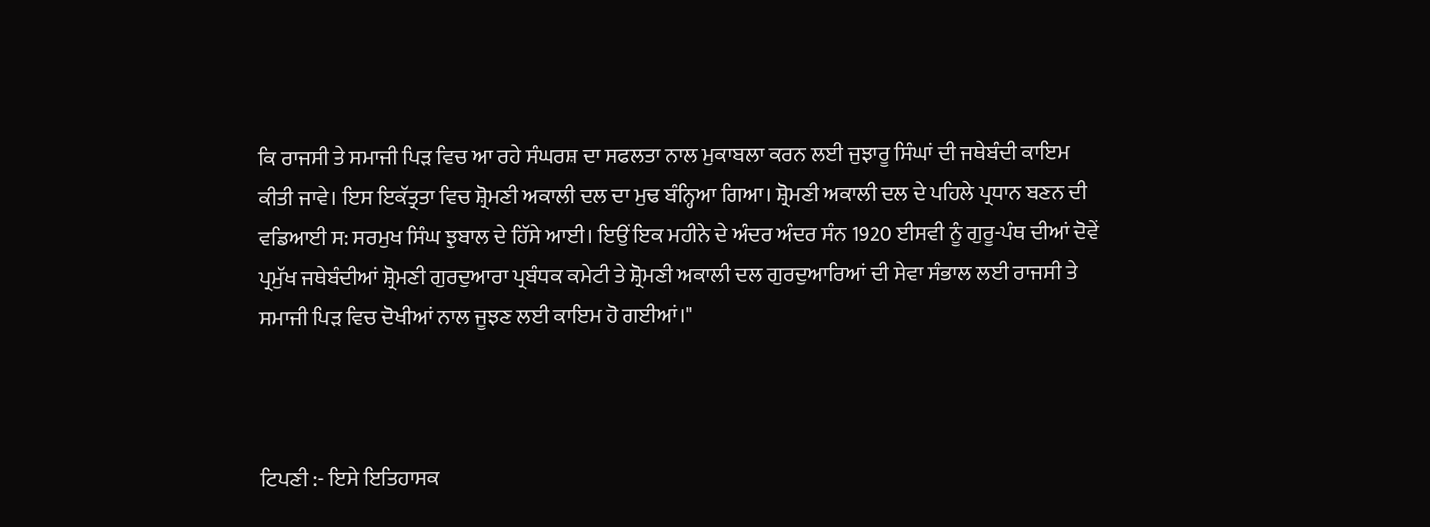ਕਿ ਰਾਜਸੀ ਤੇ ਸਮਾਜੀ ਪਿੜ ਵਿਚ ਆ ਰਹੇ ਸੰਘਰਸ਼ ਦਾ ਸਫਲਤਾ ਨਾਲ ਮੁਕਾਬਲਾ ਕਰਨ ਲਈ ਜੁਝਾਰੂ ਸਿੰਘਾਂ ਦੀ ਜਥੇਬੰਦੀ ਕਾਇਮ ਕੀਤੀ ਜਾਵੇ। ਇਸ ਇਕੱਤ੍ਰਤਾ ਵਿਚ ਸ਼੍ਰੋਮਣੀ ਅਕਾਲੀ ਦਲ ਦਾ ਮੁਢ ਬੰਨ੍ਹਿਆ ਗਿਆ। ਸ਼੍ਰੋਮਣੀ ਅਕਾਲੀ ਦਲ ਦੇ ਪਹਿਲੇ ਪ੍ਰਧਾਨ ਬਣਨ ਦੀ ਵਡਿਆਈ ਸ: ਸਰਮੁਖ ਸਿੰਘ ਝੁਬਾਲ ਦੇ ਹਿੱਸੇ ਆਈ। ਇਉਂ ਇਕ ਮਹੀਨੇ ਦੇ ਅੰਦਰ ਅੰਦਰ ਸੰਨ 1920 ਈਸਵੀ ਨੂੰ ਗੁਰੂ-ਪੰਥ ਦੀਆਂ ਦੋਵੇਂ ਪ੍ਰਮੁੱਖ ਜਥੇਬੰਦੀਆਂ ਸ਼੍ਰੋਮਣੀ ਗੁਰਦੁਆਰਾ ਪ੍ਰਬੰਧਕ ਕਮੇਟੀ ਤੇ ਸ਼੍ਰੋਮਣੀ ਅਕਾਲੀ ਦਲ ਗੁਰਦੁਆਰਿਆਂ ਦੀ ਸੇਵਾ ਸੰਭਾਲ ਲਈ ਰਾਜਸੀ ਤੇ ਸਮਾਜੀ ਪਿੜ ਵਿਚ ਦੋਖੀਆਂ ਨਾਲ ਜੂਝਣ ਲਈ ਕਾਇਮ ਹੋ ਗਈਆਂ।"



ਟਿਪਣੀ :- ਇਸੇ ਇਤਿਹਾਸਕ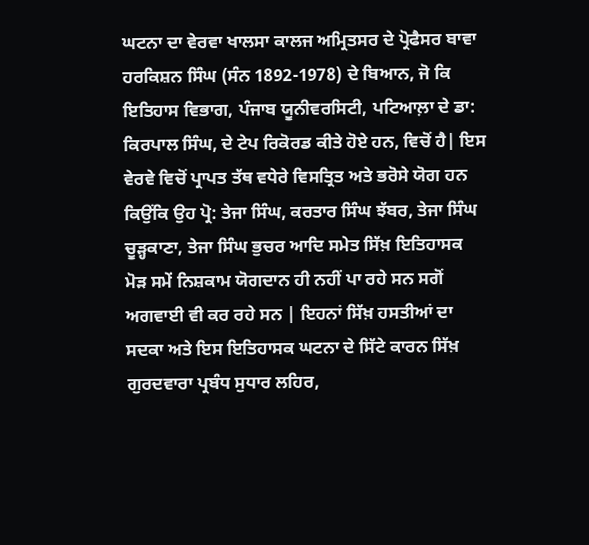ਘਟਨਾ ਦਾ ਵੇਰਵਾ ਖਾਲਸਾ ਕਾਲਜ ਅਮ੍ਰਿਤਸਰ ਦੇ ਪ੍ਰੋਫੈਸਰ ਬਾਵਾ ਹਰਕਿਸ਼ਨ ਸਿੰਘ (ਸੰਨ 1892-1978) ਦੇ ਬਿਆਨ, ਜੋ ਕਿ ਇਤਿਹਾਸ ਵਿਭਾਗ, ਪੰਜਾਬ ਯੂਨੀਵਰਸਿਟੀ, ਪਟਿਆਲ਼ਾ ਦੇ ਡਾ: ਕਿਰਪਾਲ ਸਿੰਘ, ਦੇ ਟੇਪ ਰਿਕੋਰਡ ਕੀਤੇ ਹੋਏ ਹਨ, ਵਿਚੋਂ ਹੈ| ਇਸ ਵੇਰਵੇ ਵਿਚੋਂ ਪ੍ਰਾਪਤ ਤੱਥ ਵਧੇਰੇ ਵਿਸਤ੍ਰਿਤ ਅਤੇ ਭਰੋਸੇ ਯੋਗ ਹਨ ਕਿਉਂਕਿ ਉਹ ਪ੍ਰੋ: ਤੇਜਾ ਸਿੰਘ, ਕਰਤਾਰ ਸਿੰਘ ਝੱਬਰ, ਤੇਜਾ ਸਿੰਘ ਚੂੜ੍ਹਕਾਣਾ, ਤੇਜਾ ਸਿੰਘ ਭੁਚਰ ਆਦਿ ਸਮੇਤ ਸਿੱਖ਼ ਇਤਿਹਾਸਕ ਮੋੜ ਸਮੇਂ ਨਿਸ਼ਕਾਮ ਯੋਗਦਾਨ ਹੀ ਨਹੀਂ ਪਾ ਰਹੇ ਸਨ ਸਗੋਂ ਅਗਵਾਈ ਵੀ ਕਰ ਰਹੇ ਸਨ | ਇਹਨਾਂ ਸਿੱਖ਼ ਹਸਤੀਆਂ ਦਾ ਸਦਕਾ ਅਤੇ ਇਸ ਇਤਿਹਾਸਕ ਘਟਨਾ ਦੇ ਸਿੱਟੇ ਕਾਰਨ ਸਿੱਖ਼ ਗੁਰਦਵਾਰਾ ਪ੍ਰਬੰਧ ਸੁਧਾਰ ਲਹਿਰ,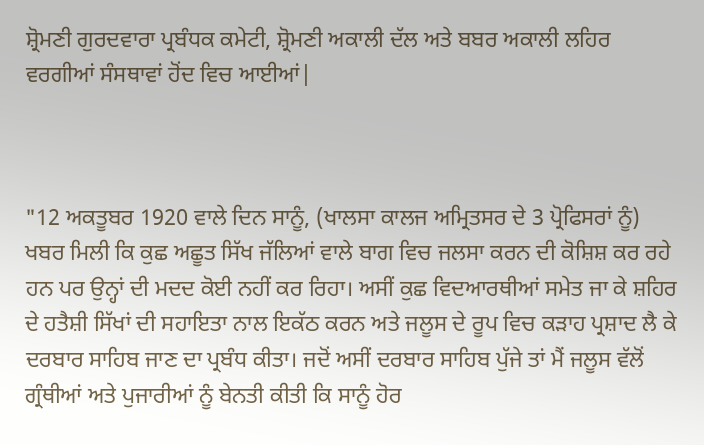ਸ਼੍ਰੋਮਣੀ ਗੁਰਦਵਾਰਾ ਪ੍ਰਬੰਧਕ ਕਮੇਟੀ, ਸ਼੍ਰੋਮਣੀ ਅਕਾਲੀ ਦੱਲ ਅਤੇ ਬਬਰ ਅਕਾਲੀ ਲਹਿਰ ਵਰਗੀਆਂ ਸੰਸਥਾਵਾਂ ਹੋਂਦ ਵਿਚ ਆਈਆਂ|



"12 ਅਕਤੂਬਰ 1920 ਵਾਲੇ ਦਿਨ ਸਾਨੂੰ, (ਖਾਲਸਾ ਕਾਲਜ ਅਮ੍ਰਿਤਸਰ ਦੇ 3 ਪ੍ਰੋਫਿਸਰਾਂ ਨੂੰ) ਖਬਰ ਮਿਲੀ ਕਿ ਕੁਛ ਅਛੂਤ ਸਿੱਖ ਜੱਲਿਆਂ ਵਾਲੇ ਬਾਗ ਵਿਚ ਜਲਸਾ ਕਰਨ ਦੀ ਕੋਸ਼ਿਸ਼ ਕਰ ਰਹੇ ਹਨ ਪਰ ਉਨ੍ਹਾਂ ਦੀ ਮਦਦ ਕੋਈ ਨਹੀਂ ਕਰ ਰਿਹਾ। ਅਸੀਂ ਕੁਛ ਵਿਦਆਰਥੀਆਂ ਸਮੇਤ ਜਾ ਕੇ ਸ਼ਹਿਰ ਦੇ ਹਤੈਸ਼ੀ ਸਿੱਖਾਂ ਦੀ ਸਹਾਇਤਾ ਨਾਲ ਇਕੱਠ ਕਰਨ ਅਤੇ ਜਲੂਸ ਦੇ ਰੂਪ ਵਿਚ ਕੜਾਹ ਪ੍ਰਸ਼ਾਦ ਲੈ ਕੇ ਦਰਬਾਰ ਸਾਹਿਬ ਜਾਣ ਦਾ ਪ੍ਰਬੰਧ ਕੀਤਾ। ਜਦੋਂ ਅਸੀਂ ਦਰਬਾਰ ਸਾਹਿਬ ਪੁੱਜੇ ਤਾਂ ਮੈਂ ਜਲੂਸ ਵੱਲੋਂ ਗ੍ਰੰਥੀਆਂ ਅਤੇ ਪੁਜਾਰੀਆਂ ਨੂੰ ਬੇਨਤੀ ਕੀਤੀ ਕਿ ਸਾਨੂੰ ਹੋਰ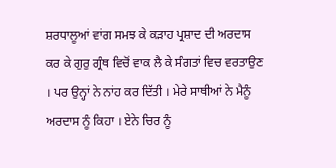ਸ਼ਰਧਾਲੂਆਂ ਵਾਂਗ ਸਮਝ ਕੇ ਕੜਾਹ ਪ੍ਰਸ਼ਾਦ ਦੀ ਅਰਦਾਸ ਕਰ ਕੇ ਗੁਰੁ ਗ੍ਰੰਥ ਵਿਚੋਂ ਵਾਕ ਲੈ ਕੇ ਸੰਗਤਾਂ ਵਿਚ ਵਰਤਾਉਣ । ਪਰ ਉਨ੍ਹਾਂ ਨੇ ਨਾਂਹ ਕਰ ਦਿੱਤੀ । ਮੇਰੇ ਸਾਥੀਆਂ ਨੇ ਮੈਨੂੰ ਅਰਦਾਸ ਨੂੰ ਕਿਹਾ । ਏਨੇ ਚਿਰ ਨੂੰ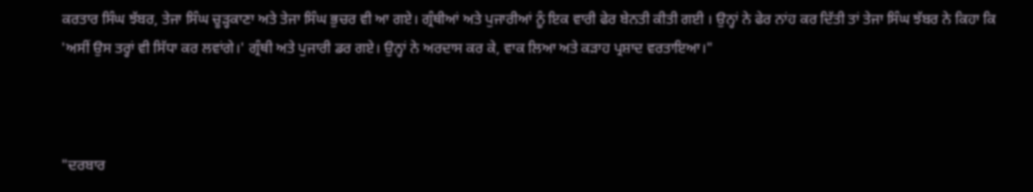ਕਰਤਾਰ ਸਿੰਘ ਝੱਬਰ, ਤੇਜਾ ਸਿੰਘ ਚੂੜ੍ਹਕਾਣਾ ਅਤੇ ਤੇਜਾ ਸਿੰਘ ਭੁਚਰ ਵੀ ਆ ਗਏ। ਗ੍ਰੰਥੀਆਂ ਅਤੇ ਪੁਜਾਰੀਆਂ ਨੂੰ ਇਕ ਵਾਰੀ ਫੇਰ ਬੇਨਤੀ ਕੀਤੀ ਗਈ । ਉਨ੍ਹਾਂ ਨੇ ਫੇਰ ਨਾਂਹ ਕਰ ਦਿੱਤੀ ਤਾਂ ਤੇਜਾ ਸਿੰਘ ਝੱਬਰ ਨੇ ਕਿਹਾ ਕਿ 'ਅਸੀਂ ਉਸ ਤਰ੍ਹਾਂ ਵੀ ਸਿੱਧਾ ਕਰ ਲਵਾਂਗੇ।' ਗ੍ਰੰਥੀ ਅਤੇ ਪੁਜਾਰੀ ਡਰ ਗਏ। ਉਨ੍ਹਾਂ ਨੇ ਅਰਦਾਸ ਕਰ ਕੇ, ਵਾਕ ਲਿਆ ਅਤੇ ਕੜਾਹ ਪ੍ਰਸ਼ਾਦ ਵਰਤਾਇਆ।"



"ਦਰਬਾਰ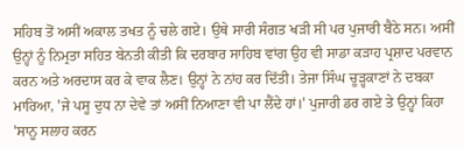ਸਹਿਬ ਤੋਂ ਅਸੀਂ ਅਕਾਲ ਤਖਤ ਨੂੰ ਚਲੇ ਗਏ। ਉਥੇ ਸਾਰੀ ਸੰਗਤ ਖੜੀ ਸੀ ਪਰ ਪੁਜਾਰੀ ਬੈਠੇ ਸਨ। ਅਸੀਂ ਉਨ੍ਹਾਂ ਨੂੰ ਨਿਮ੍ਰਤਾ ਸਹਿਤ ਬੇਨਤੀ ਕੀਤੀ ਕਿ ਦਰਬਾਰ ਸਾਹਿਬ ਵਾਂਗ ਉਹ ਵੀ ਸਾਡਾ ਕੜਾਹ ਪ੍ਰਸ਼ਾਦ ਪਰਵਾਨ ਕਰਨ ਅਤੇ ਅਰਦਾਸ ਕਰ ਕੇ ਵਾਕ ਲੈਣ। ਉਨ੍ਹਾਂ ਨੇ ਨਾਂਹ ਕਰ ਦਿੱਤੀ। ਤੇਜਾ ਸਿੰਘ ਚੂੜ੍ਹਕਾਣਾਂ ਨੇ ਦਬਕਾ ਮਾਰਿਆ, 'ਜੇ ਪਸੂ ਦੁਧ ਨਾ ਦੇਵੇ ਤਾਂ ਅਸੀਂ ਨਿਆਣਾ ਵੀ ਪਾ ਲੈਂਦੇ ਹਾਂ।' ਪੁਜਾਰੀ ਡਰ ਗਏ ਤੇ ਉਨ੍ਹਾਂ ਕਿਹਾ 'ਸਾਨੂ ਸਲਾਹ ਕਰਨ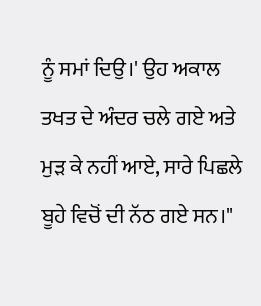ਨੂੰ ਸਮਾਂ ਦਿਉ।' ਉਹ ਅਕਾਲ ਤਖਤ ਦੇ ਅੰਦਰ ਚਲੇ ਗਏ ਅਤੇ ਮੁੜ ਕੇ ਨਹੀਂ ਆਏ, ਸਾਰੇ ਪਿਛਲੇ ਬੂਹੇ ਵਿਚੋਂ ਦੀ ਨੱਠ ਗਏ ਸਨ।"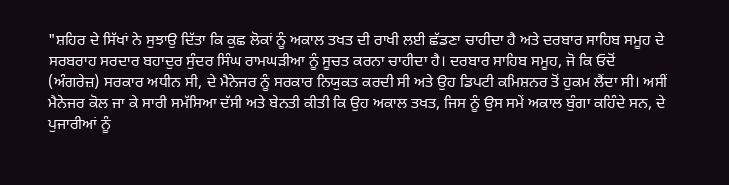"ਸ਼ਹਿਰ ਦੇ ਸਿੱਖਾਂ ਨੇ ਸੁਝਾਉ ਦਿੱਤਾ ਕਿ ਕੁਛ ਲੋਕਾਂ ਨੂੰ ਅਕਾਲ ਤਖਤ ਦੀ ਰਾਖੀ ਲਈ ਛੱਡਣਾ ਚਾਹੀਦਾ ਹੈ ਅਤੇ ਦਰਬਾਰ ਸਾਹਿਬ ਸਮੂਹ ਦੇ ਸਰਬਰਾਹ ਸਰਦਾਰ ਬਹਾਦੁਰ ਸੁੰਦਰ ਸਿੰਘ ਰਾਮਘੜੀਆ ਨੂੰ ਸੂਚਤ ਕਰਨਾ ਚਾਹੀਦਾ ਹੈ। ਦਰਬਾਰ ਸਾਹਿਬ ਸਮੂਹ, ਜੋ ਕਿ ਓਦੋਂ (ਅੰਗਰੇਜ਼) ਸਰਕਾਰ ਅਧੀਨ ਸੀ, ਦੇ ਮੈਨੇਜਰ ਨੂੰ ਸਰਕਾਰ ਨਿਯੁਕਤ ਕਰਦੀ ਸੀ ਅਤੇ ਉਹ ਡਿਪਟੀ ਕਮਿਸ਼ਨਰ ਤੋਂ ਹੁਕਮ ਲੈਂਦਾ ਸੀ। ਅਸੀਂ ਮੈਨੇਜਰ ਕੋਲ ਜਾ ਕੇ ਸਾਰੀ ਸਮੱਸਿਆ ਦੱਸੀ ਅਤੇ ਬੇਨਤੀ ਕੀਤੀ ਕਿ ਉਹ ਅਕਾਲ ਤਖਤ, ਜਿਸ ਨੂੰ ਉਸ ਸਮੇਂ ਅਕਾਲ ਬੁੰਗਾ ਕਹਿੰਦੇ ਸਨ, ਦੇ ਪੁਜਾਰੀਆਂ ਨੂੰ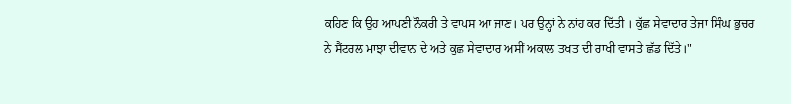ਕਹਿਣ ਕਿ ਉਹ ਆਪਣੀ ਨੌਕਰੀ ਤੇ ਵਾਪਸ ਆ ਜਾਣ। ਪਰ ਉਨ੍ਹਾਂ ਨੇ ਨਾਂਹ ਕਰ ਦਿੱਤੀ । ਕੁੱਛ ਸੇਵਾਦਾਰ ਤੇਜਾ ਸਿੰਘ ਭੁਚਰ ਨੇ ਸੈਂਟਰਲ ਮਾਝਾ ਦੀਵਾਨ ਦੇ ਅਤੇ ਕੁਛ ਸੇਵਾਦਾਰ ਅਸੀਂ ਅਕਾਲ ਤਖਤ ਦੀ ਰਾਖੀ ਵਾਸਤੇ ਛੱਡ ਦਿੱਤੇ।"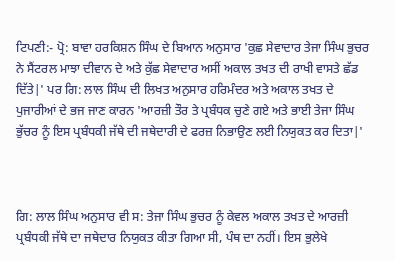ਟਿਪਣੀ:- ਪ੍ਰੋ: ਬਾਵਾ ਹਰਕਿਸ਼ਨ ਸਿੰਘ ਦੇ ਬਿਆਨ ਅਨੁਸਾਰ 'ਕੁਛ ਸੇਵਾਦਾਰ ਤੇਜਾ ਸਿੰਘ ਭੁਚਰ ਨੇ ਸੈਂਟਰਲ ਮਾਝਾ ਦੀਵਾਨ ਦੇ ਅਤੇ ਕੁੱਛ ਸੇਵਾਦਾਰ ਅਸੀਂ ਅਕਾਲ ਤਖਤ ਦੀ ਰਾਖੀ ਵਾਸਤੇ ਛੱਡ ਦਿੱਤੇ|' ਪਰ ਗਿ: ਲਾਲ ਸਿੰਘ ਦੀ ਲਿਖਤ ਅਨੁਸਾਰ ਹਰਿਮੰਦਰ ਅਤੇ ਅਕਾਲ ਤਖਤ ਦੇ ਪੁਜਾਰੀਆਂ ਦੇ ਭਜ ਜਾਣ ਕਾਰਨ 'ਆਰਜ਼ੀ ਤੌਰ ਤੇ ਪ੍ਰਬੰਧਕ ਚੁਣੇ ਗਏ ਅਤੇ ਭਾਈ ਤੇਜਾ ਸਿੰਘ ਭੁੱਚਰ ਨੂੰ ਇਸ ਪ੍ਰਬੰਧਕੀ ਜੱਥੇ ਦੀ ਜਥੇਦਾਰੀ ਦੇ ਫਰਜ਼ ਨਿਭਾਉਣ ਲਈ ਨਿਯੁਕਤ ਕਰ ਦਿਤਾ|'



ਗਿ: ਲਾਲ ਸਿੰਘ ਅਨੁਸਾਰ ਵੀ ਸ: ਤੇਜਾ ਸਿੰਘ ਭੁਚਰ ਨੂੰ ਕੇਵਲ ਅਕਾਲ ਤਖਤ ਦੇ ਆਰਜ਼ੀ ਪ੍ਰਬੰਧਕੀ ਜੱਥੇ ਦਾ ਜਥੇਦਾਰ ਨਿਯੁਕਤ ਕੀਤਾ ਗਿਆ ਸੀ, ਪੰਥ ਦਾ ਨਹੀਂ। ਇਸ ਭੁਲੇਖੇ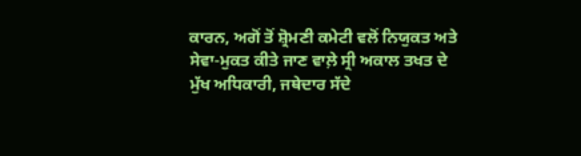ਕਾਰਨ, ਅਗੋਂ ਤੋਂ ਸ਼੍ਰੋਮਣੀ ਕਮੇਟੀ ਵਲੋਂ ਨਿਯੁਕਤ ਅਤੇ ਸੇਵਾ-ਮੁਕਤ ਕੀਤੇ ਜਾਣ ਵਾਲ਼ੇ ਸ੍ਰੀ ਅਕਾਲ ਤਖਤ ਦੇ ਮੁੱਖ ਅਧਿਕਾਰੀ, ਜਥੇਦਾਰ ਸੱਦੇ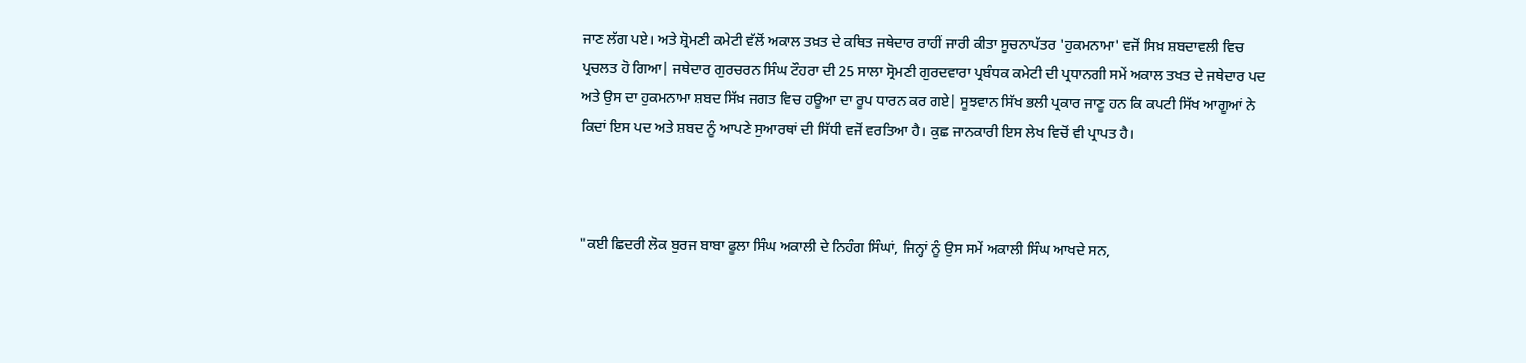ਜਾਣ ਲੱਗ ਪਏ। ਅਤੇ ਸ਼੍ਰੋਮਣੀ ਕਮੇਟੀ ਵੱਲੋਂ ਅਕਾਲ ਤਖ਼ਤ ਦੇ ਕਥਿਤ ਜਥੇਦਾਰ ਰਾਹੀਂ ਜਾਰੀ ਕੀਤਾ ਸੂਚਨਾਪੱਤਰ 'ਹੁਕਮਨਾਮਾ' ਵਜੋਂ ਸਿਖ਼ ਸ਼ਬਦਾਵਲੀ ਵਿਚ ਪ੍ਰਚਲਤ ਹੋ ਗਿਆ| ਜਥੇਦਾਰ ਗੁਰਚਰਨ ਸਿੰਘ ਟੌਹਰਾ ਦੀ 25 ਸਾਲਾ ਸ੍ਰੋਮਣੀ ਗੁਰਦਵਾਰਾ ਪ੍ਰਬੰਧਕ ਕਮੇਟੀ ਦੀ ਪ੍ਰਧਾਨਗੀ ਸਮੇਂ ਅਕਾਲ ਤਖਤ ਦੇ ਜਥੇਦਾਰ ਪਦ ਅਤੇ ਉਸ ਦਾ ਹੁਕਮਨਾਮਾ ਸ਼ਬਦ ਸਿੱਖ਼ ਜਗਤ ਵਿਚ ਹਊਆ ਦਾ ਰੂਪ ਧਾਰਨ ਕਰ ਗਏ| ਸੂਝਵਾਨ ਸਿੱਖ ਭਲੀ ਪ੍ਰਕਾਰ ਜਾਣੂ ਹਨ ਕਿ ਕਪਟੀ ਸਿੱਖ ਆਗੂਆਂ ਨੇ ਕਿਦਾਂ ਇਸ ਪਦ ਅਤੇ ਸ਼ਬਦ ਨੂੰ ਆਪਣੇ ਸੁਆਰਥਾਂ ਦੀ ਸਿੱਧੀ ਵਜੋਂ ਵਰਤਿਆ ਹੈ। ਕੁਛ ਜਾਨਕਾਰੀ ਇਸ ਲੇਖ ਵਿਚੋਂ ਵੀ ਪ੍ਰਾਪਤ ਹੈ।



"ਕਈ ਛਿਦਰੀ ਲੋਕ ਬੁਰਜ ਬਾਬਾ ਫੂਲਾ ਸਿੰਘ ਅਕਾਲੀ ਦੇ ਨਿਹੰਗ ਸਿੰਘਾਂ, ਜਿਨ੍ਹਾਂ ਨੂੰ ਉਸ ਸਮੇਂ ਅਕਾਲੀ ਸਿੰਘ ਆਖਦੇ ਸਨ,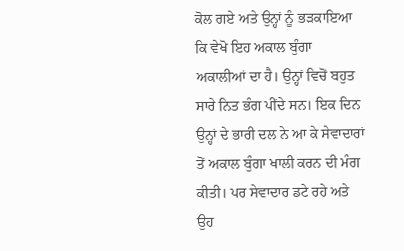ਕੋਲ ਗਏ ਅਤੇ ਉਨ੍ਹਾਂ ਨੂੰ ਭੜਕਾਇਆ ਕਿ ਵੇਖੋ ਇਹ ਅਕਾਲ ਬੁੰਗਾ ਅਕਾਲੀਆਂ ਦਾ ਹੈ। ਉਨ੍ਹਾਂ ਵਿਚੋਂ ਬਹੁਤ ਸਾਰੇ ਨਿਤ ਭੰਗ ਪੀਂਦੇ ਸਨ। ਇਕ ਦਿਨ ਉਨ੍ਹਾਂ ਦੇ ਭਾਰੀ ਦਲ ਨੇ ਆ ਕੇ ਸੇਵਾਦਾਰਾਂ ਤੋਂ ਅਕਾਲ ਬੁੰਗਾ ਖਾਲੀ ਕਰਨ ਦੀ ਮੰਗ ਕੀਤੀ। ਪਰ ਸੇਵਾਦਾਰ ਡਟੇ ਰਹੇ ਅਤੇ ਉਹ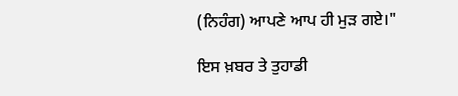(ਨਿਹੰਗ) ਆਪਣੇ ਆਪ ਹੀ ਮੁੜ ਗਏ।"

ਇਸ ਖ਼ਬਰ ਤੇ ਤੁਹਾਡੀ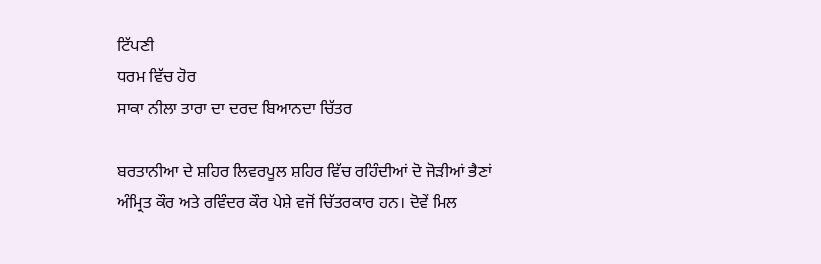ਟਿੱਪਣੀ
ਧਰਮ ਵਿੱਚ ਹੋਰ
ਸਾਕਾ ਨੀਲਾ ਤਾਰਾ ਦਾ ਦਰਦ ਬਿਆਨਦਾ ਚਿੱਤਰ

ਬਰਤਾਨੀਆ ਦੇ ਸ਼ਹਿਰ ਲਿਵਰਪੂਲ ਸ਼ਹਿਰ ਵਿੱਚ ਰਹਿੰਦੀਆਂ ਦੋ ਜੋੜੀਆਂ ਭੈਣਾਂ ਅੰਮ੍ਰਿਤ ਕੌਰ ਅਤੇ ਰਵਿੰਦਰ ਕੌਰ ਪੇਸ਼ੇ ਵਜੋਂ ਚਿੱਤਰਕਾਰ ਹਨ। ਦੋਵੇਂ ਮਿਲ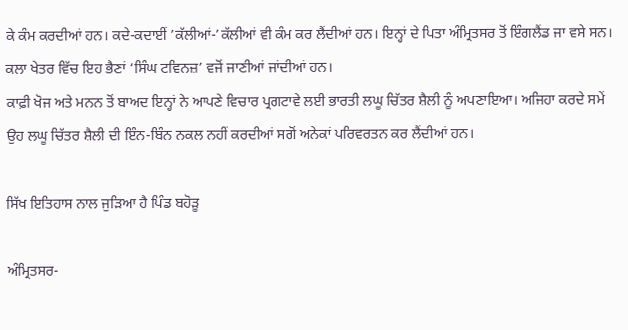ਕੇ ਕੰਮ ਕਰਦੀਆਂ ਹਨ। ਕਦੇ-ਕਦਾਈਂ ’ਕੱਲੀਆਂ-’ਕੱਲੀਆਂ ਵੀ ਕੰਮ ਕਰ ਲੈਂਦੀਆਂ ਹਨ। ਇਨ੍ਹਾਂ ਦੇ ਪਿਤਾ ਅੰਮ੍ਰਿਤਸਰ ਤੋਂ ਇੰਗਲੈਂਡ ਜਾ ਵਸੇ ਸਨ। ਕਲਾ ਖੇਤਰ ਵਿੱਚ ਇਹ ਭੈਣਾਂ ‘ਸਿੰਘ ਟਵਿਨਜ਼’ ਵਜੋਂ ਜਾਣੀਆਂ ਜਾਂਦੀਆਂ ਹਨ।
ਕਾਫ਼ੀ ਖੋਜ ਅਤੇ ਮਨਨ ਤੋਂ ਬਾਅਦ ਇਨ੍ਹਾਂ ਨੇ ਆਪਣੇ ਵਿਚਾਰ ਪ੍ਰਗਟਾਵੇ ਲਈ ਭਾਰਤੀ ਲਘੂ ਚਿੱਤਰ ਸ਼ੈਲੀ ਨੂੰ ਅਪਣਾਇਆ। ਅਜਿਹਾ ਕਰਦੇ ਸਮੇਂ ਉਹ ਲਘੂ ਚਿੱਤਰ ਸ਼ੈਲੀ ਦੀ ਇੰਨ-ਬਿੰਨ ਨਕਲ ਨਹੀਂ ਕਰਦੀਆਂ ਸਗੋਂ ਅਨੇਕਾਂ ਪਰਿਵਰਤਨ ਕਰ ਲੈਂਦੀਆਂ ਹਨ।

ਸਿੱਖ ਇਤਿਹਾਸ ਨਾਲ ਜੁੜਿਆ ਹੈ ਪਿੰਡ ਬਹੋੜੂ

ਅੰਮ੍ਰਿਤਸਰ-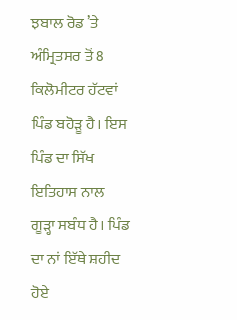ਝਬਾਲ ਰੋਡ ’ਤੇ ਅੰਮ੍ਰਿਤਸਰ ਤੋਂ 8 ਕਿਲੋਮੀਟਰ ਹੱਟਵਾਂ ਪਿੰਡ ਬਹੋੜੂ ਹੈ। ਇਸ ਪਿੰਡ ਦਾ ਸਿੱਖ ਇਤਿਹਾਸ ਨਾਲ ਗੂੜ੍ਹਾ ਸਬੰਧ ਹੈ। ਪਿੰਡ ਦਾ ਨਾਂ ਇੱਥੇ ਸ਼ਹੀਦ ਹੋਏ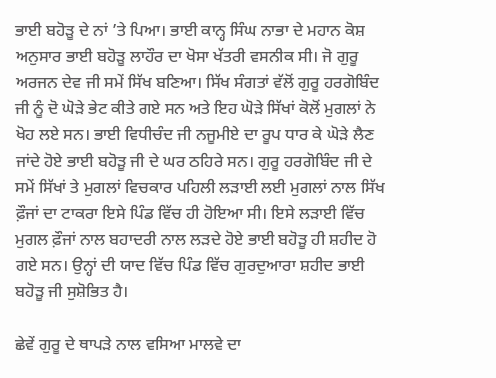ਭਾਈ ਬਹੋੜੂ ਦੇ ਨਾਂ ’ਤੇ ਪਿਆ। ਭਾਈ ਕਾਨ੍ਹ ਸਿੰਘ ਨਾਭਾ ਦੇ ਮਹਾਨ ਕੋਸ਼ ਅਨੁਸਾਰ ਭਾਈ ਬਹੋੜੂ ਲਾਹੌਰ ਦਾ ਖੋਸਾ ਖੱਤਰੀ ਵਸਨੀਕ ਸੀ। ਜੋ ਗੁਰੂ ਅਰਜਨ ਦੇਵ ਜੀ ਸਮੇਂ ਸਿੱਖ ਬਣਿਆ। ਸਿੱਖ ਸੰਗਤਾਂ ਵੱਲੋਂ ਗੁਰੂ ਹਰਗੋਬਿੰਦ ਜੀ ਨੂੰ ਦੋ ਘੋੜੇ ਭੇਟ ਕੀਤੇ ਗਏ ਸਨ ਅਤੇ ਇਹ ਘੋੜੇ ਸਿੱਖਾਂ ਕੋਲੋਂ ਮੁਗਲਾਂ ਨੇ ਖੋਹ ਲਏ ਸਨ। ਭਾਈ ਵਿਧੀਚੰਦ ਜੀ ਨਜੂਮੀਏ ਦਾ ਰੂਪ ਧਾਰ ਕੇ ਘੋੜੇ ਲੈਣ ਜਾਂਦੇ ਹੋਏ ਭਾਈ ਬਹੋੜੂ ਜੀ ਦੇ ਘਰ ਠਹਿਰੇ ਸਨ। ਗੁਰੂ ਹਰਗੋਬਿੰਦ ਜੀ ਦੇ ਸਮੇਂ ਸਿੱਖਾਂ ਤੇ ਮੁਗਲਾਂ ਵਿਚਕਾਰ ਪਹਿਲੀ ਲੜਾਈ ਲਈ ਮੁਗਲਾਂ ਨਾਲ ਸਿੱਖ ਫ਼ੌਜਾਂ ਦਾ ਟਾਕਰਾ ਇਸੇ ਪਿੰਡ ਵਿੱਚ ਹੀ ਹੋਇਆ ਸੀ। ਇਸੇ ਲੜਾਈ ਵਿੱਚ ਮੁਗਲ ਫ਼ੌਜਾਂ ਨਾਲ ਬਹਾਦਰੀ ਨਾਲ ਲੜਦੇ ਹੋਏ ਭਾਈ ਬਹੋੜੂ ਹੀ ਸ਼ਹੀਦ ਹੋ ਗਏ ਸਨ। ਉਨ੍ਹਾਂ ਦੀ ਯਾਦ ਵਿੱਚ ਪਿੰਡ ਵਿੱਚ ਗੁਰਦੁਆਰਾ ਸ਼ਹੀਦ ਭਾਈ ਬਹੋੜੂ ਜੀ ਸੁਸ਼ੋਭਿਤ ਹੈ।

ਛੇਵੇਂ ਗੁਰੂ ਦੇ ਥਾਪੜੇ ਨਾਲ ਵਸਿਆ ਮਾਲਵੇ ਦਾ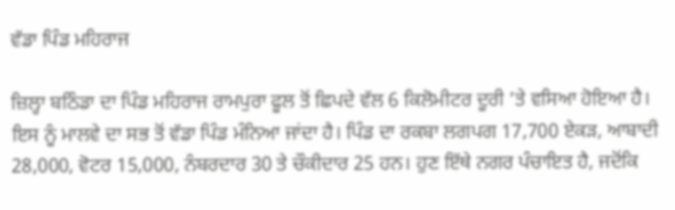ਵੱਡਾ ਪਿੰਡ ਮਹਿਰਾਜ

ਜ਼ਿਲ੍ਹਾ ਬਠਿੰਡਾ ਦਾ ਪਿੰਡ ਮਹਿਰਾਜ ਰਾਮਪੁਰਾ ਫੂਲ ਤੋਂ ਛਿਪਦੇ ਵੱਲ 6 ਕਿਲੋਮੀਟਰ ਦੂਰੀ ’ਤੇ ਵਸਿਆ ਹੋਇਆ ਹੈ। ਇਸ ਨੂੰ ਮਾਲਵੇ ਦਾ ਸਭ ਤੋਂ ਵੱਡਾ ਪਿੰਡ ਮੰਨਿਆ ਜਾਂਦਾ ਹੈ। ਪਿੰਡ ਦਾ ਰਕਬਾ ਲਗਪਗ 17,700 ਏਕੜ, ਆਬਾਦੀ 28,000, ਵੋਟਰ 15,000, ਨੰਬਰਦਾਰ 30 ਤੇ ਚੌਕੀਦਾਰ 25 ਹਨ। ਹੁਣ ਇੱਥੇ ਨਗਰ ਪੰਚਾਇਤ ਹੈ, ਜਦੋਂਕਿ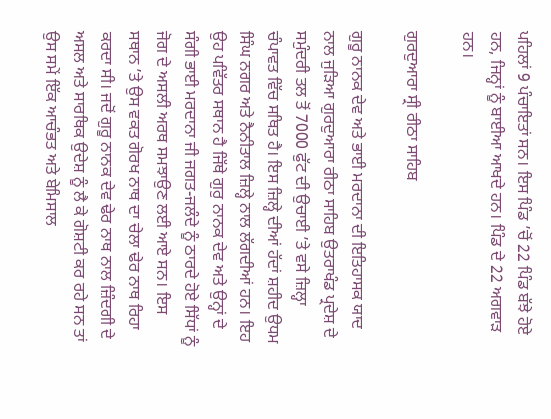ਪਹਿਲਾਂ 9 ਪੰਚਾਇਤਾਂ ਸਨ। ਇਸ ਪਿੰਡ ’ਚੋਂ 22 ਪਿੰਡ ਬੱਝੇ ਹੋਏ ਹਨ, ਜਿਨ੍ਹਾਂ ਨੂੰ ਬਾਈਆ ਆਖਦੇ ਹਨ। ਪਿੰਡ ਦੇ 22 ਅਗਵਾੜ ਹਨ।

ਗੁਰਦੁਆਰਾ ਸ੍ਰੀ ਰੀਠਾ ਸਾਹਿਬ

ਗੁਰੂ ਨਾਨਕ ਦੇਵ ਅਤੇ ਭਾਈ ਮਰਦਾਨਾ ਦੀ ਇਤਿਹਾਸਕ ਯਾਦ ਨਾਲ ਜੁੜਿਆ ਗੁਰਦੁਆਰਾ ਰੀਠਾ ਸਾਹਿਬ ਉਤਰਾਖੰਡ ਪ੍ਰਦੇਸ਼ ਦੇ ਸਮੁੰਦਰੀ ਤਲ ਤੋਂ 7000 ਫੁੱਟ ਦੀ ਉਚਾਈ ’ਤੇ ਵਸੇ ਜ਼ਿਲ੍ਹਾ ਚੰਪਾਵਤ ਵਿੱਚ ਸਥਿਤ ਹੈ। ਇਸ ਜ਼ਿਲ੍ਹੇ ਦੀਆਂ ਹੱਦਾਂ ਸ਼ਹੀਦ ਉਧਮ ਸਿੰਘ ਨਗਰ ਅਤੇ ਨੈਨੀਤਾਲ ਜ਼ਿਲ੍ਹੇ ਨਾਲ ਲੱਗਦੀਆਂ ਹਨ। ਇਹ ਉਹ ਪਵਿੱਤਰ ਸਥਾਨ ਹੈ ਜਿੱਥੇ ਗੁਰੁ ਨਾਨਕ ਦੇਵ ਅਤੇ ਉਨ੍ਹਾਂ ਦੇ ਸੰਗੀ ਭਾਈ ਮਰਦਾਨਾ ਜੀ ਜਗਤ-ਜਲੰਦੇ ਨੂੰ ਠਾਰਦੇ ਹੋਏ ਸਿੱਧਾਂ ਨੂੰ ਜੋਗ ਦੇ ਅਸਲੀ ਅਰਥ ਸਮਝਾਉਣ ਲਈ ਆਏ ਸਨ। ਇਸ ਸਥਾਨ ’ਤੇ ਉਸ ਵਕਤ ਗੋਰਖ ਨਾਥ ਦਾ ਚੇਲਾ ਢੇਰ ਨਾਥ ਰਿਹਾ ਕਰਦਾ ਸੀ। ਜਦੋਂ ਗੁਰੂ ਨਾਨਕ ਦੇਵ ਢੇਰ ਨਾਥ ਨਾਲ ਜ਼ਿੰਦਗੀ ਦੇ ਅਸਲ ਅਤੇ ਸਾਰਥਿਕ ਉਦੇਸ਼ ਨੂੰ ਲੈ ਕੇ ਗੋਸ਼ਟੀ ਕਰ ਰਹੇ ਸਨ ਤਾਂ ਉਸ ਸਮੇਂ ਇੱਕ ਆਚੰਭਤ ਅਤੇ ਬੇਮਿਸਾਲ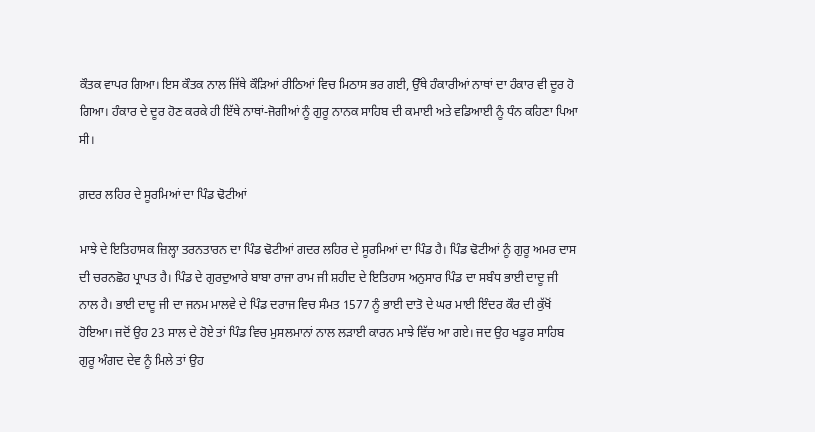ਕੌਤਕ ਵਾਪਰ ਗਿਆ। ਇਸ ਕੌਤਕ ਨਾਲ ਜਿੱਥੇ ਕੌੜਿਆਂ ਰੀਠਿਆਂ ਵਿਚ ਮਿਠਾਸ ਭਰ ਗਈ, ਉੱਥੇ ਹੰਕਾਰੀਆਂ ਨਾਥਾਂ ਦਾ ਹੰਕਾਰ ਵੀ ਦੂਰ ਹੋ ਗਿਆ। ਹੰਕਾਰ ਦੇ ਦੂਰ ਹੋਣ ਕਰਕੇ ਹੀ ਇੱਥੇ ਨਾਥਾਂ-ਜੋਗੀਆਂ ਨੂੰ ਗੁਰੂ ਨਾਨਕ ਸਾਹਿਬ ਦੀ ਕਮਾਈ ਅਤੇ ਵਡਿਆਈ ਨੂੰ ਧੰਨ ਕਹਿਣਾ ਪਿਆ ਸੀ।

ਗ਼ਦਰ ਲਹਿਰ ਦੇ ਸੂਰਮਿਆਂ ਦਾ ਪਿੰਡ ਢੋਟੀਆਂ

ਮਾਝੇ ਦੇ ਇਤਿਹਾਸਕ ਜ਼ਿਲ੍ਹਾ ਤਰਨਤਾਰਨ ਦਾ ਪਿੰਡ ਢੋਟੀਆਂ ਗਦਰ ਲਹਿਰ ਦੇ ਸੂਰਮਿਆਂ ਦਾ ਪਿੰਡ ਹੈ। ਪਿੰਡ ਢੋਟੀਆਂ ਨੂੰ ਗੁਰੂ ਅਮਰ ਦਾਸ ਦੀ ਚਰਨਛੋਹ ਪ੍ਰਾਪਤ ਹੈ। ਪਿੰਡ ਦੇ ਗੁਰਦੁਆਰੇ ਬਾਬਾ ਰਾਜਾ ਰਾਮ ਜੀ ਸ਼ਹੀਦ ਦੇ ਇਤਿਹਾਸ ਅਨੁਸਾਰ ਪਿੰਡ ਦਾ ਸਬੰਧ ਭਾਈ ਦਾਦੂ ਜੀ ਨਾਲ ਹੈ। ਭਾਈ ਦਾਦੂ ਜੀ ਦਾ ਜਨਮ ਮਾਲਵੇ ਦੇ ਪਿੰਡ ਦਰਾਜ ਵਿਚ ਸੰਮਤ 1577 ਨੂੰ ਭਾਈ ਦਾਤੋ ਦੇ ਘਰ ਮਾਈ ਇੰਦਰ ਕੌਰ ਦੀ ਕੁੱਖੋਂ ਹੋਇਆ। ਜਦੋਂ ਉਹ 23 ਸਾਲ ਦੇ ਹੋਏ ਤਾਂ ਪਿੰਡ ਵਿਚ ਮੁਸਲਮਾਨਾਂ ਨਾਲ ਲੜਾਈ ਕਾਰਨ ਮਾਝੇ ਵਿੱਚ ਆ ਗਏ। ਜਦ ਉਹ ਖਡੂਰ ਸਾਹਿਬ ਗੁਰੂ ਅੰਗਦ ਦੇਵ ਨੂੰ ਮਿਲੇ ਤਾਂ ਉਹ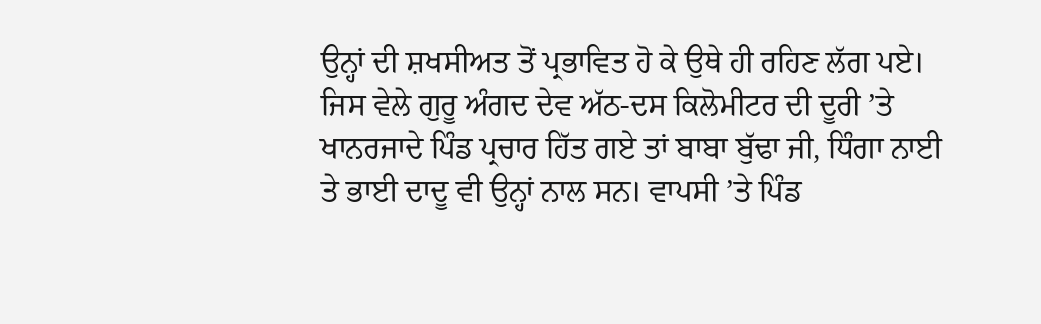ਉਨ੍ਹਾਂ ਦੀ ਸ਼ਖਸੀਅਤ ਤੋਂ ਪ੍ਰਭਾਵਿਤ ਹੋ ਕੇ ਉਥੇ ਹੀ ਰਹਿਣ ਲੱਗ ਪਏ। ਜਿਸ ਵੇਲੇ ਗੁਰੂ ਅੰਗਦ ਦੇਵ ਅੱਠ-ਦਸ ਕਿਲੋਮੀਟਰ ਦੀ ਦੂਰੀ ’ਤੇ ਖਾਨਰਜਾਦੇ ਪਿੰਡ ਪ੍ਰਚਾਰ ਹਿੱਤ ਗਏ ਤਾਂ ਬਾਬਾ ਬੁੱਢਾ ਜੀ, ਧਿੰਗਾ ਨਾਈ ਤੇ ਭਾਈ ਦਾਦੂ ਵੀ ਉਨ੍ਹਾਂ ਨਾਲ ਸਨ। ਵਾਪਸੀ ’ਤੇ ਪਿੰਡ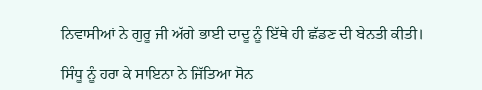ਨਿਵਾਸੀਆਂ ਨੇ ਗੁਰੂ ਜੀ ਅੱਗੇ ਭਾਈ ਦਾਦੂ ਨੂੰ ਇੱਥੇ ਹੀ ਛੱਡਣ ਦੀ ਬੇਨਤੀ ਕੀਤੀ।

ਸਿੰਧੂ ਨੂੰ ਹਰਾ ਕੇ ਸਾਇਨਾ ਨੇ ਜਿੱਤਿਆ ਸੋਨ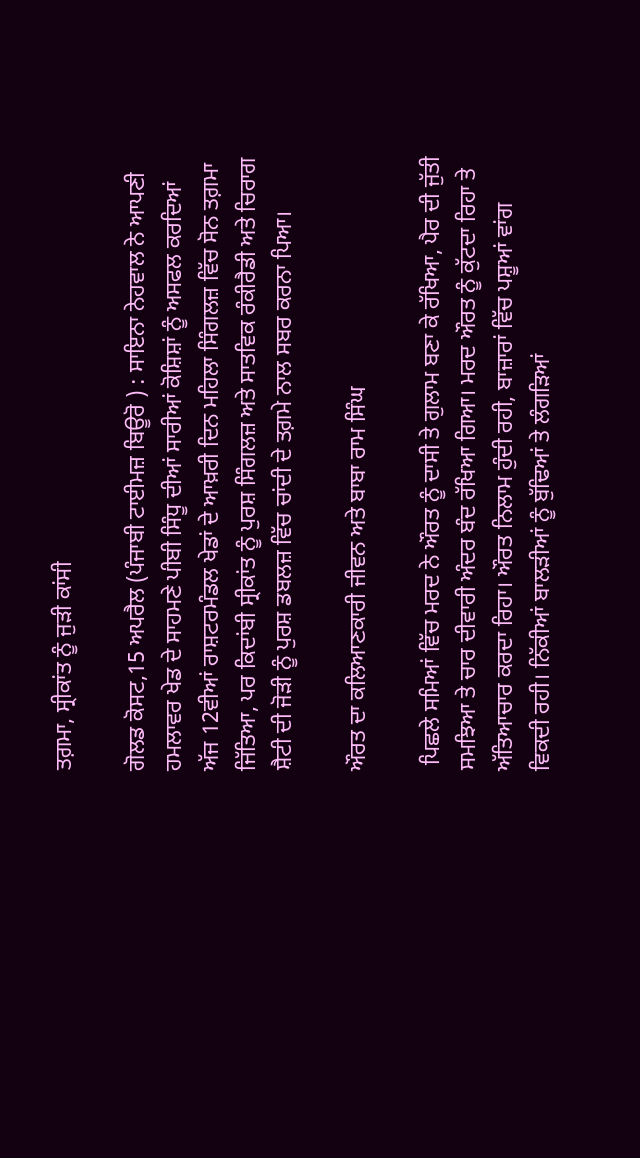ਤਗ਼ਮਾ, ਸ੍ਰੀਕਾਂਤ ਨੂੰ ਜੁੜੀ ਕਾਂਸੀ

ਗੋਲਡ ਕੋਸਟ,15 ਅਪਰੈਲ (ਪੰਜਾਬੀ ਟਾਈਮਜ਼ ਬਿਊਰੋ ) : ਸਾਇਨਾ ਨੇਹਵਾਲ ਨੇ ਆਪਣੀ ਹਮਲਾਵਰ ਖੇਡ ਦੇ ਸਾਹਮਣੇ ਪੀਬੀ ਸਿੰਧੂ ਦੀਆਂ ਸਾਰੀਆਂ ਕੋਸ਼ਿਸ਼ਾਂ ਨੂੰ ਅਸਫਲ ਕਰਦਿਆਂ ਅੱਜ 12ਵੀਆਂ ਰਾਸ਼ਟਰਮੰਡਲ ਖੇਡਾਂ ਦੇ ਆਖ਼ਰੀ ਦਿਨ ਮਹਿਲਾ ਸਿੰਗਲਜ਼ ਵਿੱਚ ਸੋਨ ਤਗ਼ਮਾ ਜਿੱਤਿਆ, ਪਰ ਕਿਦਾਂਬੀ ਸ੍ਰੀਕਾਂਤ ਨੂੰ ਪੁਰਸ਼ ਸਿੰਗਲਜ਼ ਅਤੇ ਸਾਤਵਿਕ ਰੰਕੀਰੈਡੀ ਅਤੇ ਚਿਰਾਗ ਸ਼ੈਟੀ ਦੀ ਜੋੜੀ ਨੂੰ ਪੁਰਸ਼ ਡਬਲਜ਼ ਵਿੱਚ ਚਾਂਦੀ ਦੇ ਤਗ਼ਮੇ ਨਾਲ ਸਬਰ ਕਰਨਾ ਪਿਆ।

ਔਰਤ ਦਾ ਕਲਿਆਣਕਾਰੀ ਜੀਵਨ ਅਤੇ ਬਾਬਾ ਰਾਮ ਸਿੰਘ

 ਪਿਛਲੇ ਸਮਿਆਂ ਵਿੱਚ ਮਰਦ ਨੇ ਔਰਤ ਨੂੰ ਦਾਸੀ ਤੇ ਗੁਲਾਮ ਬਣਾ ਕੇ ਰੱਖਿਆ, ਪੈਰ ਦੀ ਜੁੱਤੀ ਸਮਝਿਆ ਤੇ ਚਾਰ ਦੀਵਾਰੀ ਅੰਦਰ ਬੰਦ ਰੱਖਿਆ ਗਿਆ। ਮਰਦ ਔਰਤ ਨੂੰ ਕੁੱਟਦਾ ਰਿਹਾ ਤੇ ਅੱਤਿਆਚਾਰ ਕਰਦਾ ਰਿਹਾ। ਔਰਤ ਨਿਲਾਮ ਹੁੰਦੀ ਰਹੀ, ਬਾਜ਼ਾਰਾਂ ਵਿੱਚ ਪਸ਼ੂਆਂ ਵਾਂਗ ਵਿਕਦੀ ਰਹੀ। ਨਿੱਕੀਆਂ ਬਾਲੜੀਆਂ ਨੂੰ ਬੁੱਢਿਆਂ ਤੇ ਲੰਗੜਿਆਂ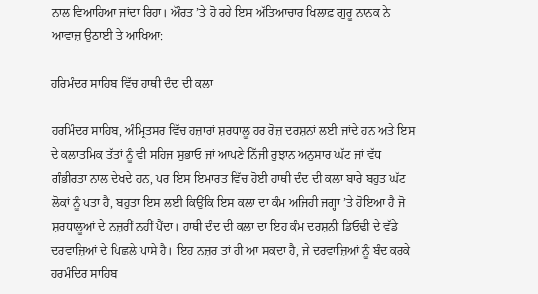ਨਾਲ ਵਿਆਹਿਆ ਜਾਂਦਾ ਰਿਹਾ। ਔਰਤ ’ਤੇ ਹੋ ਰਹੇ ਇਸ ਅੱਤਿਆਚਾਰ ਖਿਲਾਫ਼ ਗੁਰੂ ਨਾਨਕ ਨੇ ਆਵਾਜ਼ ਉਠਾਈ ਤੇ ਆਖਿਆ:

ਹਰਿਮੰਦਰ ਸਾਹਿਬ ਵਿੱਚ ਹਾਥੀ ਦੰਦ ਦੀ ਕਲਾ

ਹਰਮਿੰਦਰ ਸਾਹਿਬ, ਅੰਮ੍ਰਿਤਸਰ ਵਿੱਚ ਹਜ਼ਾਰਾਂ ਸ਼ਰਧਾਲੂ ਹਰ ਰੋਜ਼ ਦਰਸ਼ਨਾਂ ਲਈ ਜਾਂਦੇ ਹਨ ਅਤੇ ਇਸ ਦੇ ਕਲਾਤਮਿਕ ਤੱਤਾਂ ਨੂੰ ਵੀ ਸਹਿਜ ਸੁਭਾਓ ਜਾਂ ਆਪਣੇ ਨਿੱਜੀ ਰੁਝਾਨ ਅਨੁਸਾਰ ਘੱਟ ਜਾਂ ਵੱਧ ਗੰਭੀਰਤਾ ਨਾਲ ਦੇਖਦੇ ਹਨ, ਪਰ ਇਸ ਇਮਾਰਤ ਵਿੱਚ ਹੋਈ ਹਾਥੀ ਦੰਦ ਦੀ ਕਲਾ ਬਾਰੇ ਬਹੁਤ ਘੱਟ ਲੋਕਾਂ ਨੂੰ ਪਤਾ ਹੈ, ਬਹੁਤਾ ਇਸ ਲਈ ਕਿਉਂਕਿ ਇਸ ਕਲਾ ਦਾ ਕੰਮ ਅਜਿਹੀ ਜਗ੍ਹਾ ’ਤੇ ਹੋਇਆ ਹੈ ਜੋ ਸ਼ਰਧਾਲੂਆਂ ਦੇ ਨਜ਼ਰੀਂ ਨਹੀਂ ਪੈਂਦਾ। ਹਾਥੀ ਦੰਦ ਦੀ ਕਲਾ ਦਾ ਇਹ ਕੰਮ ਦਰਸ਼ਨੀ ਡਿਓਢੀ ਦੇ ਵੱਡੇ ਦਰਵਾਜ਼ਿਆਂ ਦੇ ਪਿਛਲੇ ਪਾਸੇ ਹੈ। ਇਹ ਨਜ਼ਰ ਤਾਂ ਹੀ ਆ ਸਕਦਾ ਹੈ, ਜੇ ਦਰਵਾਜ਼ਿਆਂ ਨੂੰ ਬੰਦ ਕਰਕੇ ਹਰਮੰਦਿਰ ਸਾਹਿਬ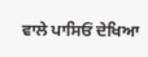ਵਾਲੇ ਪਾਸਿਓਂ ਦੇਖਿਆ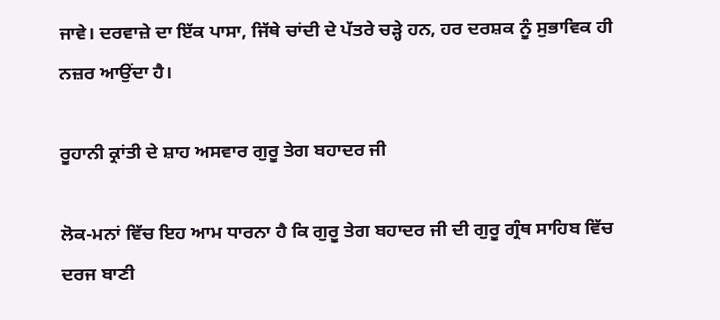ਜਾਵੇ। ਦਰਵਾਜ਼ੇ ਦਾ ਇੱਕ ਪਾਸਾ, ਜਿੱਥੇ ਚਾਂਦੀ ਦੇ ਪੱਤਰੇ ਚੜ੍ਹੇ ਹਨ, ਹਰ ਦਰਸ਼ਕ ਨੂੰ ਸੁਭਾਵਿਕ ਹੀ ਨਜ਼ਰ ਆਉਂਦਾ ਹੈ।

ਰੂਹਾਨੀ ਕ੍ਰਾਂਤੀ ਦੇ ਸ਼ਾਹ ਅਸਵਾਰ ਗੁਰੂ ਤੇਗ ਬਹਾਦਰ ਜੀ

ਲੋਕ-ਮਨਾਂ ਵਿੱਚ ਇਹ ਆਮ ਧਾਰਨਾ ਹੈ ਕਿ ਗੁਰੂ ਤੇਗ ਬਹਾਦਰ ਜੀ ਦੀ ਗੁਰੂ ਗ੍ਰੰਥ ਸਾਹਿਬ ਵਿੱਚ ਦਰਜ ਬਾਣੀ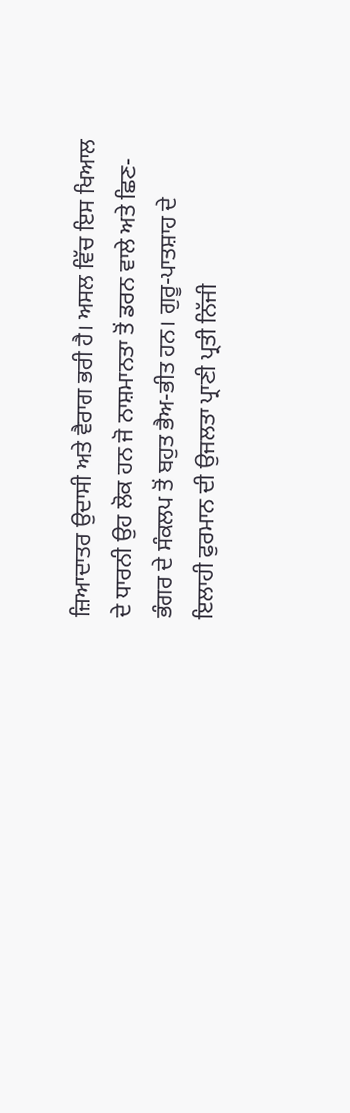ਜ਼ਿਆਦਾਤਰ ਉਦਾਸੀ ਅਤੇ ਵੈਰਾਗ ਭਰੀ ਹੈ। ਅਸਲ ਵਿੱਚ ਇਸ ਖਿਆਲ ਦੇ ਧਾਰਨੀ ਉਹ ਲੋਕ ਹਨ ਜੋ ਨਾਸ਼ਮਾਨਤਾ ਤੋਂ ਡਰਨ ਵਾਲੇ ਅਤੇ ਛਿਣ-ਭੰਗਰ ਦੇ ਸੰਕਲਪ ਤੋਂ ਬਹੁਤ ਭੈਅ-ਭੀਤ ਹਨ। ਗੁਰੂ-ਪਾਤਸ਼ਾਹ ਦੇ ਇਲਾਹੀ ਫੁਰਮਾਨ ਦੀ ਉਜਲਤਾ ਪ੍ਰਾਣੀ ਪ੍ਰਤੀ ਨਿੱਜੀ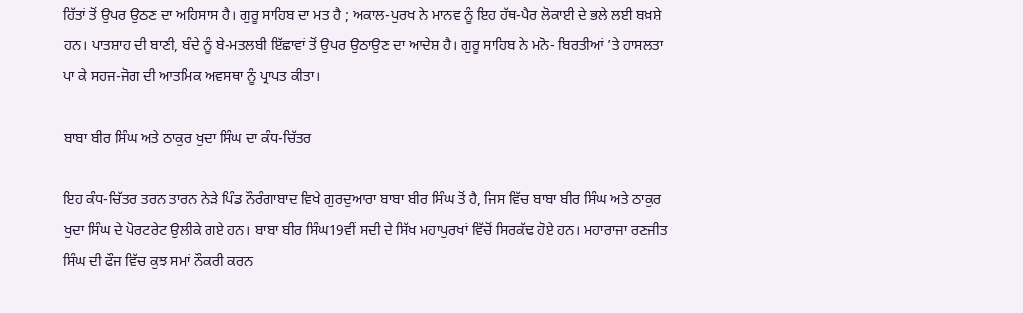ਹਿੱਤਾਂ ਤੋਂ ਉਪਰ ਉਠਣ ਦਾ ਅਹਿਸਾਸ ਹੈ। ਗੁਰੂ ਸਾਹਿਬ ਦਾ ਮਤ ਹੈ ; ਅਕਾਲ-ਪੁਰਖ ਨੇ ਮਾਨਵ ਨੂੰ ਇਹ ਹੱਥ-ਪੈਰ ਲੋਕਾਈ ਦੇ ਭਲੇ ਲਈ ਬਖ਼ਸ਼ੇ ਹਨ। ਪਾਤਸ਼ਾਹ ਦੀ ਬਾਣੀ, ਬੰਦੇ ਨੂੰ ਬੇ-ਮਤਲਬੀ ਇੱਛਾਵਾਂ ਤੋਂ ਉਪਰ ਉਠਾਉਣ ਦਾ ਆਦੇਸ਼ ਹੈ। ਗੁਰੂ ਸਾਹਿਬ ਨੇ ਮਨੋ- ਬਿਰਤੀਆਂ ’ਤੇ ਹਾਸਲਤਾ ਪਾ ਕੇ ਸਹਜ-ਜੋਗ ਦੀ ਆਤਮਿਕ ਅਵਸਥਾ ਨੂੰ ਪ੍ਰਾਪਤ ਕੀਤਾ।

ਬਾਬਾ ਬੀਰ ਸਿੰਘ ਅਤੇ ਠਾਕੁਰ ਖੁਦਾ ਸਿੰਘ ਦਾ ਕੰਧ-ਚਿੱਤਰ

ਇਹ ਕੰਧ-ਚਿੱਤਰ ਤਰਨ ਤਾਰਨ ਨੇੜੇ ਪਿੰਡ ਨੌਰੰਗਾਬਾਦ ਵਿਖੇ ਗੁਰਦੁਆਰਾ ਬਾਬਾ ਬੀਰ ਸਿੰਘ ਤੋਂ ਹੈ, ਜਿਸ ਵਿੱਚ ਬਾਬਾ ਬੀਰ ਸਿੰਘ ਅਤੇ ਠਾਕੁਰ ਖੁਦਾ ਸਿੰਘ ਦੇ ਪੋਰਟਰੇਟ ਉਲੀਕੇ ਗਏ ਹਨ। ਬਾਬਾ ਬੀਰ ਸਿੰਘ19ਵੀਂ ਸਦੀ ਦੇ ਸਿੱਖ ਮਹਾਪੁਰਖਾਂ ਵਿੱਚੋਂ ਸਿਰਕੱਢ ਹੋਏ ਹਨ। ਮਹਾਰਾਜਾ ਰਣਜੀਤ ਸਿੰਘ ਦੀ ਫੌਜ ਵਿੱਚ ਕੁਝ ਸਮਾਂ ਨੌਕਰੀ ਕਰਨ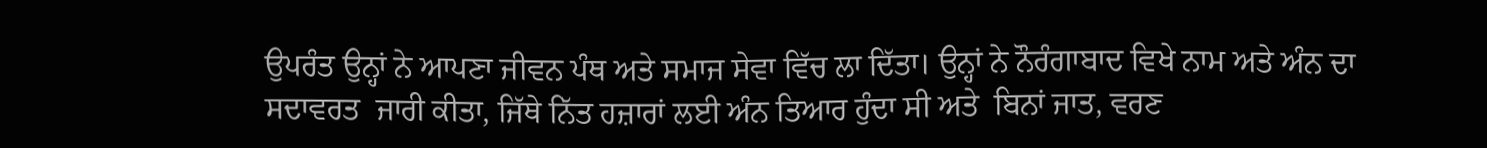ਉਪਰੰਤ ਉਨ੍ਹਾਂ ਨੇ ਆਪਣਾ ਜੀਵਨ ਪੰਥ ਅਤੇ ਸਮਾਜ ਸੇਵਾ ਵਿੱਚ ਲਾ ਦਿੱਤਾ। ਉਨ੍ਹਾਂ ਨੇ ਨੌਰੰਗਾਬਾਦ ਵਿਖੇ ਨਾਮ ਅਤੇ ਅੰਨ ਦਾ ਸਦਾਵਰਤ  ਜਾਰੀ ਕੀਤਾ, ਜਿੱਥੇ ਨਿੱਤ ਹਜ਼ਾਰਾਂ ਲਈ ਅੰਨ ਤਿਆਰ ਹੁੰਦਾ ਸੀ ਅਤੇ  ਬਿਨਾਂ ਜਾਤ, ਵਰਣ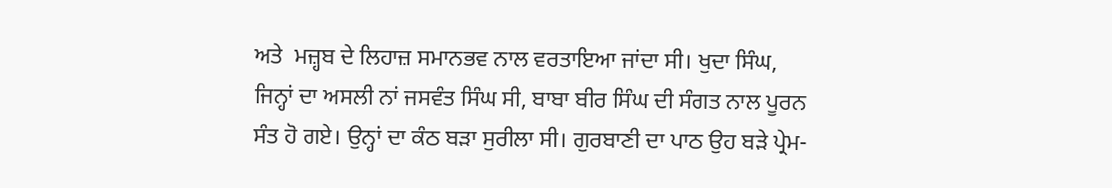ਅਤੇ  ਮਜ਼੍ਹਬ ਦੇ ਲਿਹਾਜ਼ ਸਮਾਨਭਵ ਨਾਲ ਵਰਤਾਇਆ ਜਾਂਦਾ ਸੀ। ਖੁਦਾ ਸਿੰਘ, ਜਿਨ੍ਹਾਂ ਦਾ ਅਸਲੀ ਨਾਂ ਜਸਵੰਤ ਸਿੰਘ ਸੀ, ਬਾਬਾ ਬੀਰ ਸਿੰਘ ਦੀ ਸੰਗਤ ਨਾਲ ਪੂਰਨ ਸੰਤ ਹੋ ਗਏ। ਉਨ੍ਹਾਂ ਦਾ ਕੰਠ ਬੜਾ ਸੁਰੀਲਾ ਸੀ। ਗੁਰਬਾਣੀ ਦਾ ਪਾਠ ਉਹ ਬੜੇ ਪ੍ਰੇਮ-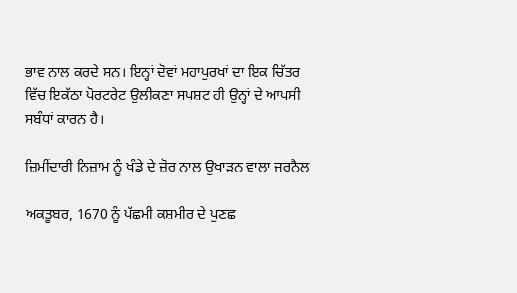ਭਾਵ ਨਾਲ ਕਰਦੇ ਸਨ। ਇਨ੍ਹਾਂ ਦੋਵਾਂ ਮਹਾਪੁਰਖਾਂ ਦਾ ਇਕ ਚਿੱਤਰ ਵਿੱਚ ਇਕੱਠਾ ਪੋਰਟਰੇਟ ਉਲੀਕਣਾ ਸਪਸ਼ਟ ਹੀ ਉਨ੍ਹਾਂ ਦੇ ਆਪਸੀ ਸਬੰਧਾਂ ਕਾਰਨ ਹੈ।

ਜ਼ਿਮੀਂਦਾਰੀ ਨਿਜ਼ਾਮ ਨੂੰ ਖੰਡੇ ਦੇ ਜ਼ੋਰ ਨਾਲ ਉਖਾੜਨ ਵਾਲਾ ਜਰਨੈਲ

ਅਕਤੂਬਰ, 1670 ਨੂੰ ਪੱਛਮੀ ਕਸ਼ਮੀਰ ਦੇ ਪੁਣਛ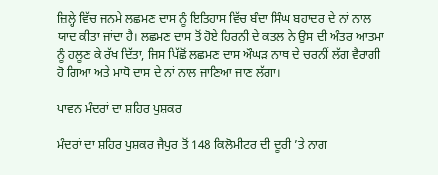ਜ਼ਿਲ੍ਹੇ ਵਿੱਚ ਜਨਮੇ ਲਛਮਣ ਦਾਸ ਨੂੰ ਇਤਿਹਾਸ ਵਿੱਚ ਬੰਦਾ ਸਿੰਘ ਬਹਾਦਰ ਦੇ ਨਾਂ ਨਾਲ ਯਾਦ ਕੀਤਾ ਜਾਂਦਾ ਹੈ। ਲਛਮਣ ਦਾਸ ਤੋਂ ਹੋਏ ਹਿਰਨੀ ਦੇ ਕਤਲ ਨੇ ਉਸ ਦੀ ਅੰਤਰ ਆਤਮਾ ਨੂੰ ਹਲੂਣ ਕੇ ਰੱਖ ਦਿੱਤਾ, ਜਿਸ ਪਿੱਛੋਂ ਲਛਮਣ ਦਾਸ ਔਘੜ ਨਾਥ ਦੇ ਚਰਨੀਂ ਲੱਗ ਵੈਰਾਗੀ ਹੋ ਗਿਆ ਅਤੇ ਮਾਧੋ ਦਾਸ ਦੇ ਨਾਂ ਨਾਲ ਜਾਣਿਆ ਜਾਣ ਲੱਗਾ।

ਪਾਵਨ ਮੰਦਰਾਂ ਦਾ ਸ਼ਹਿਰ ਪੁਸ਼ਕਰ

ਮੰਦਰਾਂ ਦਾ ਸ਼ਹਿਰ ਪੁਸ਼ਕਰ ਜੈਪੁਰ ਤੋਂ 148 ਕਿਲੋਮੀਟਰ ਦੀ ਦੂਰੀ ’ਤੇ ਨਾਗ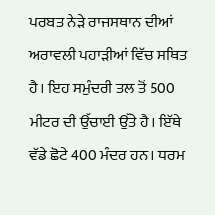ਪਰਬਤ ਨੇੜੇ ਰਾਜਸਥਾਨ ਦੀਆਂ ਅਰਾਵਲੀ ਪਹਾੜੀਆਂ ਵਿੱਚ ਸਥਿਤ ਹੈ। ਇਹ ਸਮੁੰਦਰੀ ਤਲ ਤੋਂ 500 ਮੀਟਰ ਦੀ ਉੱਚਾਈ ਉੱਤੇ ਹੈ। ਇੱਥੇ ਵੱਡੇ ਛੋਟੇ 400 ਮੰਦਰ ਹਨ। ਧਰਮ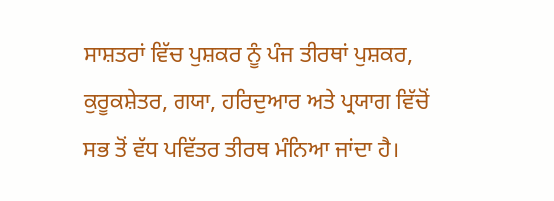ਸਾਸ਼ਤਰਾਂ ਵਿੱਚ ਪੁਸ਼ਕਰ ਨੂੰ ਪੰਜ ਤੀਰਥਾਂ ਪੁਸ਼ਕਰ, ਕੁਰੂਕਸ਼ੇਤਰ, ਗਯਾ, ਹਰਿਦੁਆਰ ਅਤੇ ਪ੍ਰਯਾਗ ਵਿੱਚੋਂ ਸਭ ਤੋਂ ਵੱਧ ਪਵਿੱਤਰ ਤੀਰਥ ਮੰਨਿਆ ਜਾਂਦਾ ਹੈ।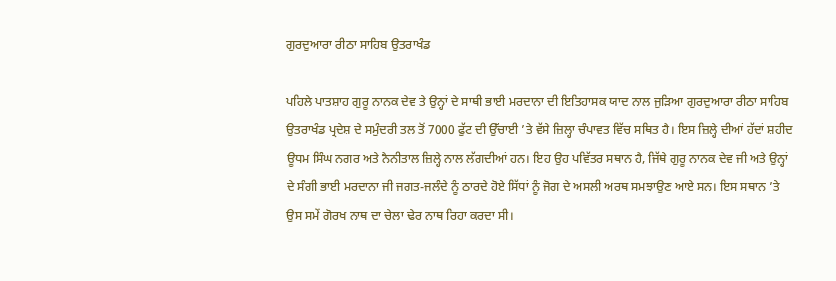ਗੁਰਦੁਆਰਾ ਰੀਠਾ ਸਾਹਿਬ ਉਤਰਾਖੰਡ

ਪਹਿਲੇ ਪਾਤਸ਼ਾਹ ਗੁਰੂ ਨਾਨਕ ਦੇਵ ਤੇ ਉਨ੍ਹਾਂ ਦੇ ਸਾਥੀ ਭਾਈ ਮਰਦਾਨਾ ਦੀ ਇਤਿਹਾਸਕ ਯਾਦ ਨਾਲ ਜੁੜਿਆ ਗੁਰਦੁਆਰਾ ਰੀਠਾ ਸਾਹਿਬ ਉਤਰਾਖੰਡ ਪ੍ਰਦੇਸ਼ ਦੇ ਸਮੁੰਦਰੀ ਤਲ ਤੋਂ 7000 ਫੁੱਟ ਦੀ ਉੱਚਾਈ ’ਤੇ ਵੱਸੇ ਜ਼ਿਲ੍ਹਾ ਚੰਪਾਵਤ ਵਿੱਚ ਸਥਿਤ ਹੈ। ਇਸ ਜ਼ਿਲ੍ਹੇ ਦੀਆਂ ਹੱਦਾਂ ਸ਼ਹੀਦ ਊਧਮ ਸਿੰਘ ਨਗਰ ਅਤੇ ਨੈਨੀਤਾਲ ਜ਼ਿਲ੍ਹੇ ਨਾਲ ਲੱਗਦੀਆਂ ਹਨ। ਇਹ ਉਹ ਪਵਿੱਤਰ ਸਥਾਨ ਹੈ, ਜਿੱਥੇ ਗੁਰੂ ਨਾਨਕ ਦੇਵ ਜੀ ਅਤੇ ਉਨ੍ਹਾਂ ਦੇ ਸੰਗੀ ਭਾਈ ਮਰਦਾਨਾ ਜੀ ਜਗਤ-ਜਲੰਦੇ ਨੂੰ ਠਾਰਦੇ ਹੋਏ ਸਿੱਧਾਂ ਨੂੰ ਜੋਗ ਦੇ ਅਸਲੀ ਅਰਥ ਸਮਝਾਉਣ ਆਏ ਸਨ। ਇਸ ਸਥਾਨ ’ਤੇ ਉਸ ਸਮੇਂ ਗੋਰਖ ਨਾਥ ਦਾ ਚੇਲਾ ਢੇਰ ਨਾਥ ਰਿਹਾ ਕਰਦਾ ਸੀ।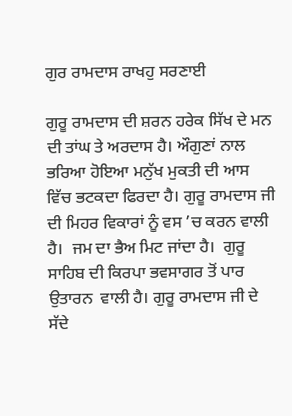ਗੁਰ ਰਾਮਦਾਸ ਰਾਖਹੁ ਸਰਣਾਈ

ਗੁਰੂ ਰਾਮਦਾਸ ਦੀ ਸ਼ਰਨ ਹਰੇਕ ਸਿੱਖ ਦੇ ਮਨ ਦੀ ਤਾਂਘ ਤੇ ਅਰਦਾਸ ਹੈ। ਔਗੁਣਾਂ ਨਾਲ ਭਰਿਆ ਹੋਇਆ ਮਨੁੱਖ ਮੁਕਤੀ ਦੀ ਆਸ ਵਿੱਚ ਭਟਕਦਾ ਫਿਰਦਾ ਹੈ। ਗੁਰੂ ਰਾਮਦਾਸ ਜੀ ਦੀ ਮਿਹਰ ਵਿਕਾਰਾਂ ਨੂੰ ਵਸ ’ਚ ਕਰਨ ਵਾਲੀ ਹੈ।  ਜਮ ਦਾ ਭੈਅ ਮਿਟ ਜਾਂਦਾ ਹੈ।  ਗੁਰੂ ਸਾਹਿਬ ਦੀ ਕਿਰਪਾ ਭਵਸਾਗਰ ਤੋਂ ਪਾਰ ਉਤਾਰਨ  ਵਾਲੀ ਹੈ। ਗੁਰੂ ਰਾਮਦਾਸ ਜੀ ਦੇ ਸੱਦੇ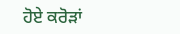ਹੋਏ ਕਰੋੜਾਂ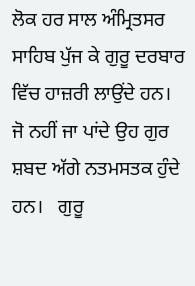ਲੋਕ ਹਰ ਸਾਲ ਅੰਮ੍ਰਿਤਸਰ ਸਾਹਿਬ ਪੁੱਜ ਕੇ ਗੁਰੂ ਦਰਬਾਰ ਵਿੱਚ ਹਾਜ਼ਰੀ ਲਾਉਂਦੇ ਹਨ।  ਜੋ ਨਹੀਂ ਜਾ ਪਾਂਦੇ ਉਹ ਗੁਰ ਸ਼ਬਦ ਅੱਗੇ ਨਤਮਸਤਕ ਹੁੰਦੇ ਹਨ।   ਗੁਰੂ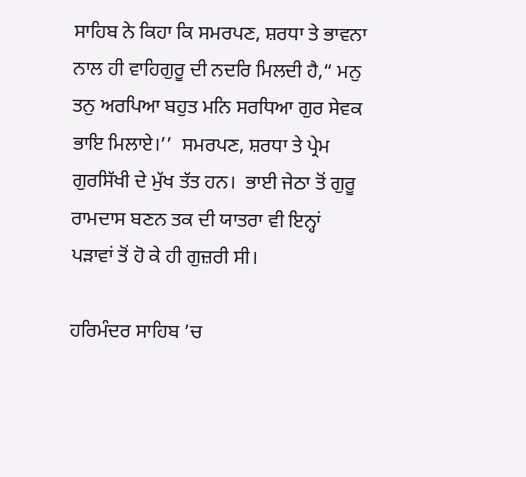ਸਾਹਿਬ ਨੇ ਕਿਹਾ ਕਿ ਸਮਰਪਣ, ਸ਼ਰਧਾ ਤੇ ਭਾਵਨਾ ਨਾਲ ਹੀ ਵਾਹਿਗੁਰੂ ਦੀ ਨਦਰਿ ਮਿਲਦੀ ਹੈ,“ ਮਨੁ ਤਨੁ ਅਰਪਿਆ ਬਹੁਤ ਮਨਿ ਸਰਧਿਆ ਗੁਰ ਸੇਵਕ  ਭਾਇ ਮਿਲਾਏ।’’  ਸਮਰਪਣ, ਸ਼ਰਧਾ ਤੇ ਪ੍ਰੇਮ ਗੁਰਸਿੱਖੀ ਦੇ ਮੁੱਖ ਤੱਤ ਹਨ।  ਭਾਈ ਜੇਠਾ ਤੋਂ ਗੁਰੂ ਰਾਮਦਾਸ ਬਣਨ ਤਕ ਦੀ ਯਾਤਰਾ ਵੀ ਇਨ੍ਹਾਂ ਪੜਾਵਾਂ ਤੋਂ ਹੋ ਕੇ ਹੀ ਗੁਜ਼ਰੀ ਸੀ।

ਹਰਿਮੰਦਰ ਸਾਹਿਬ ’ਚ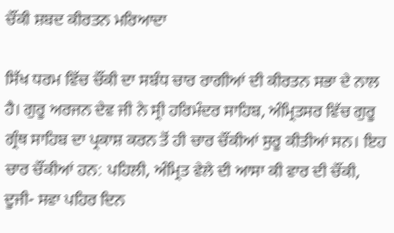ਚੌਂਕੀ ਸ਼ਬਦ ਕੀਰਤਨ ਮਰਿਆਦਾ

ਸਿੱਖ ਧਰਮ ਵਿੱਚ ਚੌਂਕੀ ਦਾ ਸਬੰਧ ਚਾਰ ਰਾਗੀਆਂ ਦੀ ਕੀਰਤਨ ਸਭਾ ਦੇ ਨਾਲ ਹੈ। ਗੁਰੂ ਅਰਜਨ ਦੇਵ ਜੀ ਨੇ ਸ੍ਰੀ ਹਰਿਮੰਦਰ ਸਾਹਿਬ, ਅੰਮ੍ਰਿਤਸਰ ਵਿੱਚ ਗੁਰੂ ਗ੍ਰੰਥ ਸਾਹਿਬ ਦਾ ਪ੍ਰਕਾਸ਼ ਕਰਨ ਤੋਂ ਹੀ ਚਾਰ ਚੌਂਕੀਆਂ ਸੁਰੂ ਕੀਤੀਆਂ ਸਨ। ਇਹ ਚਾਰ ਚੌਂਕੀਆਂ ਹਨ: ਪਹਿਲੀ, ਅੰਮ੍ਰਿਤ ਵੇਲੇ ਦੀ ਆਸਾ ਕੀ ਵਾਰ ਦੀ ਚੌਂਕੀ, ਦੂਜੀ- ਸਵਾ ਪਹਿਰ ਦਿਨ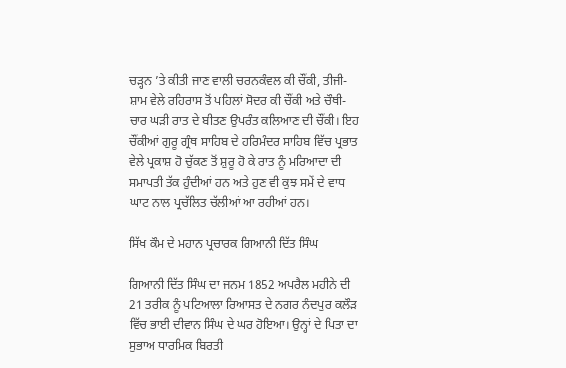ਚੜ੍ਹਨ ’ਤੇ ਕੀਤੀ ਜਾਣ ਵਾਲੀ ਚਰਨਕੰਵਲ ਕੀ ਚੌਂਕੀ, ਤੀਜੀ- ਸ਼ਾਮ ਵੇਲੇ ਰਹਿਰਾਸ ਤੋਂ ਪਹਿਲਾਂ ਸੋਦਰ ਕੀ ਚੌਂਕੀ ਅਤੇ ਚੌਥੀ- ਚਾਰ ਘੜੀ ਰਾਤ ਦੇ ਬੀਤਣ ਉਪਰੰਤ ਕਲਿਆਣ ਦੀ ਚੌਂਕੀ। ਇਹ ਚੌਂਕੀਆਂ ਗੁਰੂ ਗ੍ਰੰਥ ਸਾਹਿਬ ਦੇ ਹਰਿਮੰਦਰ ਸਾਹਿਬ ਵਿੱਚ ਪ੍ਰਭਾਤ ਵੇਲੇ ਪ੍ਰਕਾਸ਼ ਹੋ ਚੁੱਕਣ ਤੋਂ ਸ਼ੁਰੂ ਹੋ ਕੇ ਰਾਤ ਨੂੰ ਮਰਿਆਦਾ ਦੀ ਸਮਾਪਤੀ ਤੱਕ ਹੁੰਦੀਆਂ ਹਨ ਅਤੇ ਹੁਣ ਵੀ ਕੁਝ ਸਮੇਂ ਦੇ ਵਾਧ ਘਾਟ ਨਾਲ ਪ੍ਰਚੱਲਿਤ ਚੱਲੀਆਂ ਆ ਰਹੀਆਂ ਹਨ।

ਸਿੱਖ ਕੌਮ ਦੇ ਮਹਾਨ ਪ੍ਰਚਾਰਕ ਗਿਆਨੀ ਦਿੱਤ ਸਿੰਘ

ਗਿਆਨੀ ਦਿੱਤ ਸਿੰਘ ਦਾ ਜਨਮ 1852 ਅਪਰੈਲ ਮਹੀਨੇ ਦੀ 21 ਤਰੀਕ ਨੂੰ ਪਟਿਆਲਾ ਰਿਆਸਤ ਦੇ ਨਗਰ ਨੰਦਪੁਰ ਕਲੌੜ ਵਿੱਚ ਭਾਈ ਦੀਵਾਨ ਸਿੰਘ ਦੇ ਘਰ ਹੋਇਆ। ਉਨ੍ਹਾਂ ਦੇ ਪਿਤਾ ਦਾ ਸੁਭਾਅ ਧਾਰਮਿਕ ਬਿਰਤੀ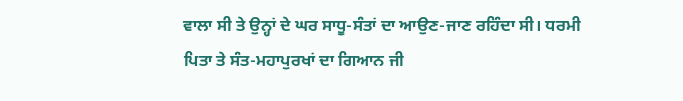ਵਾਲਾ ਸੀ ਤੇ ਉਨ੍ਹਾਂ ਦੇ ਘਰ ਸਾਧੂ-ਸੰਤਾਂ ਦਾ ਆਉਣ-ਜਾਣ ਰਹਿੰਦਾ ਸੀ। ਧਰਮੀ ਪਿਤਾ ਤੇ ਸੰਤ-ਮਹਾਪੁਰਖਾਂ ਦਾ ਗਿਆਨ ਜੀ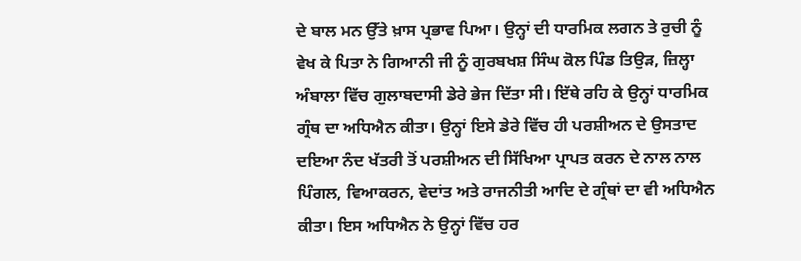ਦੇ ਬਾਲ ਮਨ ਉੱਤੇ ਖ਼ਾਸ ਪ੍ਰਭਾਵ ਪਿਆ। ਉਨ੍ਹਾਂ ਦੀ ਧਾਰਮਿਕ ਲਗਨ ਤੇ ਰੁਚੀ ਨੂੰ ਵੇਖ ਕੇ ਪਿਤਾ ਨੇ ਗਿਆਨੀ ਜੀ ਨੂੰ ਗੁਰਬਖਸ਼ ਸਿੰਘ ਕੋਲ ਪਿੰਡ ਤਿਉੜ, ਜ਼ਿਲ੍ਹਾ ਅੰਬਾਲਾ ਵਿੱਚ ਗੁਲਾਬਦਾਸੀ ਡੇਰੇ ਭੇਜ ਦਿੱਤਾ ਸੀ। ਇੱਥੇ ਰਹਿ ਕੇ ਉਨ੍ਹਾਂ ਧਾਰਮਿਕ ਗ੍ਰੰਥ ਦਾ ਅਧਿਐਨ ਕੀਤਾ। ਉਨ੍ਹਾਂ ਇਸੇ ਡੇਰੇ ਵਿੱਚ ਹੀ ਪਰਸ਼ੀਅਨ ਦੇ ਉਸਤਾਦ ਦਇਆ ਨੰਦ ਖੱਤਰੀ ਤੋਂ ਪਰਸ਼ੀਅਨ ਦੀ ਸਿੱਖਿਆ ਪ੍ਰਾਪਤ ਕਰਨ ਦੇ ਨਾਲ ਨਾਲ ਪਿੰਗਲ, ਵਿਆਕਰਨ, ਵੇਦਾਂਤ ਅਤੇ ਰਾਜਨੀਤੀ ਆਦਿ ਦੇ ਗ੍ਰੰਥਾਂ ਦਾ ਵੀ ਅਧਿਐਨ ਕੀਤਾ। ਇਸ ਅਧਿਐਨ ਨੇ ਉਨ੍ਹਾਂ ਵਿੱਚ ਹਰ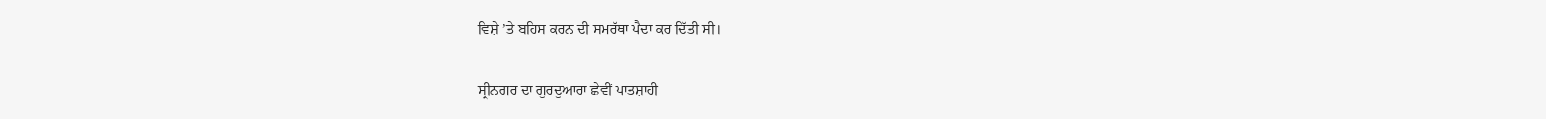ਵਿਸ਼ੇ ’ਤੇ ਬਹਿਸ ਕਰਨ ਦੀ ਸਮਰੱਥਾ ਪੈਦਾ ਕਰ ਦਿੱਤੀ ਸੀ।

ਸ੍ਰੀਨਗਰ ਦਾ ਗੁਰਦੁਆਰਾ ਛੇਵੀਂ ਪਾਤਸ਼ਾਹੀ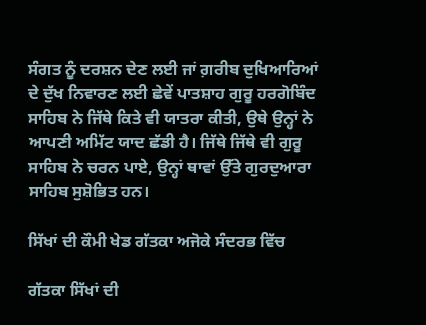ਸੰਗਤ ਨੂੰ ਦਰਸ਼ਨ ਦੇਣ ਲਈ ਜਾਂ ਗ਼ਰੀਬ ਦੁਖਿਆਰਿਆਂ ਦੇ ਦੁੱਖ ਨਿਵਾਰਣ ਲਈ ਛੇਵੇਂ ਪਾਤਸ਼ਾਹ ਗੁਰੂ ਹਰਗੋਬਿੰਦ ਸਾਹਿਬ ਨੇ ਜਿੱਥੇ ਕਿਤੇ ਵੀ ਯਾਤਰਾ ਕੀਤੀ, ਉਥੇ ਉਨ੍ਹਾਂ ਨੇ ਆਪਣੀ ਅਮਿੱਟ ਯਾਦ ਛੱਡੀ ਹੈ। ਜਿੱਥੇ ਜਿੱਥੇ ਵੀ ਗੁਰੂ ਸਾਹਿਬ ਨੇ ਚਰਨ ਪਾਏ, ਉਨ੍ਹਾਂ ਥਾਵਾਂ ਉੱਤੇ ਗੁਰਦੁਆਰਾ ਸਾਹਿਬ ਸੁਸ਼ੋਭਿਤ ਹਨ।

ਸਿੱਖਾਂ ਦੀ ਕੌਮੀ ਖੇਡ ਗੱਤਕਾ ਅਜੋਕੇ ਸੰਦਰਭ ਵਿੱਚ

ਗੱਤਕਾ ਸਿੱਖਾਂ ਦੀ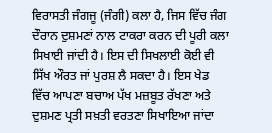ਵਿਰਾਸਤੀ ਜੰਗਜੂ (ਜੰਗੀ) ਕਲਾ ਹੈ, ਜਿਸ ਵਿੱਚ ਜੰਗ ਦੌਰਾਨ ਦੁਸ਼ਮਣਾਂ ਨਾਲ ਟਾਕਰਾ ਕਰਨ ਦੀ ਪੂਰੀ ਕਲਾ ਸਿਖਾਈ ਜਾਂਦੀ ਹੈ। ਇਸ ਦੀ ਸਿਖਲਾਈ ਕੋਈ ਵੀ ਸਿੱਖ ਔਰਤ ਜਾਂ ਪੁਰਸ਼ ਲੈ ਸਕਦਾ ਹੈ। ਇਸ ਖੇਡ ਵਿੱਚ ਆਪਣਾ ਬਚਾਅ ਪੱਖ ਮਜ਼ਬੂਤ ਰੱਖਣਾ ਅਤੇ ਦੁਸ਼ਮਣ ਪ੍ਰਤੀ ਸਖ਼ਤੀ ਵਰਤਣਾ ਸਿਖਾਇਆ ਜਾਂਦਾ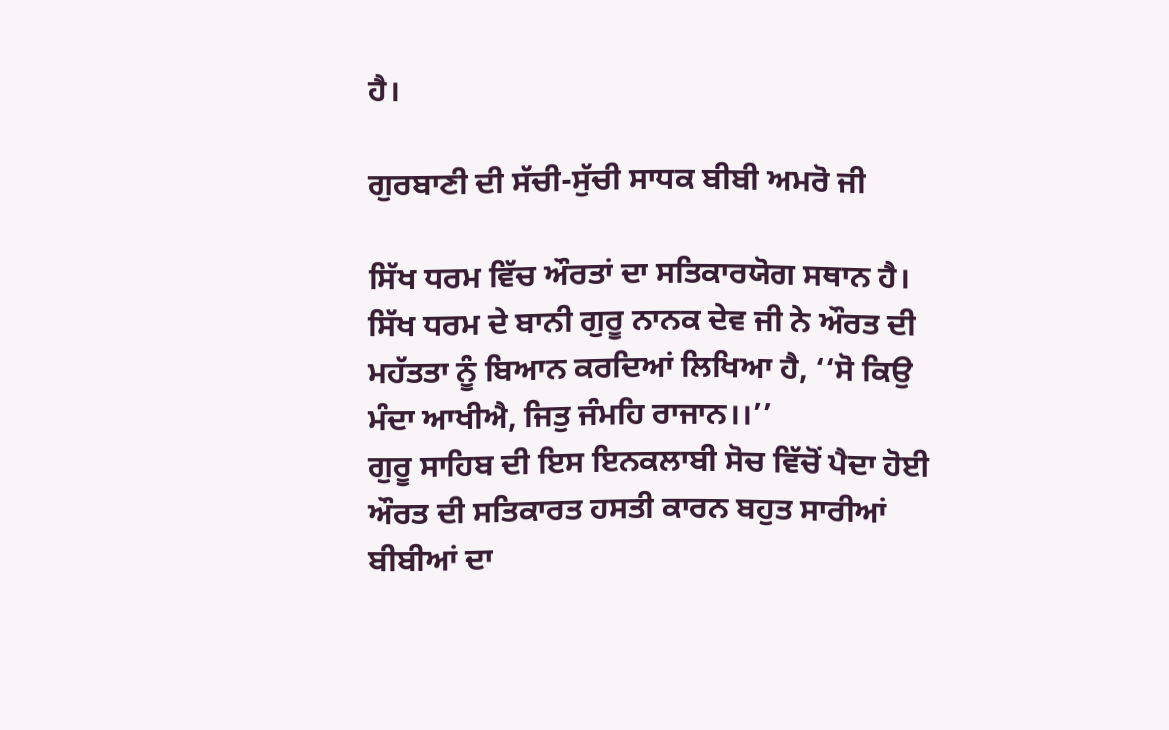ਹੈ।

ਗੁਰਬਾਣੀ ਦੀ ਸੱਚੀ-ਸੁੱਚੀ ਸਾਧਕ ਬੀਬੀ ਅਮਰੋ ਜੀ

ਸਿੱਖ ਧਰਮ ਵਿੱਚ ਔਰਤਾਂ ਦਾ ਸਤਿਕਾਰਯੋਗ ਸਥਾਨ ਹੈ। ਸਿੱਖ ਧਰਮ ਦੇ ਬਾਨੀ ਗੁਰੂ ਨਾਨਕ ਦੇਵ ਜੀ ਨੇ ਔਰਤ ਦੀ ਮਹੱਤਤਾ ਨੂੰ ਬਿਆਨ ਕਰਦਿਆਂ ਲਿਖਿਆ ਹੈ, ‘‘ਸੋ ਕਿਉ ਮੰਦਾ ਆਖੀਐ, ਜਿਤੁ ਜੰਮਹਿ ਰਾਜਾਨ।।’’
ਗੁਰੂ ਸਾਹਿਬ ਦੀ ਇਸ ਇਨਕਲਾਬੀ ਸੋਚ ਵਿੱਚੋਂ ਪੈਦਾ ਹੋਈ ਔਰਤ ਦੀ ਸਤਿਕਾਰਤ ਹਸਤੀ ਕਾਰਨ ਬਹੁਤ ਸਾਰੀਆਂ ਬੀਬੀਆਂ ਦਾ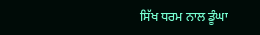ਸਿੱਖ ਧਰਮ ਨਾਲ ਡੂੰਘਾ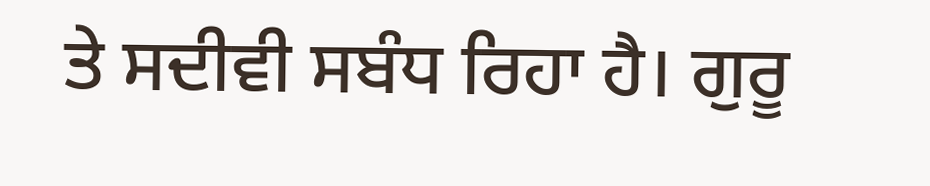ਤੇ ਸਦੀਵੀ ਸਬੰਧ ਰਿਹਾ ਹੈ। ਗੁਰੂ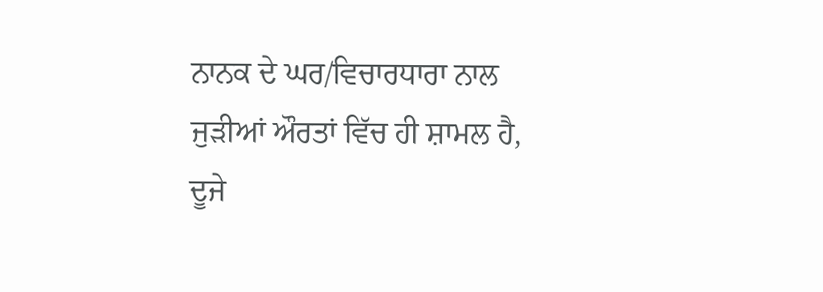ਨਾਨਕ ਦੇ ਘਰ/ਵਿਚਾਰਧਾਰਾ ਨਾਲ ਜੁੜੀਆਂ ਔਰਤਾਂ ਵਿੱਚ ਹੀ ਸ਼ਾਮਲ ਹੈ, ਦੂਜੇ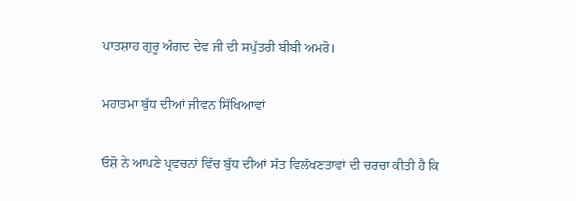ਪਾਤਸ਼ਾਹ ਗੁਰੂ ਅੰਗਦ ਦੇਵ ਜੀ ਦੀ ਸਪੁੱਤਰੀ ਬੀਬੀ ਅਮਰੋ।

ਮਹਾਤਮਾ ਬੁੱਧ ਦੀਆਂ ਜੀਵਨ ਸਿੱਖਿਆਵਾਂ

ਓਸ਼ੋ ਨੇ ਆਪਣੇ ਪ੍ਰਵਚਨਾਂ ਵਿੱਚ ਬੁੱਧ ਦੀਆਂ ਸੱਤ ਵਿਲੱਖਣਤਾਵਾਂ ਦੀ ਚਰਚਾ ਕੀਤੀ ਹੈ ਕਿ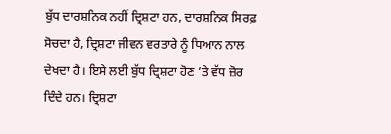ਬੁੱਧ ਦਾਰਸ਼ਨਿਕ ਨਹੀਂ ਦ੍ਰਿਸ਼ਟਾ ਹਨ, ਦਾਰਸ਼ਨਿਕ ਸਿਰਫ਼ ਸੋਚਦਾ ਹੈ, ਦ੍ਰਿਸ਼ਟਾ ਜੀਵਨ ਵਰਤਾਰੇ ਨੂੰ ਧਿਆਨ ਨਾਲ ਦੇਖਦਾ ਹੈ। ਇਸੇ ਲਈ ਬੁੱਧ ਦ੍ਰਿਸ਼ਟਾ ਹੋਣ ’ਤੇ ਵੱਧ ਜ਼ੋਰ ਦਿੰਦੇ ਹਨ। ਦ੍ਰਿਸ਼ਟਾ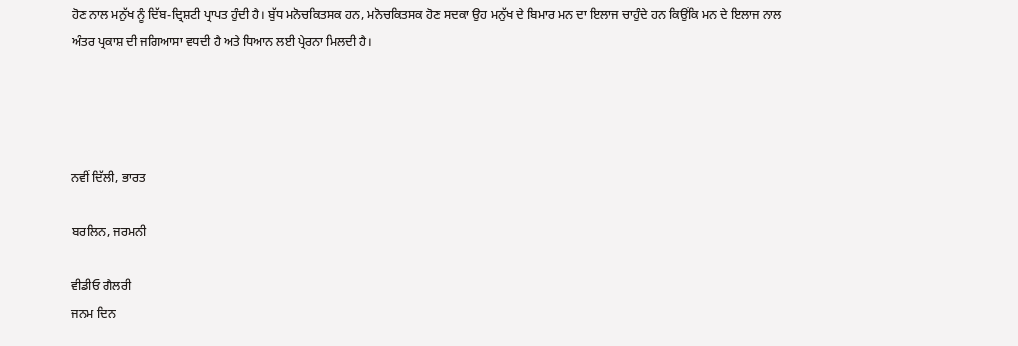ਹੋਣ ਨਾਲ ਮਨੁੱਖ ਨੂੰ ਦਿੱਬ-ਦ੍ਰਿਸ਼ਟੀ ਪ੍ਰਾਪਤ ਹੁੰਦੀ ਹੈ। ਬੁੱਧ ਮਨੋਚਕਿਤਸਕ ਹਨ, ਮਨੋਚਕਿਤਸਕ ਹੋਣ ਸਦਕਾ ਉਹ ਮਨੁੱਖ ਦੇ ਬਿਮਾਰ ਮਨ ਦਾ ਇਲਾਜ ਚਾਹੁੰਦੇ ਹਨ ਕਿਉਂਕਿ ਮਨ ਦੇ ਇਲਾਜ ਨਾਲ ਅੰਤਰ ਪ੍ਰਕਾਸ਼ ਦੀ ਜਗਿਆਸਾ ਵਧਦੀ ਹੈ ਅਤੇ ਧਿਆਨ ਲਈ ਪ੍ਰੇਰਨਾ ਮਿਲਦੀ ਹੈ।




ਨਵੀਂ ਦਿੱਲੀ, ਭਾਰਤ

ਬਰਲਿਨ, ਜਰਮਨੀ

ਵੀਡੀਓ ਗੈਲਰੀ
ਜਨਮ ਦਿਨ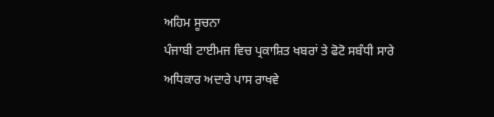ਅਹਿਮ ਸੂਚਨਾ
ਪੰਜਾਬੀ ਟਾਈਮਜ ਵਿਚ ਪ੍ਰਕਾਸ਼ਿਤ ਖਬਰਾਂ ਤੇ ਫੋਟੋ ਸਬੰਧੀ ਸਾਰੇ ਅਧਿਕਾਰ ਅਦਾਰੇ ਪਾਸ ਰਾਖਵੇ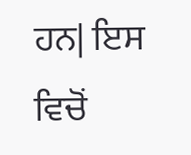ਹਨ| ਇਸ ਵਿਚੋਂ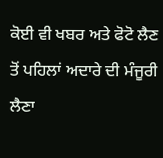ਕੋਈ ਵੀ ਖਬਰ ਅਤੇ ਫੋਟੋ ਲੈਣ ਤੋਂ ਪਹਿਲਾਂ ਅਦਾਰੇ ਦੀ ਮੰਜੂਰੀ ਲੈਣਾ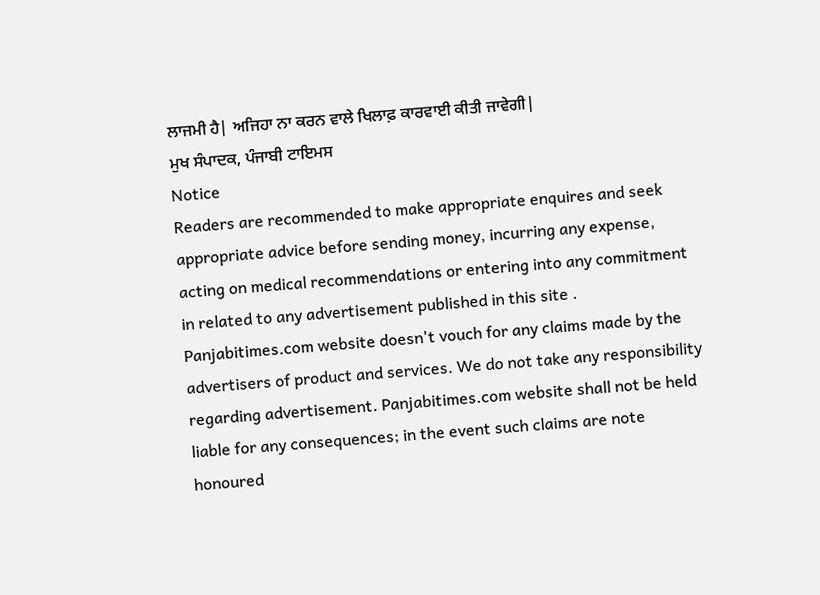ਲਾਜਮੀ ਹੈ| ਅਜਿਹਾ ਨਾ ਕਰਨ ਵਾਲੇ ਖਿਲਾਫ਼ ਕਾਰਵਾਈ ਕੀਤੀ ਜਾਵੇਗੀ|
ਮੁਖ ਸੰਪਾਦਕ, ਪੰਜਾਬੀ ਟਾਇਮਸ
Notice
Readers are recommended to make appropriate enquires and seek appropriate advice before sending money, incurring any expense, acting on medical recommendations or entering into any commitment in related to any advertisement published in this site . Panjabitimes.com website doesn't vouch for any claims made by the advertisers of product and services. We do not take any responsibility regarding advertisement. Panjabitimes.com website shall not be held liable for any consequences; in the event such claims are note honoured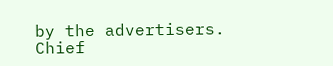by the advertisers.
Chief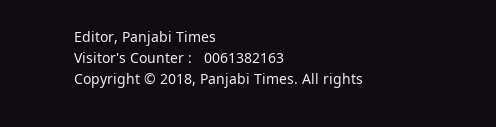Editor, Panjabi Times
Visitor's Counter :   0061382163
Copyright © 2018, Panjabi Times. All rights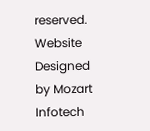reserved. Website Designed by Mozart Infotech